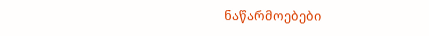ნაწარმოებები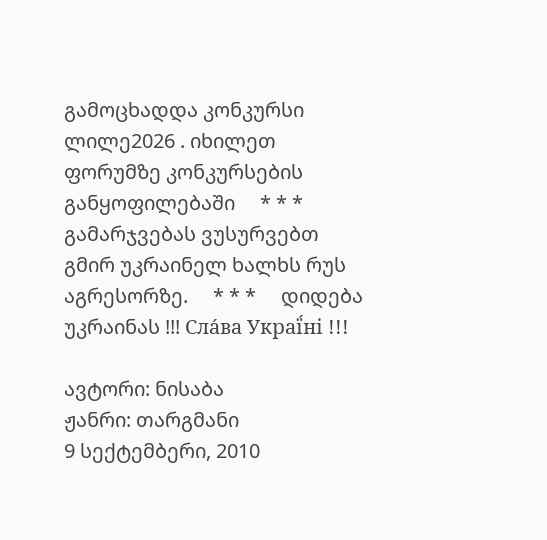გამოცხადდა კონკურსი ლილე2026 . იხილეთ ფორუმზე კონკურსების განყოფილებაში     * * *     გამარჯვებას ვუსურვებთ გმირ უკრაინელ ხალხს რუს აგრესორზე.     * * *     დიდება უკრაინას !!! Сла́ва Украї́ні !!!

ავტორი: ნისაბა
ჟანრი: თარგმანი
9 სექტემბერი, 2010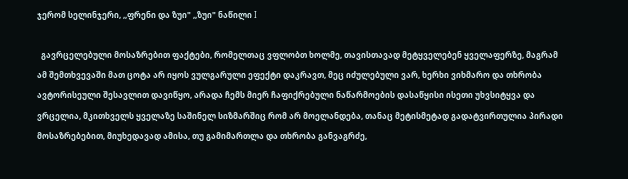ჯერომ სელინჯერი, ,,ფრენი და ზუი" ,,ზუი" ნაწილი I

  გავრცელებული მოსაზრებით ფაქტები, რომელთაც ვფლობთ ხოლმე, თავისთავად მეტყველებენ ყველაფერზე, მაგრამ ამ შემთხვევაში მათ ცოტა არ იყოს ვულგარული ეფექტი დაკრავთ, მეც იძულებული ვარ, ხერხი ვიხმარო და თხრობა ავტორისეული შესავლით დავიწყო, არადა ჩემს მიერ ჩაფიქრებული ნაწარმოების დასაწყისი ისეთი უხვსიტყვა და ვრცელია, მკითხველს ყველაზე საშინელ სიზმარშიც რომ არ მოელანდება, თანაც მეტისმეტად გადატვირთულია პირადი მოსაზრებებით, მიუხედავად ამისა, თუ გამიმართლა და თხრობა განვაგრძე,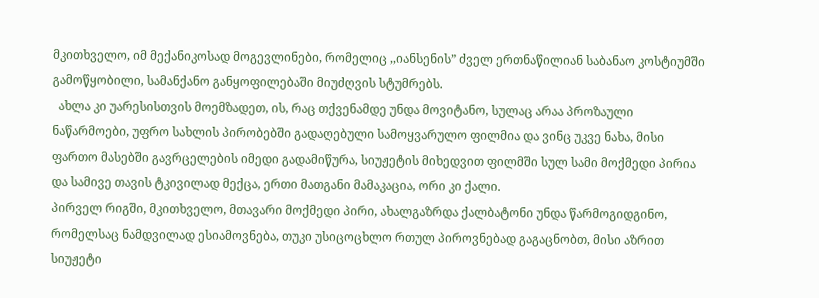მკითხველო, იმ მექანიკოსად მოგევლინები, რომელიც ,,იანსენის” ძველ ერთნაწილიან საბანაო კოსტიუმში გამოწყობილი, სამანქანო განყოფილებაში მიუძღვის სტუმრებს.
  ახლა კი უარესისთვის მოემზადეთ, ის, რაც თქვენამდე უნდა მოვიტანო, სულაც არაა პროზაული ნაწარმოები, უფრო სახლის პირობებში გადაღებული სამოყვარულო ფილმია და ვინც უკვე ნახა, მისი ფართო მასებში გავრცელების იმედი გადამიწურა, სიუჟეტის მიხედვით ფილმში სულ სამი მოქმედი პირია და სამივე თავის ტკივილად მექცა, ერთი მათგანი მამაკაცია, ორი კი ქალი.
პირველ რიგში, მკითხველო, მთავარი მოქმედი პირი, ახალგაზრდა ქალბატონი უნდა წარმოგიდგინო, რომელსაც ნამდვილად ესიამოვნება, თუკი უსიცოცხლო რთულ პიროვნებად გაგაცნობთ, მისი აზრით სიუჟეტი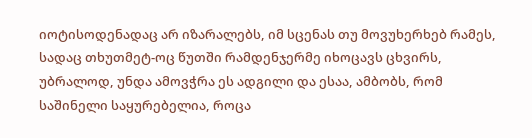იოტისოდენადაც არ იზარალებს, იმ სცენას თუ მოვუხერხებ რამეს, სადაც თხუთმეტ-ოც წუთში რამდენჯერმე იხოცავს ცხვირს, უბრალოდ, უნდა ამოვჭრა ეს ადგილი და ესაა, ამბობს, რომ საშინელი საყურებელია, როცა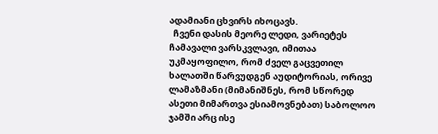ადამიანი ცხვირს იხოცავს.
  ჩვენი დასის მეორე ლედი, ვარიეტეს ჩამავალი ვარსკვლავი, იმითაა უკმაყოფილო, რომ ძველ გაცვეთილ ხალათში წარვუდგენ აუდიტორიას, ორივე ლამაზმანი (მიმანიშნეს, რომ სწორედ ასეთი მიმართვა ესიამოვნებათ) საბოლოო ჯამში არც ისე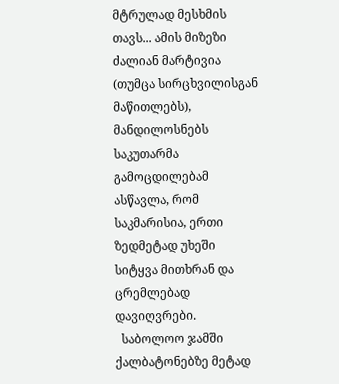მტრულად მესხმის თავს... ამის მიზეზი ძალიან მარტივია (თუმცა სირცხვილისგან მაწითლებს), მანდილოსნებს საკუთარმა გამოცდილებამ ასწავლა, რომ საკმარისია, ერთი ზედმეტად უხეში სიტყვა მითხრან და ცრემლებად დავიღვრები.
  საბოლოო ჯამში ქალბატონებზე მეტად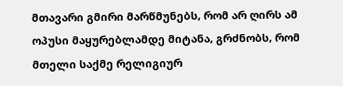მთავარი გმირი მარწმუნებს, რომ არ ღირს ამ ოპუსი მაყურებლამდე მიტანა, გრძნობს, რომ მთელი საქმე რელიგიურ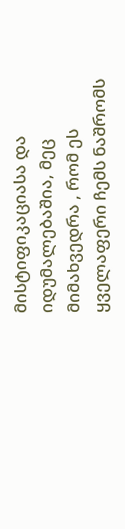მისტიფიკაციასა და იდუმალებაშია, მეც მიმახვედრა , რომ ეს ყველაფერი ჩემს ნაშრომს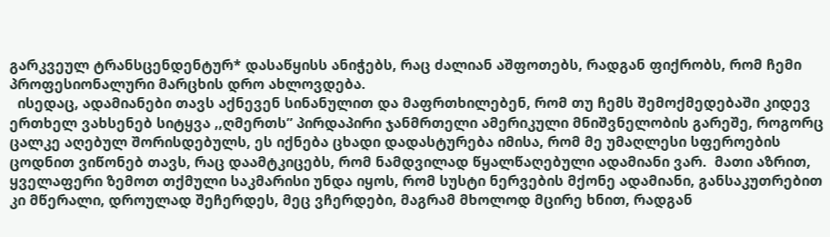გარკვეულ ტრანსცენდენტურ* დასაწყისს ანიჭებს, რაც ძალიან აშფოთებს, რადგან ფიქრობს, რომ ჩემი პროფესიონალური მარცხის დრო ახლოვდება.
  ისედაც, ადამიანები თავს აქნევენ სინანულით და მაფრთხილებენ, რომ თუ ჩემს შემოქმედებაში კიდევ ერთხელ ვახსენებ სიტყვა ,,ღმერთს” პირდაპირი ჯანმრთელი ამერიკული მნიშვნელობის გარეშე, როგორც ცალკე აღებულ შორისდებულს, ეს იქნება ცხადი დადასტურება იმისა, რომ მე უმაღლესი სფეროების ცოდნით ვიწონებ თავს, რაც დაამტკიცებს, რომ ნამდვილად წყალწაღებული ადამიანი ვარ.  მათი აზრით, ყველაფერი ზემოთ თქმული საკმარისი უნდა იყოს, რომ სუსტი ნერვების მქონე ადამიანი, განსაკუთრებით კი მწერალი, დროულად შეჩერდეს, მეც ვჩერდები, მაგრამ მხოლოდ მცირე ხნით, რადგან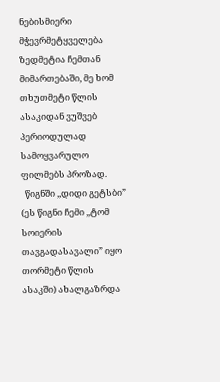ნებისმიერი მჭევრმეტყველება ზედმეტია ჩემთან მიმართებაში, მე ხომ თხუთმეტი წლის ასაკიდან ვუშვებ პერიოდულად სამოყვარულო ფილმებს პროზად.
  წიგნში ,,დიდი გეტსბი” (ეს წიგნი ჩემი ,,ტომ სოიერის თავგადასავალი” იყო თორმეტი წლის ასაკში) ახალგაზრდა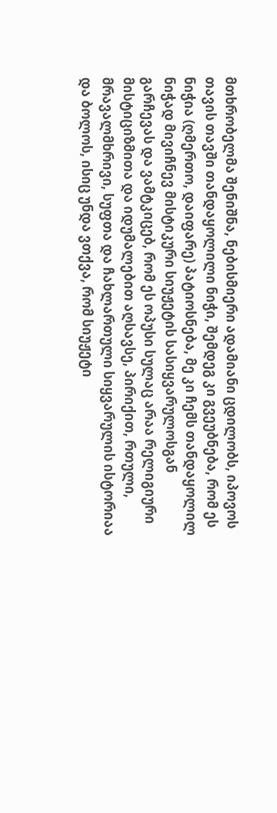მთხრობელმა შენიშნა, ნებისმიერი ადამიანი ცდილობს, იპოვოს თავის თავში თანდაყოლილი ნიჭი, შემდეგ კი გვეუბნება, რომ ეს ნიჭია (ღმერთო, დაიფარე) პატიოსნება, მე კი ჩემს თანდაყოლილ ნიჭად მივიჩნევ მისტიკური სიუჟეტის სასიყვარულოსგან გარჩევას და ვამტკიცებ, რომ ეს ოპუსი სულაც არაა რელიგიური მისტიციზმითა და იდუმალებით აღსავსე, პირიქით, რთული, მრავალმხრივი, სუფთა და ჩახლართული სიყვარულის ისტორიაა და ბოლოს, ისიც უნდა ვთქვა, რომ სიუჟეტი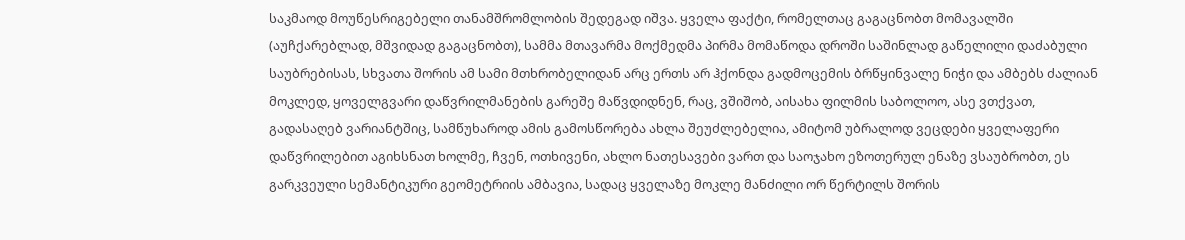საკმაოდ მოუწესრიგებელი თანამშრომლობის შედეგად იშვა. ყველა ფაქტი, რომელთაც გაგაცნობთ მომავალში (აუჩქარებლად, მშვიდად გაგაცნობთ), სამმა მთავარმა მოქმედმა პირმა მომაწოდა დროში საშინლად გაწელილი დაძაბული საუბრებისას, სხვათა შორის ამ სამი მთხრობელიდან არც ერთს არ ჰქონდა გადმოცემის ბრწყინვალე ნიჭი და ამბებს ძალიან მოკლედ, ყოველგვარი დაწვრილმანების გარეშე მაწვდიდნენ, რაც, ვშიშობ, აისახა ფილმის საბოლოო, ასე ვთქვათ, გადასაღებ ვარიანტშიც, სამწუხაროდ ამის გამოსწორება ახლა შეუძლებელია, ამიტომ უბრალოდ ვეცდები ყველაფერი დაწვრილებით აგიხსნათ ხოლმე, ჩვენ, ოთხივენი, ახლო ნათესავები ვართ და საოჯახო ეზოთერულ ენაზე ვსაუბრობთ, ეს გარკვეული სემანტიკური გეომეტრიის ამბავია, სადაც ყველაზე მოკლე მანძილი ორ წერტილს შორის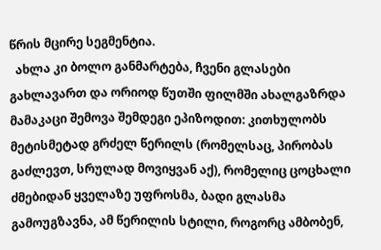წრის მცირე სეგმენტია.
  ახლა კი ბოლო განმარტება, ჩვენი გლასები გახლავართ და ორიოდ წუთში ფილმში ახალგაზრდა მამაკაცი შემოვა შემდეგი ეპიზოდით: კითხულობს მეტისმეტად გრძელ წერილს (რომელსაც, პირობას გაძლევთ, სრულად მოვიყვან აქ), რომელიც ცოცხალი ძმებიდან ყველაზე უფროსმა, ბადი გლასმა გამოუგზავნა, ამ წერილის სტილი, როგორც ამბობენ,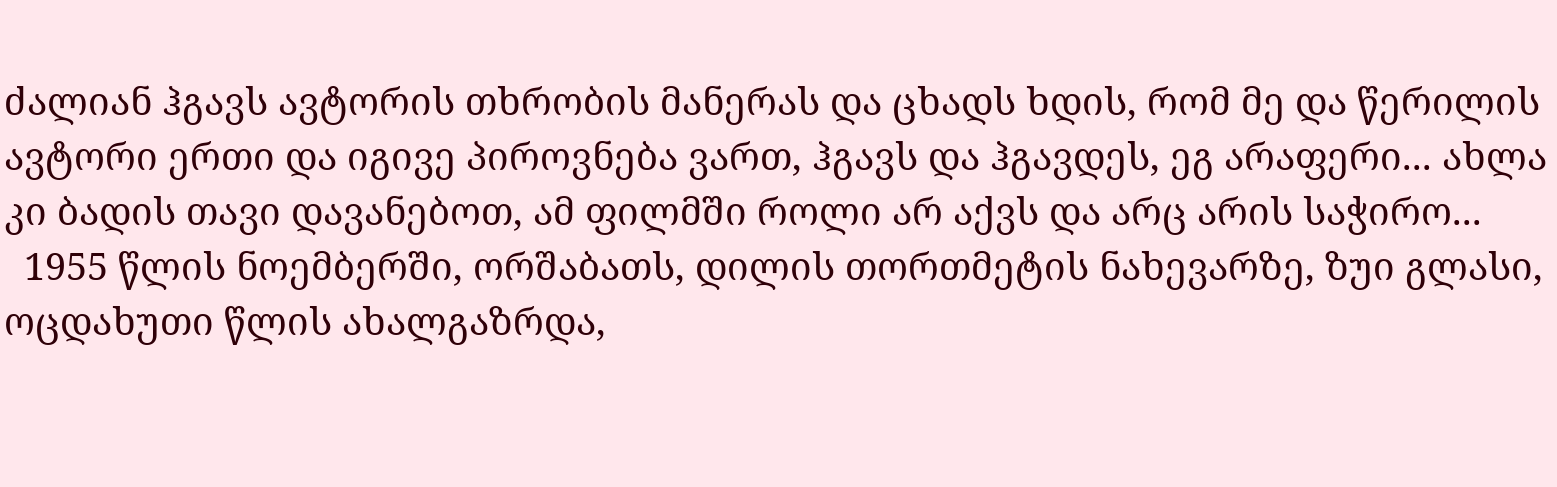ძალიან ჰგავს ავტორის თხრობის მანერას და ცხადს ხდის, რომ მე და წერილის ავტორი ერთი და იგივე პიროვნება ვართ, ჰგავს და ჰგავდეს, ეგ არაფერი... ახლა კი ბადის თავი დავანებოთ, ამ ფილმში როლი არ აქვს და არც არის საჭირო...
  1955 წლის ნოემბერში, ორშაბათს, დილის თორთმეტის ნახევარზე, ზუი გლასი, ოცდახუთი წლის ახალგაზრდა,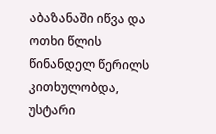აბაზანაში იწვა და ოთხი წლის წინანდელ წერილს კითხულობდა, უსტარი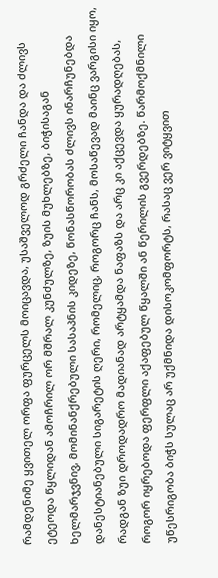რამდენიმე ყვითელ ორფა ფურცელს მოიცავდა, უსაშველოდ გრძელი ჩანდა და ძლივს ეტეოდა წყლიდან ამოჩრილ ორ მშრალ კუნძულზე, ზუის მუხლებზე, ბიჭისაგან ხელმარჯვნივ, მომინანქრებული სასაპნის კიდეზე, წონასწორობას ძლივს ინარჩუნებდა დანესტიანებული სიგარეტის ღერი, რომელიც, როგორც ჩანს, მოსაწევად მაინც ვარგისი იყო, რადგან ზუი დროდადრო მადიანად არტყამდა ნაფაზს და არც კი აქცევდა ყურადღებას, როგორ იყრებოდა ფერფლი აქაფებულ წყალში ან წერილის გვერდებზე. წარმოქმნილი უწესრიგობა ბიჭს სულაც არ უქმნიდა დისოკომფორტს, რასაც ვერ ვიტყვით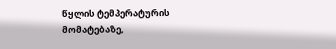წყლის ტემპერატურის მომატებაზე,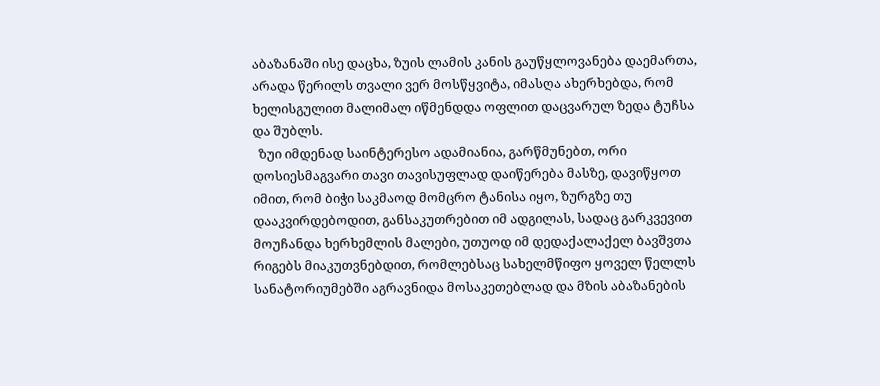აბაზანაში ისე დაცხა, ზუის ლამის კანის გაუწყლოვანება დაემართა, არადა წერილს თვალი ვერ მოსწყვიტა, იმასღა ახერხებდა, რომ ხელისგულით მალიმალ იწმენდდა ოფლით დაცვარულ ზედა ტუჩსა და შუბლს.
  ზუი იმდენად საინტერესო ადამიანია, გარწმუნებთ, ორი დოსიესმაგვარი თავი თავისუფლად დაიწერება მასზე, დავიწყოთ იმით, რომ ბიჭი საკმაოდ მომცრო ტანისა იყო, ზურგზე თუ დააკვირდებოდით, განსაკუთრებით იმ ადგილას, სადაც გარკვევით მოუჩანდა ხერხემლის მალები, უთუოდ იმ დედაქალაქელ ბავშვთა რიგებს მიაკუთვნებდით, რომლებსაც სახელმწიფო ყოველ წელლს სანატორიუმებში აგრავნიდა მოსაკეთებლად და მზის აბაზანების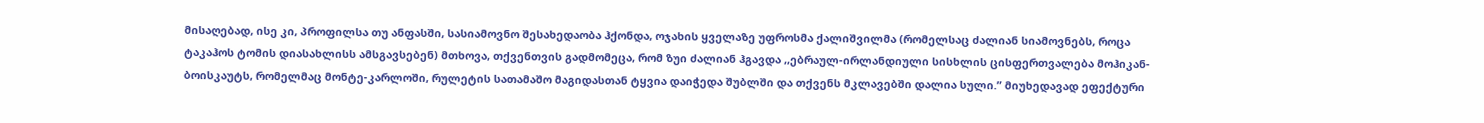მისაღებად, ისე კი, პროფილსა თუ ანფასში, სასიამოვნო შესახედაობა ჰქონდა, ოჯახის ყველაზე უფროსმა ქალიშვილმა (რომელსაც ძალიან სიამოვნებს, როცა ტაკაჰოს ტომის დიასახლისს ამსგავსებენ) მთხოვა, თქვენთვის გადმომეცა, რომ ზუი ძალიან ჰგავდა ,,ებრაულ-ირლანდიული სისხლის ცისფერთვალება მოჰიკან-ბოისკაუტს, რომელმაც მონტე-კარლოში, რულეტის სათამაშო მაგიდასთან ტყვია დაიჭედა შუბლში და თქვენს მკლავებში დალია სული.” მიუხედავად ეფექტური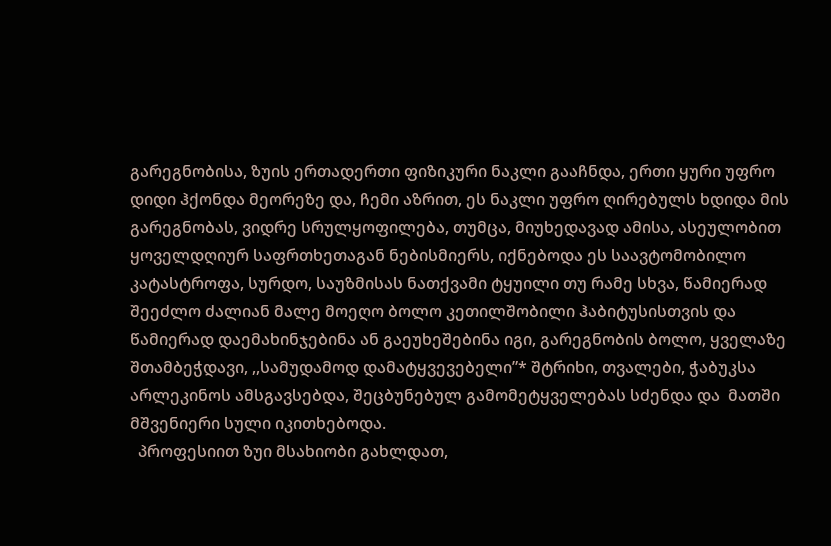გარეგნობისა, ზუის ერთადერთი ფიზიკური ნაკლი გააჩნდა, ერთი ყური უფრო დიდი ჰქონდა მეორეზე და, ჩემი აზრით, ეს ნაკლი უფრო ღირებულს ხდიდა მის გარეგნობას, ვიდრე სრულყოფილება, თუმცა, მიუხედავად ამისა, ასეულობით ყოველდღიურ საფრთხეთაგან ნებისმიერს, იქნებოდა ეს საავტომობილო კატასტროფა, სურდო, საუზმისას ნათქვამი ტყუილი თუ რამე სხვა, წამიერად შეეძლო ძალიან მალე მოეღო ბოლო კეთილშობილი ჰაბიტუსისთვის და წამიერად დაემახინჯებინა ან გაეუხეშებინა იგი, გარეგნობის ბოლო, ყველაზე შთამბეჭდავი, ,,სამუდამოდ დამატყვევებელი”* შტრიხი, თვალები, ჭაბუკსა არლეკინოს ამსგავსებდა, შეცბუნებულ გამომეტყველებას სძენდა და  მათში მშვენიერი სული იკითხებოდა.
  პროფესიით ზუი მსახიობი გახლდათ,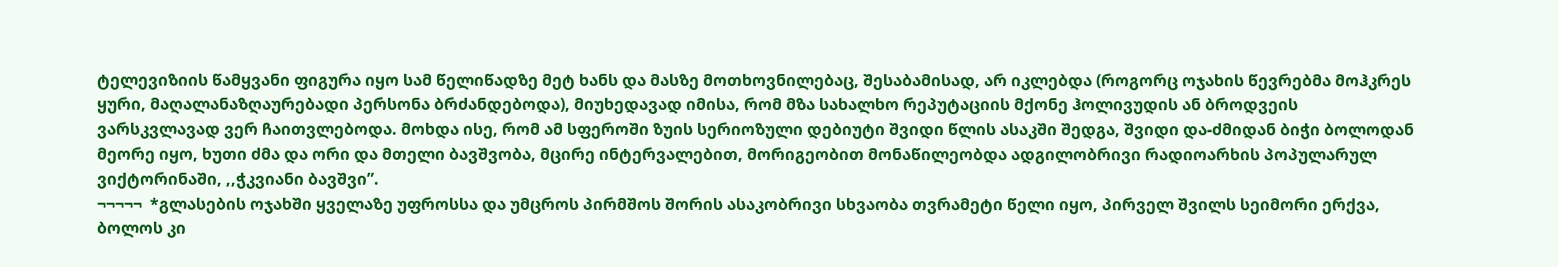ტელევიზიის წამყვანი ფიგურა იყო სამ წელიწადზე მეტ ხანს და მასზე მოთხოვნილებაც, შესაბამისად, არ იკლებდა (როგორც ოჯახის წევრებმა მოჰკრეს ყური, მაღალანაზღაურებადი პერსონა ბრძანდებოდა), მიუხედავად იმისა, რომ მზა სახალხო რეპუტაციის მქონე ჰოლივუდის ან ბროდვეის ვარსკვლავად ვერ ჩაითვლებოდა. მოხდა ისე, რომ ამ სფეროში ზუის სერიოზული დებიუტი შვიდი წლის ასაკში შედგა, შვიდი და-ძმიდან ბიჭი ბოლოდან მეორე იყო, ხუთი ძმა და ორი და მთელი ბავშვობა, მცირე ინტერვალებით, მორიგეობით მონაწილეობდა ადგილობრივი რადიოარხის პოპულარულ ვიქტორინაში, ,,ჭკვიანი ბავშვი”.
¬¬¬¬¬  *გლასების ოჯახში ყველაზე უფროსსა და უმცროს პირმშოს შორის ასაკობრივი სხვაობა თვრამეტი წელი იყო, პირველ შვილს სეიმორი ერქვა, ბოლოს კი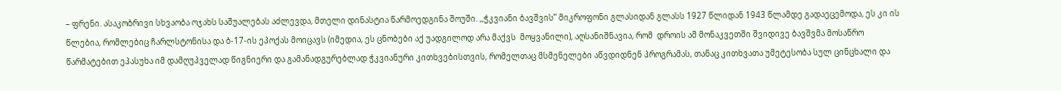– ფრენი. ასაკობრივი სხვაობა ოჯახს საშუალებას აძლევდა, მთელი დინასტია წარმოედგინა შოუში. ,,ჭკვიანი ბავშვის” მიკროფონი გლასიდან გლასს 1927 წლიდან 1943 წლამდე გადაეცემოდა, ეს კი ის წლებია, რომლებიც ჩარლსტონისა და ბ-17-ის ეპოქას მოიცავს (იმედია, ეს ცნობები აქ უადგილოდ არა მაქვს  მოყვანილი), აღსანიშნავია, რომ  დროის ამ მონაკვეთში შვიდივე ბავშვმა მოსაწრო წარმატებით ეპასუხა იმ დამღუპველად წიგნიერი და გამანადგურებლად ჭკვიანური კითხვებისთვის, რომელთაც მსმენელები აწვდიდნენ პროგრამას, თანაც კითხვათა უმეტესობა სულ ცინცხალი და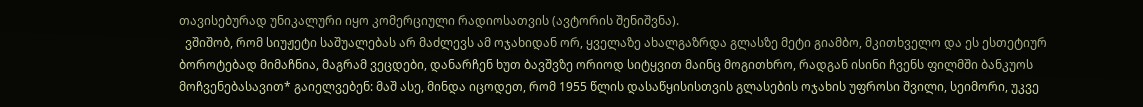თავისებურად უნიკალური იყო კომერციული რადიოსათვის (ავტორის შენიშვნა).
  ვშიშობ, რომ სიუჟეტი საშუალებას არ მაძლევს ამ ოჯახიდან ორ, ყველაზე ახალგაზრდა გლასზე მეტი გიამბო, მკითხველო და ეს ესთეტიურ ბოროტებად მიმაჩნია, მაგრამ ვეცდები, დანარჩენ ხუთ ბავშვზე ორიოდ სიტყვით მაინც მოგითხრო, რადგან ისინი ჩვენს ფილმში ბანკუოს მოჩვენებასავით* გაიელვებენ: მაშ ასე, მინდა იცოდეთ, რომ 1955 წლის დასაწყისისთვის გლასების ოჯახის უფროსი შვილი, სეიმორი, უკვე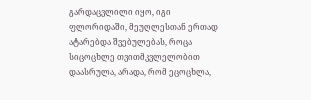გარდაცვლილი იყო, იგი ფლორიდაში, მეუღლესთან ერთად ატარებდა შვებულებას, როცა სიცოცხლე თვითმკვლელობით დაასრულა, არადა, რომ ეცოცხლა,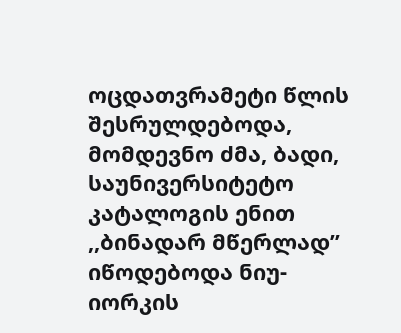ოცდათვრამეტი წლის შესრულდებოდა, მომდევნო ძმა, ბადი, საუნივერსიტეტო კატალოგის ენით ,,ბინადარ მწერლად” იწოდებოდა ნიუ-იორკის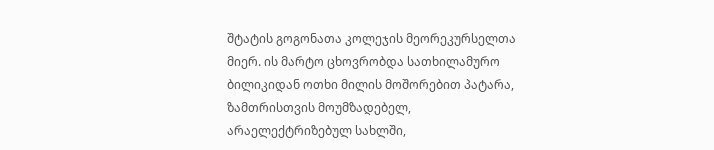შტატის გოგონათა კოლეჯის მეორეკურსელთა მიერ. ის მარტო ცხოვრობდა სათხილამურო ბილიკიდან ოთხი მილის მოშორებით პატარა, ზამთრისთვის მოუმზადებელ, არაელექტრიზებულ სახლში,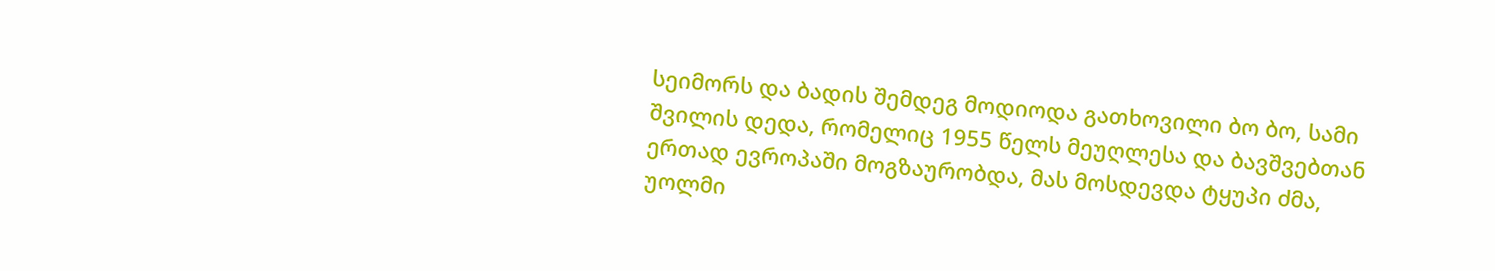სეიმორს და ბადის შემდეგ მოდიოდა გათხოვილი ბო ბო, სამი შვილის დედა, რომელიც 1955 წელს მეუღლესა და ბავშვებთან ერთად ევროპაში მოგზაურობდა, მას მოსდევდა ტყუპი ძმა, უოლმი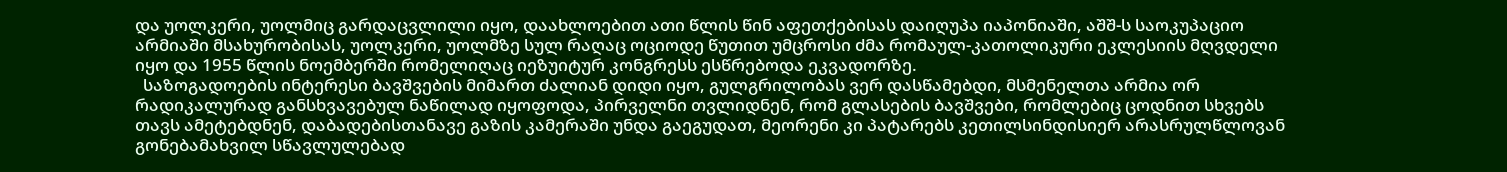და უოლკერი, უოლმიც გარდაცვლილი იყო, დაახლოებით ათი წლის წინ აფეთქებისას დაიღუპა იაპონიაში, აშშ-ს საოკუპაციო არმიაში მსახურობისას, უოლკერი, უოლმზე სულ რაღაც ოციოდე წუთით უმცროსი ძმა რომაულ-კათოლიკური ეკლესიის მღვდელი იყო და 1955 წლის ნოემბერში რომელიღაც იეზუიტურ კონგრესს ესწრებოდა ეკვადორზე.
  საზოგადოების ინტერესი ბავშვების მიმართ ძალიან დიდი იყო, გულგრილობას ვერ დასწამებდი, მსმენელთა არმია ორ რადიკალურად განსხვავებულ ნაწილად იყოფოდა, პირველნი თვლიდნენ, რომ გლასების ბავშვები, რომლებიც ცოდნით სხვებს თავს ამეტებდნენ, დაბადებისთანავე გაზის კამერაში უნდა გაეგუდათ, მეორენი კი პატარებს კეთილსინდისიერ არასრულწლოვან გონებამახვილ სწავლულებად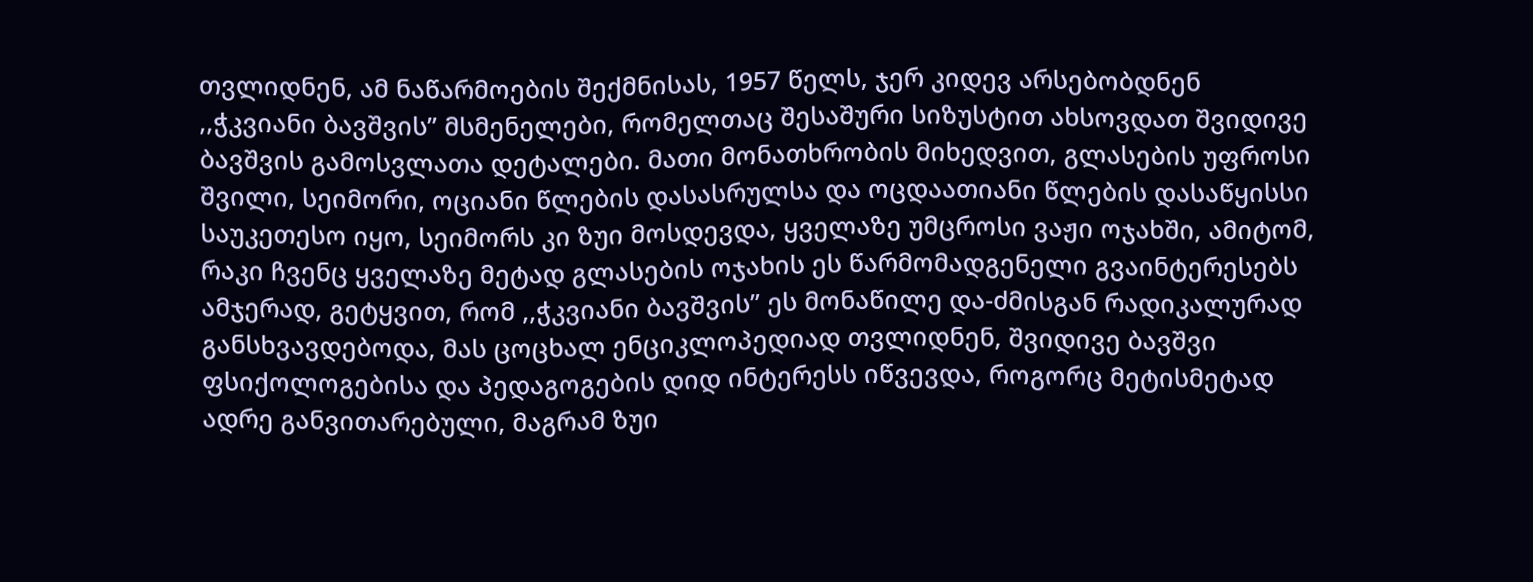თვლიდნენ, ამ ნაწარმოების შექმნისას, 1957 წელს, ჯერ კიდევ არსებობდნენ ,,ჭკვიანი ბავშვის” მსმენელები, რომელთაც შესაშური სიზუსტით ახსოვდათ შვიდივე ბავშვის გამოსვლათა დეტალები. მათი მონათხრობის მიხედვით, გლასების უფროსი შვილი, სეიმორი, ოციანი წლების დასასრულსა და ოცდაათიანი წლების დასაწყისსი საუკეთესო იყო, სეიმორს კი ზუი მოსდევდა, ყველაზე უმცროსი ვაჟი ოჯახში, ამიტომ, რაკი ჩვენც ყველაზე მეტად გლასების ოჯახის ეს წარმომადგენელი გვაინტერესებს ამჯერად, გეტყვით, რომ ,,ჭკვიანი ბავშვის” ეს მონაწილე და-ძმისგან რადიკალურად განსხვავდებოდა, მას ცოცხალ ენციკლოპედიად თვლიდნენ, შვიდივე ბავშვი ფსიქოლოგებისა და პედაგოგების დიდ ინტერესს იწვევდა, როგორც მეტისმეტად ადრე განვითარებული, მაგრამ ზუი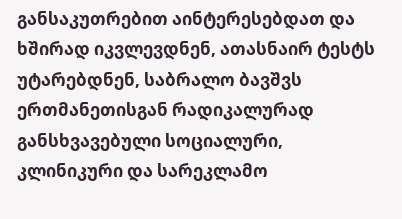განსაკუთრებით აინტერესებდათ და ხშირად იკვლევდნენ, ათასნაირ ტესტს უტარებდნენ, საბრალო ბავშვს ერთმანეთისგან რადიკალურად განსხვავებული სოციალური, კლინიკური და სარეკლამო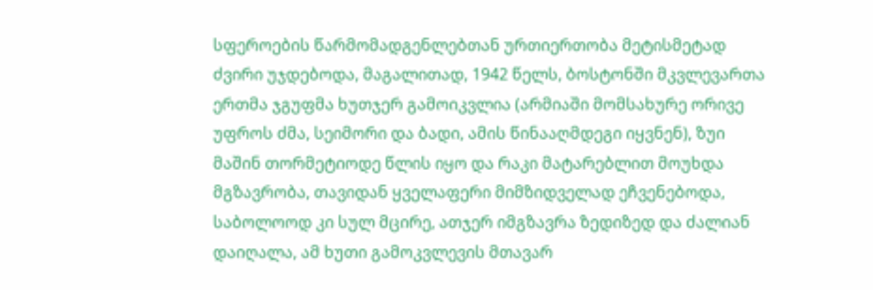სფეროების წარმომადგენლებთან ურთიერთობა მეტისმეტად ძვირი უჯდებოდა, მაგალითად, 1942 წელს, ბოსტონში მკვლევართა ერთმა ჯგუფმა ხუთჯერ გამოიკვლია (არმიაში მომსახურე ორივე უფროს ძმა, სეიმორი და ბადი, ამის წინააღმდეგი იყვნენ), ზუი მაშინ თორმეტიოდე წლის იყო და რაკი მატარებლით მოუხდა მგზავრობა, თავიდან ყველაფერი მიმზიდველად ეჩვენებოდა, საბოლოოდ კი სულ მცირე, ათჯერ იმგზავრა ზედიზედ და ძალიან დაიღალა, ამ ხუთი გამოკვლევის მთავარ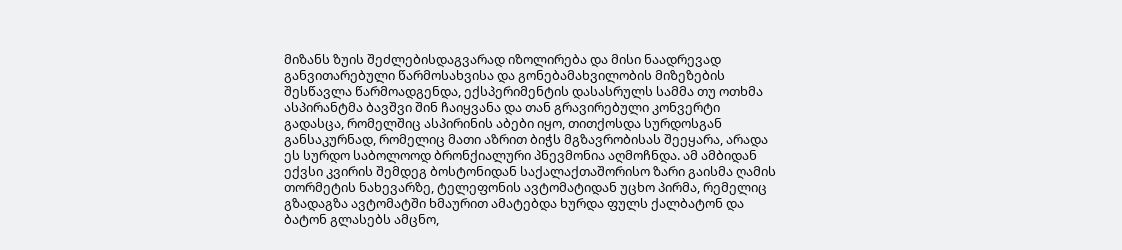მიზანს ზუის შეძლებისდაგვარად იზოლირება და მისი ნაადრევად განვითარებული წარმოსახვისა და გონებამახვილობის მიზეზების შესწავლა წარმოადგენდა, ექსპერიმენტის დასასრულს სამმა თუ ოთხმა ასპირანტმა ბავშვი შინ ჩაიყვანა და თან გრავირებული კონვერტი გადასცა, რომელშიც ასპირინის აბები იყო, თითქოსდა სურდოსგან განსაკურნად, რომელიც მათი აზრით ბიჭს მგზავრობისას შეეყარა, არადა ეს სურდო საბოლოოდ ბრონქიალური პნევმონია აღმოჩნდა. ამ ამბიდან ექვსი კვირის შემდეგ ბოსტონიდან საქალაქთაშორისო ზარი გაისმა ღამის თორმეტის ნახევარზე, ტელეფონის ავტომატიდან უცხო პირმა, რემელიც გზადაგზა ავტომატში ხმაურით ამატებდა ხურდა ფულს ქალბატონ და ბატონ გლასებს ამცნო,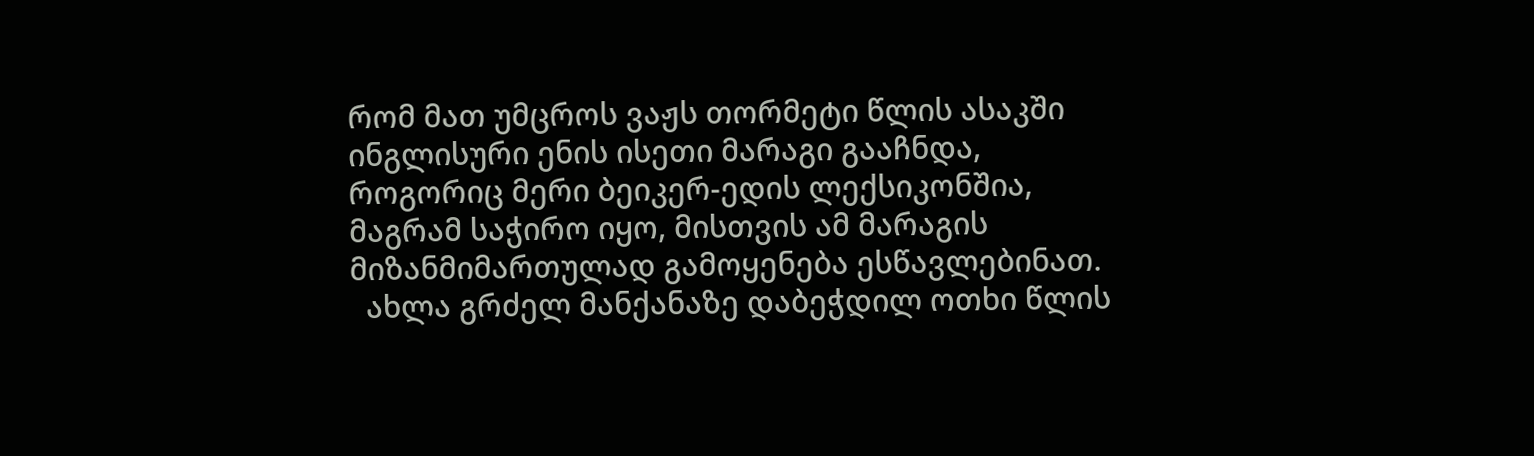რომ მათ უმცროს ვაჟს თორმეტი წლის ასაკში ინგლისური ენის ისეთი მარაგი გააჩნდა, როგორიც მერი ბეიკერ-ედის ლექსიკონშია, მაგრამ საჭირო იყო, მისთვის ამ მარაგის მიზანმიმართულად გამოყენება ესწავლებინათ.
  ახლა გრძელ მანქანაზე დაბეჭდილ ოთხი წლის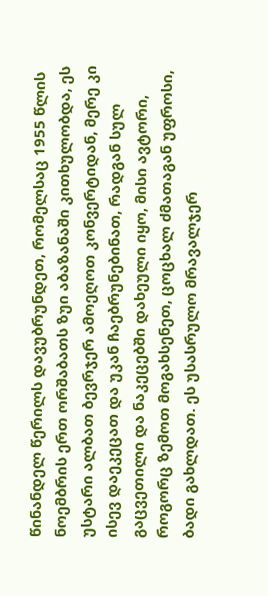წინანდელ წერილს დავუბრუნდეთ, რომელსაც 1955 წლის ნოემბრის ერთ ორშაბათს ზუი აბაზანაში კითხულობდა, ეს უსტარი ალბათ ბევრჯერ ამოეღოთ კონვერტიდან, მერე კი ისევ დაეკეცათ და უკან ჩაებრუნებინათ, რადგან სულ გაცვეთილი და ნაკეცებში დახეული იყო, მისი ავტორი, როგორც ზემოთ მოგახსენეთ, ცოცხალ ძმათაგან უფროსი, ბადი გახლდათ. ეს უსასრულო მრავალჯერ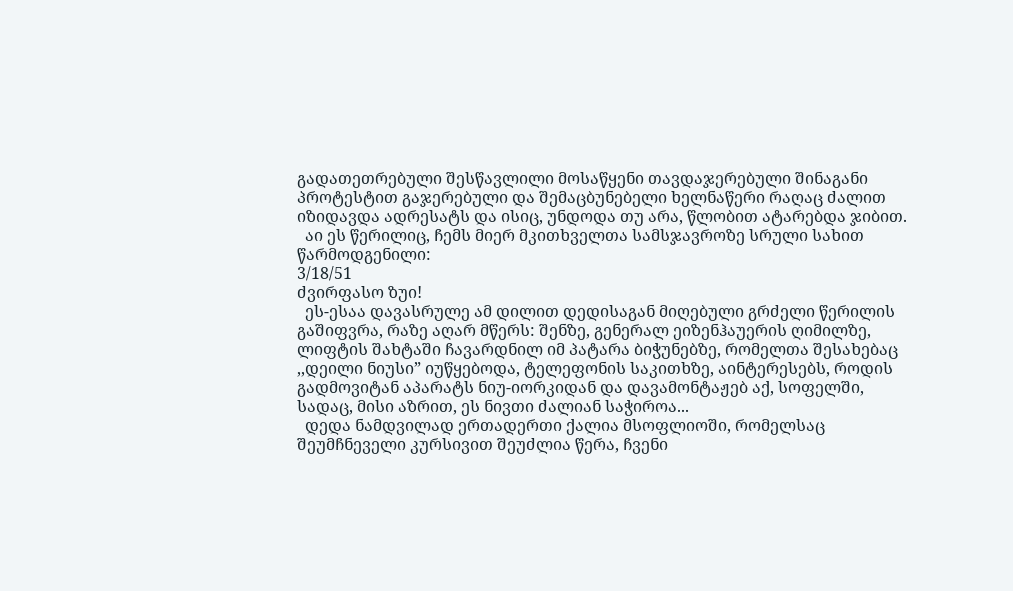გადათეთრებული შესწავლილი მოსაწყენი თავდაჯერებული შინაგანი პროტესტით გაჯერებული და შემაცბუნებელი ხელნაწერი რაღაც ძალით იზიდავდა ადრესატს და ისიც, უნდოდა თუ არა, წლობით ატარებდა ჯიბით.
  აი ეს წერილიც, ჩემს მიერ მკითხველთა სამსჯავროზე სრული სახით წარმოდგენილი:
3/18/51
ძვირფასო ზუი!
  ეს-ესაა დავასრულე ამ დილით დედისაგან მიღებული გრძელი წერილის გაშიფვრა, რაზე აღარ მწერს: შენზე, გენერალ ეიზენჰაუერის ღიმილზე, ლიფტის შახტაში ჩავარდნილ იმ პატარა ბიჭუნებზე, რომელთა შესახებაც ,,დეილი ნიუსი” იუწყებოდა, ტელეფონის საკითხზე, აინტერესებს, როდის გადმოვიტან აპარატს ნიუ-იორკიდან და დავამონტაჟებ აქ, სოფელში, სადაც, მისი აზრით, ეს ნივთი ძალიან საჭიროა...
  დედა ნამდვილად ერთადერთი ქალია მსოფლიოში, რომელსაც შეუმჩნეველი კურსივით შეუძლია წერა, ჩვენი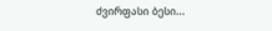ძვირფასი ბესი...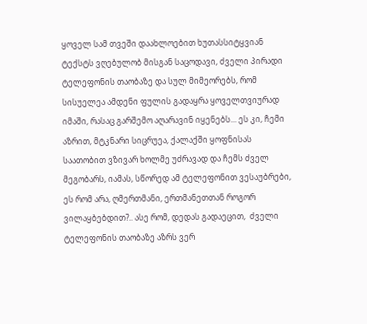ყოველ სამ თვეში დაახლოებით ხუთასსიტყვიან ტექსტს ვღებულობ მისგან საცოდავი, ძველი პირადი ტელეფონის თაობაზე და სულ მიმეორებს, რომ სისუელეა ამდენი ფულის გადაყრა ყოველთვიურად იმაში, რასაც გარშემო აღარავინ იყენებს... ეს კი, ჩემი აზრით, მტკნარი სიცრუეა, ქალაქში ყოფნისას საათობით ვზივარ ხოლმე უძრავად და ჩემს ძველ მეგობარს, იამას, სწორედ ამ ტელეფონით ვესაუბრები, ეს რომ არა, ღმერთმანი, ერთმანეთთან როგორ ვილაყბებდით?.. ასე რომ, დედას გადაეცით,  ძველი ტელეფონის თაობაზე აზრს ვერ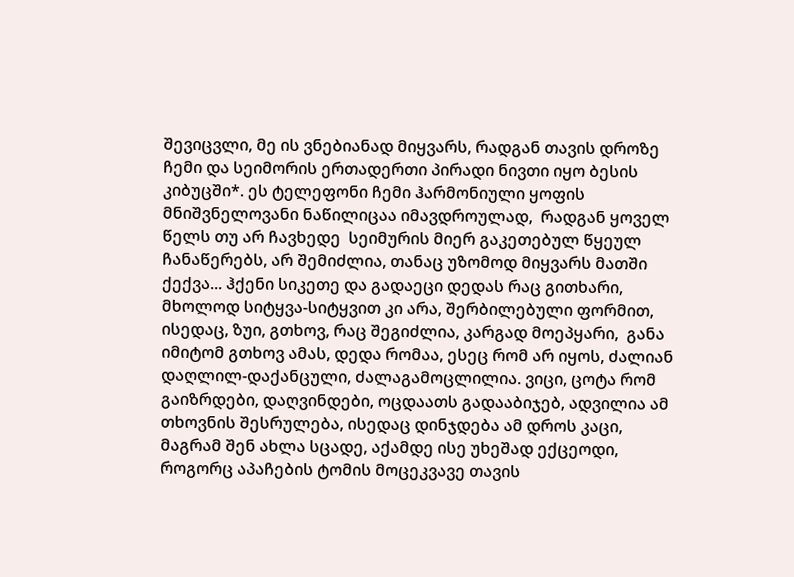შევიცვლი, მე ის ვნებიანად მიყვარს, რადგან თავის დროზე ჩემი და სეიმორის ერთადერთი პირადი ნივთი იყო ბესის კიბუცში*. ეს ტელეფონი ჩემი ჰარმონიული ყოფის მნიშვნელოვანი ნაწილიცაა იმავდროულად,  რადგან ყოველ წელს თუ არ ჩავხედე  სეიმურის მიერ გაკეთებულ წყეულ ჩანაწერებს, არ შემიძლია, თანაც უზომოდ მიყვარს მათში ქექვა... ჰქენი სიკეთე და გადაეცი დედას რაც გითხარი, მხოლოდ სიტყვა-სიტყვით კი არა, შერბილებული ფორმით, ისედაც, ზუი, გთხოვ, რაც შეგიძლია, კარგად მოეპყარი,  განა იმიტომ გთხოვ ამას, დედა რომაა, ესეც რომ არ იყოს, ძალიან დაღლილ-დაქანცული, ძალაგამოცლილია. ვიცი, ცოტა რომ გაიზრდები, დაღვინდები, ოცდაათს გადააბიჯებ, ადვილია ამ თხოვნის შესრულება, ისედაც დინჯდება ამ დროს კაცი, მაგრამ შენ ახლა სცადე, აქამდე ისე უხეშად ექცეოდი, როგორც აპაჩების ტომის მოცეკვავე თავის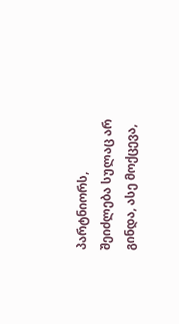პარტნიორს, შეიძლება სულაც არ გინდა, ასე მოქცევა,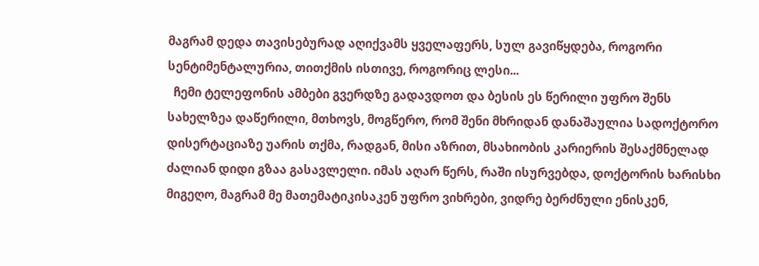მაგრამ დედა თავისებურად აღიქვამს ყველაფერს, სულ გავიწყდება, როგორი სენტიმენტალურია, თითქმის ისთივე, როგორიც ლესი...
  ჩემი ტელეფონის ამბები გვერდზე გადავდოთ და ბესის ეს წერილი უფრო შენს სახელზეა დაწერილი, მთხოვს, მოგწერო, რომ შენი მხრიდან დანაშაულია სადოქტორო დისერტაციაზე უარის თქმა, რადგან, მისი აზრით, მსახიობის კარიერის შესაქმნელად ძალიან დიდი გზაა გასავლელი. იმას აღარ წერს, რაში ისურვებდა, დოქტორის ხარისხი მიგეღო, მაგრამ მე მათემატიკისაკენ უფრო ვიხრები, ვიდრე ბერძნული ენისკენ,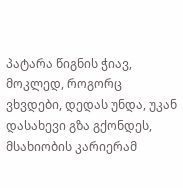პატარა წიგნის ჭიავ, მოკლედ, როგორც ვხვდები, დედას უნდა, უკან დასახევი გზა გქონდეს, მსახიობის კარიერამ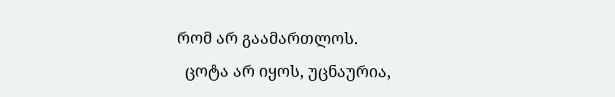რომ არ გაამართლოს.
  ცოტა არ იყოს, უცნაურია,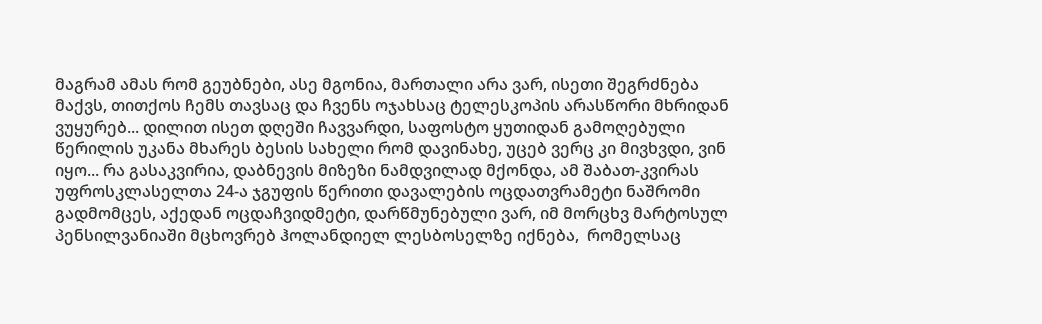მაგრამ ამას რომ გეუბნები, ასე მგონია, მართალი არა ვარ, ისეთი შეგრძნება მაქვს, თითქოს ჩემს თავსაც და ჩვენს ოჯახსაც ტელესკოპის არასწორი მხრიდან ვუყურებ... დილით ისეთ დღეში ჩავვარდი, საფოსტო ყუთიდან გამოღებული წერილის უკანა მხარეს ბესის სახელი რომ დავინახე, უცებ ვერც კი მივხვდი, ვინ იყო... რა გასაკვირია, დაბნევის მიზეზი ნამდვილად მქონდა, ამ შაბათ-კვირას  უფროსკლასელთა 24-ა ჯგუფის წერითი დავალების ოცდათვრამეტი ნაშრომი გადმომცეს, აქედან ოცდაჩვიდმეტი, დარწმუნებული ვარ, იმ მორცხვ მარტოსულ პენსილვანიაში მცხოვრებ ჰოლანდიელ ლესბოსელზე იქნება,  რომელსაც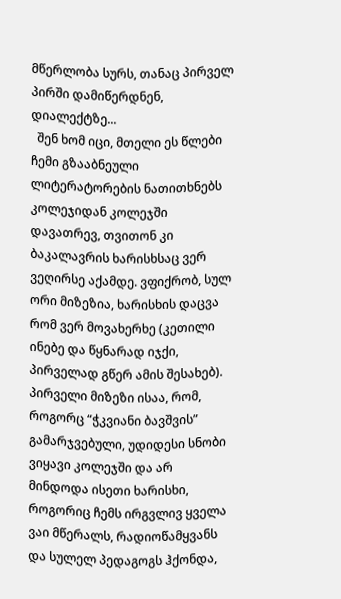მწერლობა სურს, თანაც პირველ პირში დამიწერდნენ, დიალექტზე...
  შენ ხომ იცი, მთელი ეს წლები ჩემი გზააბნეული ლიტერატორების ნათითხნებს კოლეჯიდან კოლეჯში დავათრევ, თვითონ კი ბაკალავრის ხარისხსაც ვერ ვეღირსე აქამდე. ვფიქრობ, სულ ორი მიზეზია, ხარისხის დაცვა რომ ვერ მოვახერხე (კეთილი ინებე და წყნარად იჯქი, პირველად გწერ ამის შესახებ). პირველი მიზეზი ისაა, რომ, როგორც “ჭკვიანი ბავშვის” გამარჯვებული, უდიდესი სნობი ვიყავი კოლეჯში და არ მინდოდა ისეთი ხარისხი, როგორიც ჩემს ირგვლივ ყველა ვაი მწერალს, რადიოწამყვანს და სულელ პედაგოგს ჰქონდა,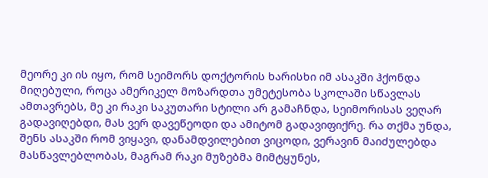მეორე კი ის იყო, რომ სეიმორს დოქტორის ხარისხი იმ ასაკში ჰქონდა მიღებული, როცა ამერიკელ მოზარდთა უმეტესობა სკოლაში სწავლას ამთავრებს, მე კი რაკი საკუთარი სტილი არ გამაჩნდა, სეიმორისას ვეღარ გადავიღებდი, მას ვერ დავეწეოდი და ამიტომ გადავიფიქრე. რა თქმა უნდა, შენს ასაკში რომ ვიყავი, დანამდვილებით ვიცოდი, ვერავინ მაიძულებდა მასწავლებლობას, მაგრამ რაკი მუზებმა მიმტყუნეს,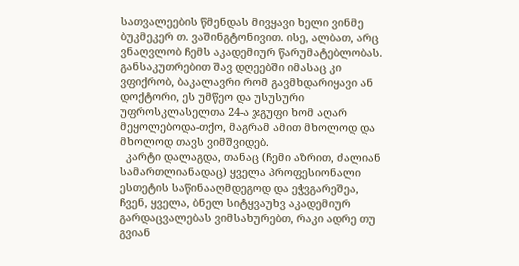სათვალეების წმენდას მივყავი ხელი ვინმე ბუკმეკერ თ. ვაშინგტონივით. ისე, ალბათ, არც ვნაღვლობ ჩემს აკადემიურ წარუმატებლობას. განსაკუთრებით შავ დღეებში იმასაც კი ვფიქრობ, ბაკალავრი რომ გავმხდარიყავი ან დოქტორი, ეს უმწეო და უსუსური უფროსკლასელთა 24-ა ჯგუფი ხომ აღარ მეყოლებოდა-თქო, მაგრამ ამით მხოლოდ და მხოლოდ თავს ვიმშვიდებ.
  კარტი დალაგდა, თანაც (ჩემი აზრით, ძალიან სამართლიანადაც) ყველა პროფესიონალი ესთეტის საწინააღმდეგოდ და ეჭვგარეშეა, ჩვენ, ყველა, ბნელ სიტყვაუხვ აკადემიურ გარდაცვალებას ვიმსახურებთ, რაკი ადრე თუ გვიან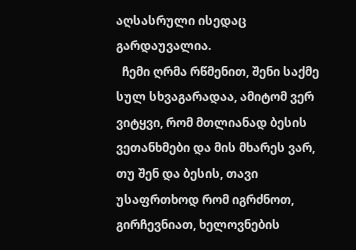აღსასრული ისედაც გარდაუვალია.
  ჩემი ღრმა რწმენით, შენი საქმე სულ სხვაგარადაა, ამიტომ ვერ ვიტყვი, რომ მთლიანად ბესის ვეთანხმები და მის მხარეს ვარ, თუ შენ და ბესის, თავი უსაფრთხოდ რომ იგრძნოთ, გირჩევნიათ, ხელოვნების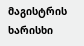მაგისტრის ხარისხი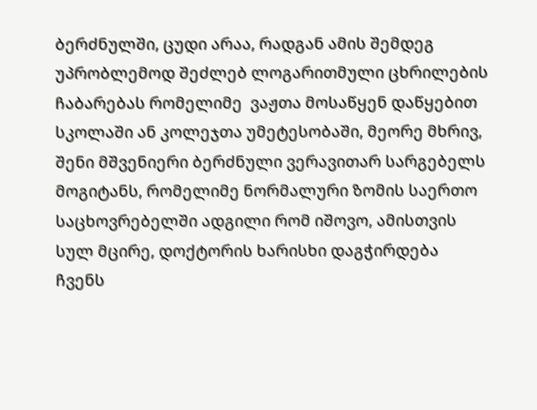ბერძნულში, ცუდი არაა, რადგან ამის შემდეგ უპრობლემოდ შეძლებ ლოგარითმული ცხრილების ჩაბარებას რომელიმე  ვაჟთა მოსაწყენ დაწყებით სკოლაში ან კოლეჯთა უმეტესობაში, მეორე მხრივ, შენი მშვენიერი ბერძნული ვერავითარ სარგებელს მოგიტანს, რომელიმე ნორმალური ზომის საერთო საცხოვრებელში ადგილი რომ იშოვო, ამისთვის სულ მცირე, დოქტორის ხარისხი დაგჭირდება ჩვენს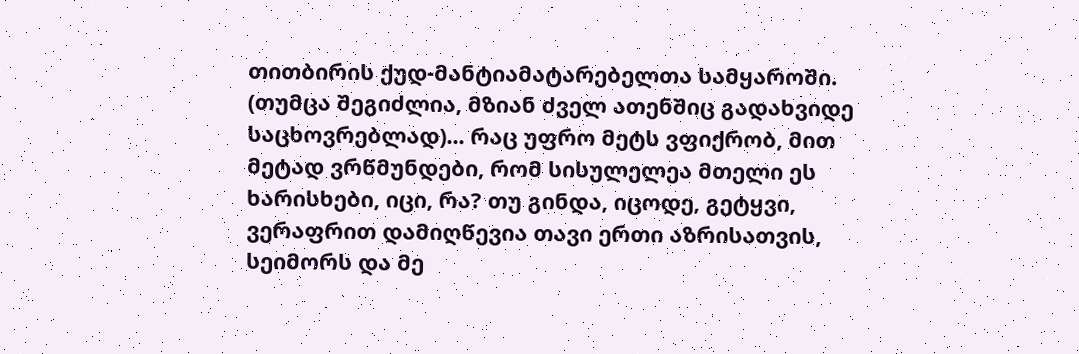თითბირის ქუდ-მანტიამატარებელთა სამყაროში. (თუმცა შეგიძლია, მზიან ძველ ათენშიც გადახვიდე საცხოვრებლად)... რაც უფრო მეტს ვფიქრობ, მით მეტად ვრწმუნდები, რომ სისულელეა მთელი ეს ხარისხები, იცი, რა? თუ გინდა, იცოდე, გეტყვი, ვერაფრით დამიღწევია თავი ერთი აზრისათვის, სეიმორს და მე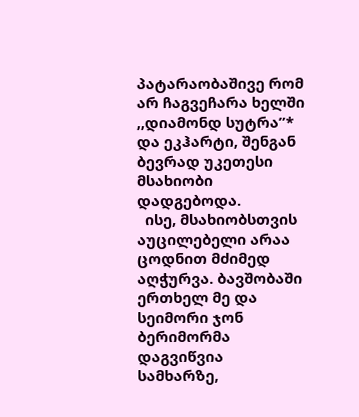პატარაობაშივე რომ არ ჩაგვეჩარა ხელში  ,,დიამონდ სუტრა”* და ეკჰარტი, შენგან ბევრად უკეთესი მსახიობი დადგებოდა.
  ისე, მსახიობსთვის აუცილებელი არაა  ცოდნით მძიმედ აღჭურვა. ბავშობაში ერთხელ მე და სეიმორი ჯონ ბერიმორმა დაგვიწვია სამხარზე,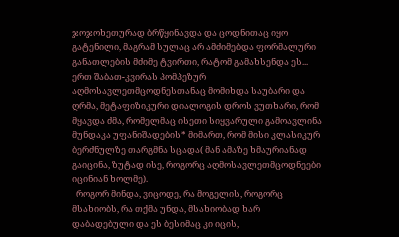ჯოჯოხეთურად ბრწყინავდა და ცოდნითაც იყო გატენილი, მაგრამ სულაც არ ამძიმებდა ფორმალური განათლების მძიმე ტვირთი, რატომ გამახსენდა ეს... ერთ შაბათ-კვირას პომპეზურ აღმოსავლეთმცოდნესთანაც მომიხდა საუბარი და ღრმა, მეტაფიზიკური დიალოგის დროს ვუთხარი, რომ მყავდა ძმა, რომელმაც ისეთი სიყვარული გამოავლინა მუნდაკა უფანიშადების* მიმართ, რომ მისი კლასიკურ ბერძნულზე თარგმნა სცადა( მან ამაზე ხმაურიანად გაიცინა, ზუტად ისე, როგორც აღმოსავლეთმცოდნეები იცინიან ხოლმე).
  როგორ მინდა, ვიცოდე, რა მოგელის, როგორც მსახიობს, რა თქმა უნდა, მსახიობად ხარ დაბადებული და ეს ბესიმაც კი იცის,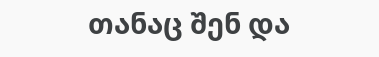თანაც შენ და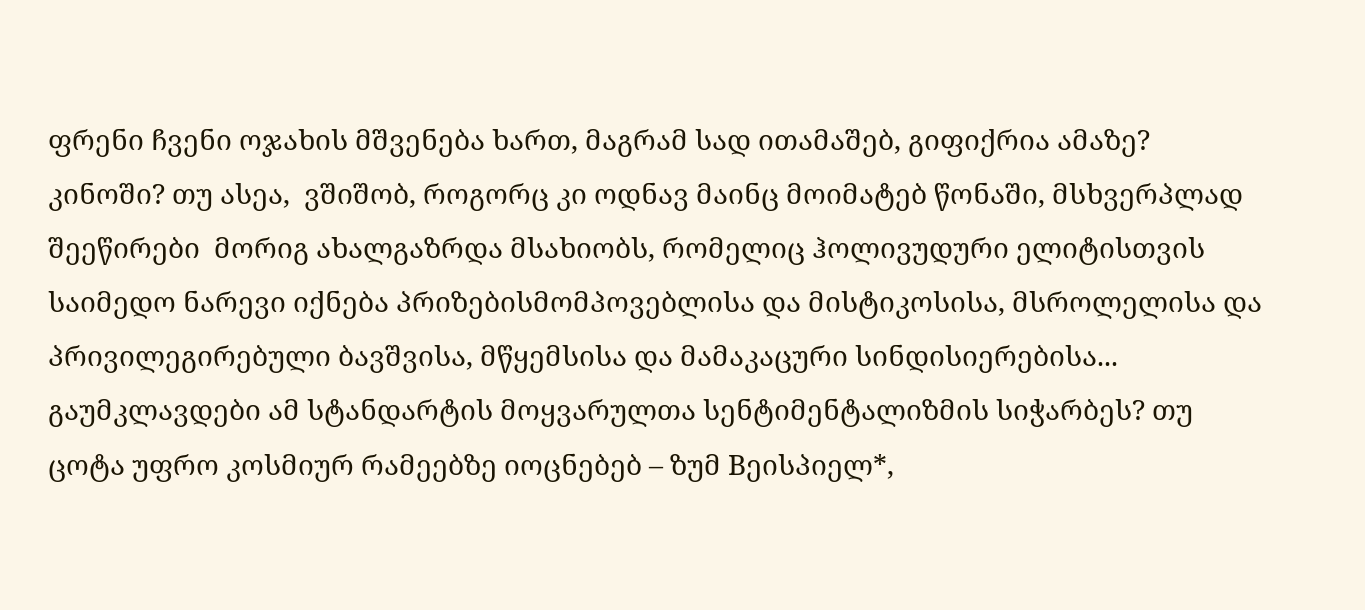ფრენი ჩვენი ოჯახის მშვენება ხართ, მაგრამ სად ითამაშებ, გიფიქრია ამაზე? კინოში? თუ ასეა,  ვშიშობ, როგორც კი ოდნავ მაინც მოიმატებ წონაში, მსხვერპლად შეეწირები  მორიგ ახალგაზრდა მსახიობს, რომელიც ჰოლივუდური ელიტისთვის საიმედო ნარევი იქნება პრიზებისმომპოვებლისა და მისტიკოსისა, მსროლელისა და პრივილეგირებული ბავშვისა, მწყემსისა და მამაკაცური სინდისიერებისა...  გაუმკლავდები ამ სტანდარტის მოყვარულთა სენტიმენტალიზმის სიჭარბეს? თუ ცოტა უფრო კოსმიურ რამეებზე იოცნებებ – ზუმ Bეისპიელ*,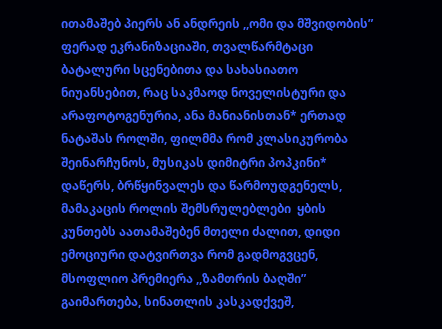ითამაშებ პიერს ან ანდრეის ,,ომი და მშვიდობის” ფერად ეკრანიზაციაში, თვალწარმტაცი ბატალური სცენებითა და სახასიათო ნიუანსებით, რაც საკმაოდ ნოველისტური და არაფოტოგენურია, ანა მანიანისთან* ერთად ნატაშას როლში, ფილმმა რომ კლასიკურობა შეინარჩუნოს, მუსიკას დიმიტრი პოპკინი* დაწერს, ბრწყინვალეს და წარმოუდგენელს, მამაკაცის როლის შემსრულებლები  ყბის კუნთებს აათამაშებენ მთელი ძალით, დიდი ემოციური დატვირთვა რომ გადმოგვცენ, მსოფლიო პრემიერა ,,ზამთრის ბაღში” გაიმართება, სინათლის კასკადქვეშ,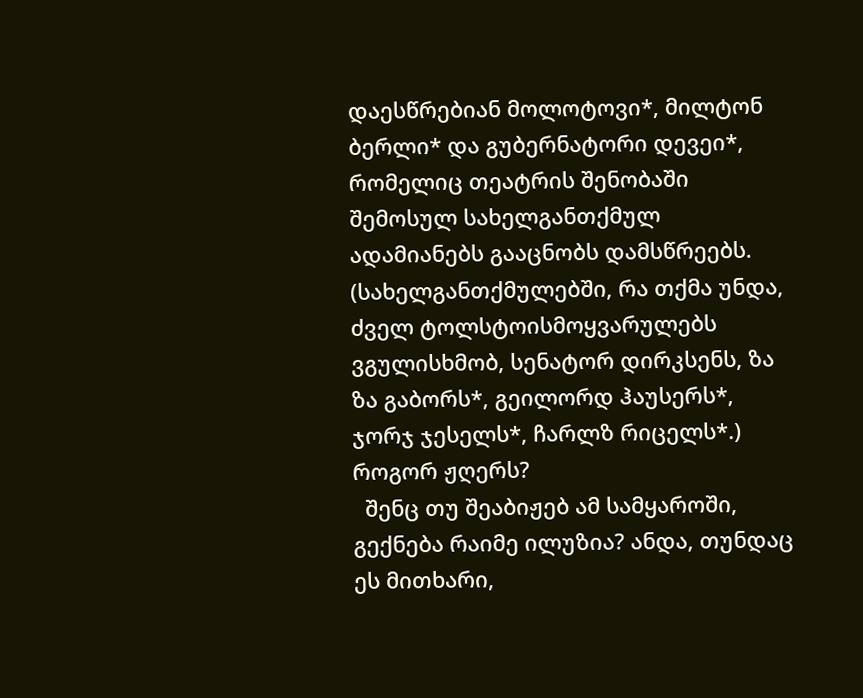დაესწრებიან მოლოტოვი*, მილტონ ბერლი* და გუბერნატორი დევეი*, რომელიც თეატრის შენობაში შემოსულ სახელგანთქმულ ადამიანებს გააცნობს დამსწრეებს. (სახელგანთქმულებში, რა თქმა უნდა, ძველ ტოლსტოისმოყვარულებს ვგულისხმობ, სენატორ დირკსენს, ზა ზა გაბორს*, გეილორდ ჰაუსერს*, ჯორჯ ჯესელს*, ჩარლზ რიცელს*.) როგორ ჟღერს?
  შენც თუ შეაბიჟებ ამ სამყაროში, გექნება რაიმე ილუზია? ანდა, თუნდაც ეს მითხარი,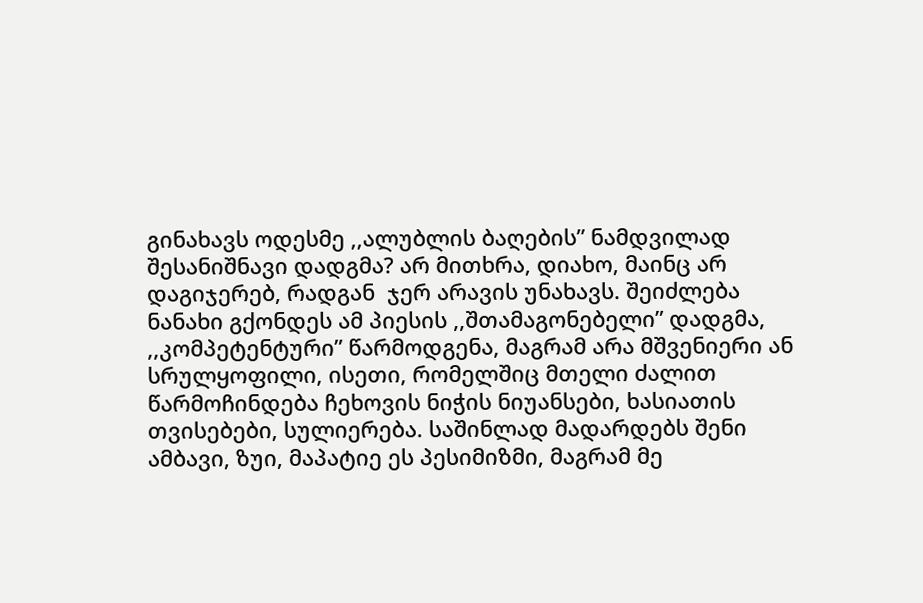გინახავს ოდესმე ,,ალუბლის ბაღების” ნამდვილად შესანიშნავი დადგმა? არ მითხრა, დიახო, მაინც არ დაგიჯერებ, რადგან  ჯერ არავის უნახავს. შეიძლება ნანახი გქონდეს ამ პიესის ,,შთამაგონებელი” დადგმა, ,,კომპეტენტური” წარმოდგენა, მაგრამ არა მშვენიერი ან სრულყოფილი, ისეთი, რომელშიც მთელი ძალით წარმოჩინდება ჩეხოვის ნიჭის ნიუანსები, ხასიათის თვისებები, სულიერება. საშინლად მადარდებს შენი ამბავი, ზუი, მაპატიე ეს პესიმიზმი, მაგრამ მე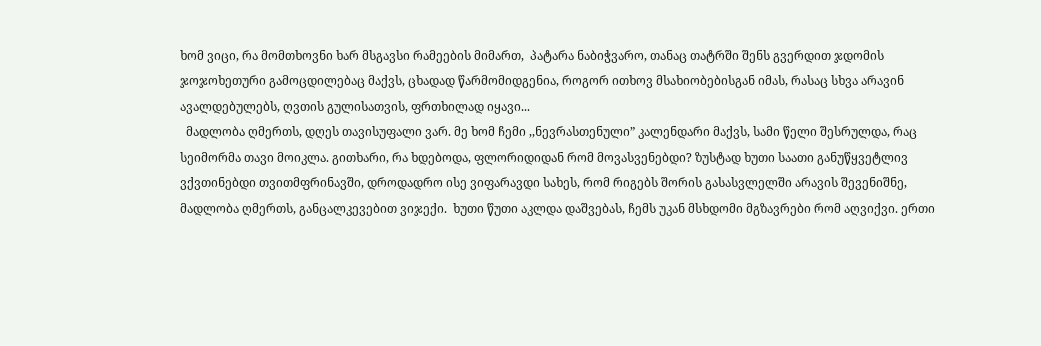ხომ ვიცი, რა მომთხოვნი ხარ მსგავსი რამეების მიმართ,  პატარა ნაბიჭვარო, თანაც თატრში შენს გვერდით ჯდომის ჯოჯოხეთური გამოცდილებაც მაქვს, ცხადად წარმომიდგენია, როგორ ითხოვ მსახიობებისგან იმას, რასაც სხვა არავინ ავალდებულებს, ღვთის გულისათვის, ფრთხილად იყავი...
  მადლობა ღმერთს, დღეს თავისუფალი ვარ. მე ხომ ჩემი ,,ნევრასთენული” კალენდარი მაქვს, სამი წელი შესრულდა, რაც სეიმორმა თავი მოიკლა. გითხარი, რა ხდებოდა, ფლორიდიდან რომ მოვასვენებდი? ზუსტად ხუთი საათი განუწყვეტლივ ვქვთინებდი თვითმფრინავში, დროდადრო ისე ვიფარავდი სახეს, რომ რიგებს შორის გასასვლელში არავის შევენიშნე, მადლობა ღმერთს, განცალკევებით ვიჯექი.  ხუთი წუთი აკლდა დაშვებას, ჩემს უკან მსხდომი მგზავრები რომ აღვიქვი. ერთი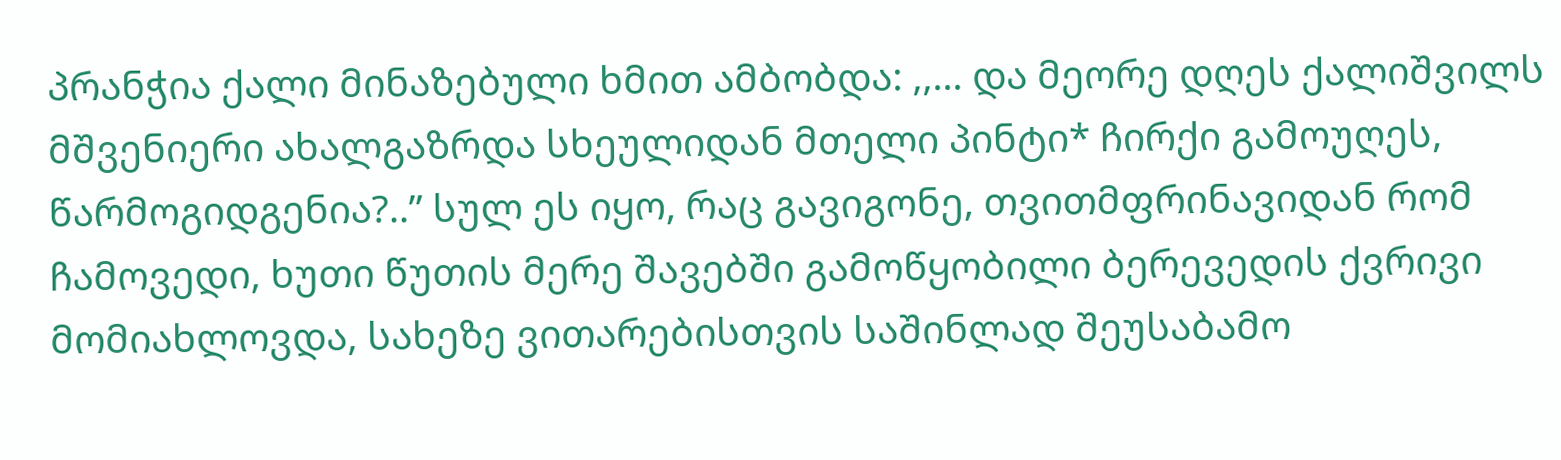პრანჭია ქალი მინაზებული ხმით ამბობდა: ,,... და მეორე დღეს ქალიშვილს მშვენიერი ახალგაზრდა სხეულიდან მთელი პინტი* ჩირქი გამოუღეს, წარმოგიდგენია?..” სულ ეს იყო, რაც გავიგონე, თვითმფრინავიდან რომ ჩამოვედი, ხუთი წუთის მერე შავებში გამოწყობილი ბერევედის ქვრივი მომიახლოვდა, სახეზე ვითარებისთვის საშინლად შეუსაბამო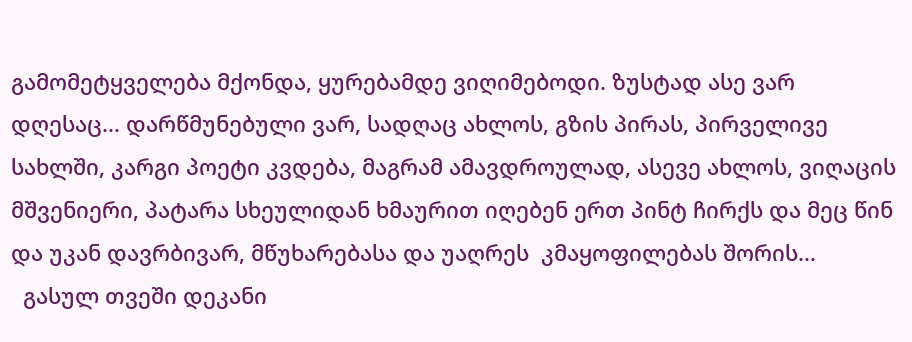გამომეტყველება მქონდა, ყურებამდე ვიღიმებოდი. ზუსტად ასე ვარ დღესაც... დარწმუნებული ვარ, სადღაც ახლოს, გზის პირას, პირველივე სახლში, კარგი პოეტი კვდება, მაგრამ ამავდროულად, ასევე ახლოს, ვიღაცის მშვენიერი, პატარა სხეულიდან ხმაურით იღებენ ერთ პინტ ჩირქს და მეც წინ და უკან დავრბივარ, მწუხარებასა და უაღრეს  კმაყოფილებას შორის...
  გასულ თვეში დეკანი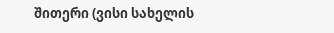შითერი (ვისი სახელის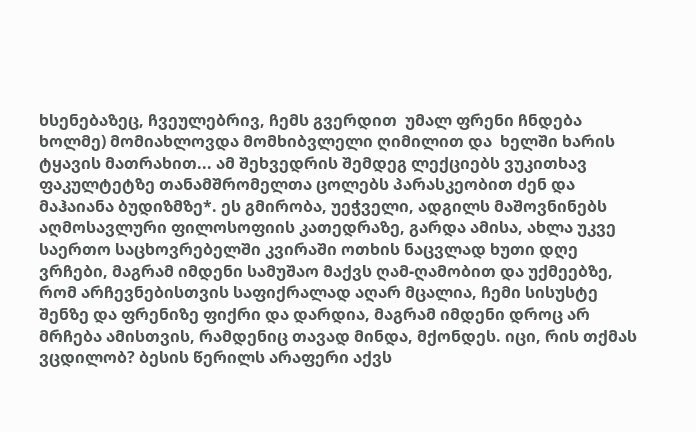ხსენებაზეც, ჩვეულებრივ, ჩემს გვერდით  უმალ ფრენი ჩნდება ხოლმე) მომიახლოვდა მომხიბვლელი ღიმილით და  ხელში ხარის ტყავის მათრახით... ამ შეხვედრის შემდეგ ლექციებს ვუკითხავ ფაკულტეტზე თანამშრომელთა ცოლებს პარასკეობით ძენ და მაჰაიანა ბუდიზმზე*. ეს გმირობა, უეჭველი, ადგილს მაშოვნინებს აღმოსავლური ფილოსოფიის კათედრაზე, გარდა ამისა, ახლა უკვე საერთო საცხოვრებელში კვირაში ოთხის ნაცვლად ხუთი დღე ვრჩები, მაგრამ იმდენი სამუშაო მაქვს ღამ-ღამობით და უქმეებზე, რომ არჩევნებისთვის საფიქრალად აღარ მცალია, ჩემი სისუსტე შენზე და ფრენიზე ფიქრი და დარდია, მაგრამ იმდენი დროც არ მრჩება ამისთვის, რამდენიც თავად მინდა, მქონდეს. იცი, რის თქმას ვცდილობ? ბესის წერილს არაფერი აქვს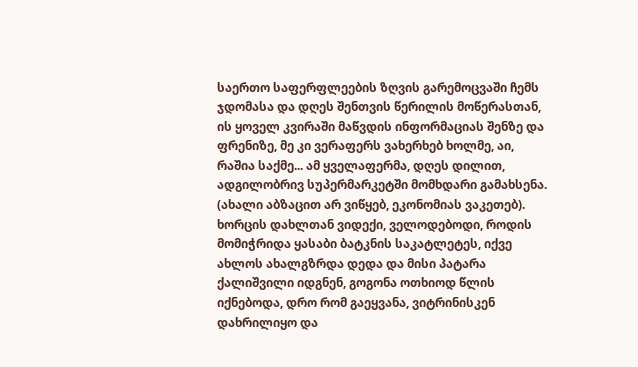საერთო საფერფლეების ზღვის გარემოცვაში ჩემს ჯდომასა და დღეს შენთვის წერილის მოწერასთან, ის ყოველ კვირაში მაწვდის ინფორმაციას შენზე და ფრენიზე, მე კი ვერაფერს ვახერხებ ხოლმე, აი, რაშია საქმე... ამ ყველაფერმა, დღეს დილით, ადგილობრივ სუპერმარკეტში მომხდარი გამახსენა. (ახალი აბზაცით არ ვიწყებ, ეკონომიას ვაკეთებ). ხორცის დახლთან ვიდექი, ველოდებოდი, როდის მომიჭრიდა ყასაბი ბატკნის საკატლეტეს, იქვე ახლოს ახალგზრდა დედა და მისი პატარა ქალიშვილი იდგნენ, გოგონა ოთხიოდ წლის იქნებოდა, დრო რომ გაეყვანა, ვიტრინისკენ დახრილიყო და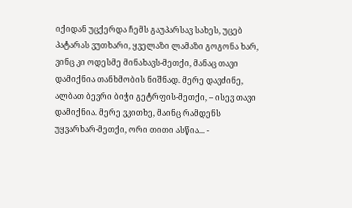იქიდან უცქერდა ჩემს გაუპარსავ სახეს, უცებ პატარას ვუთხარი, ყველაზი ლამაზი გოგონა ხარ, ვინც კი ოდესმე მინახავს-მეთქი, მანაც თავი დამიქნია თანხმობის ნიშნად. მერე დავძინე, ალბათ ბევრი ბიჭი გეტრფის-მეთქი, – ისევ თავი დამიქნია. მერე ვკითხე, მაინც რამდენს უყვარხარ-მეთქი, ორი თითი ასწია... -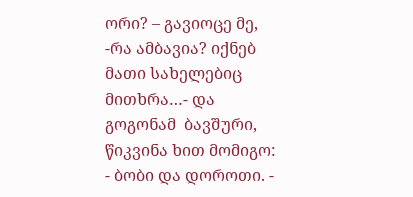ორი? – გავიოცე მე, -რა ამბავია? იქნებ მათი სახელებიც მითხრა…- და გოგონამ  ბავშური, წიკვინა ხით მომიგო: - ბობი და დოროთი. -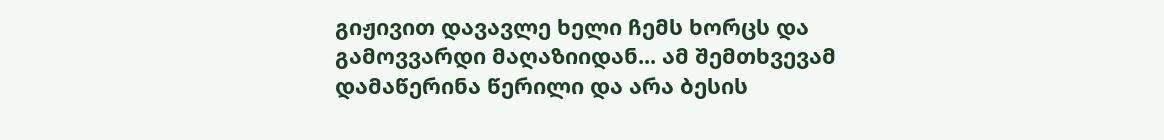გიჟივით დავავლე ხელი ჩემს ხორცს და გამოვვარდი მაღაზიიდან... ამ შემთხვევამ დამაწერინა წერილი და არა ბესის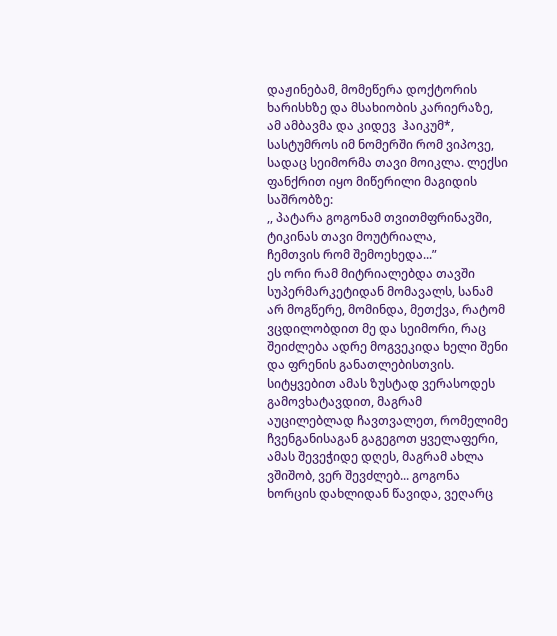დაჟინებამ, მომეწერა დოქტორის ხარისხზე და მსახიობის კარიერაზე, ამ ამბავმა და კიდევ  ჰაიკუმ*, სასტუმროს იმ ნომერში რომ ვიპოვე, სადაც სეიმორმა თავი მოიკლა. ლექსი ფანქრით იყო მიწერილი მაგიდის საშრობზე:
,, პატარა გოგონამ თვითმფრინავში,
ტიკინას თავი მოუტრიალა,
ჩემთვის რომ შემოეხედა...”
ეს ორი რამ მიტრიალებდა თავში სუპერმარკეტიდან მომავალს, სანამ არ მოგწერე, მომინდა, მეთქვა, რატომ ვცდილობდით მე და სეიმორი, რაც შეიძლება ადრე მოგვეკიდა ხელი შენი და ფრენის განათლებისთვის. სიტყვებით ამას ზუსტად ვერასოდეს გამოვხატავდით, მაგრამ აუცილებლად ჩავთვალეთ, რომელიმე ჩვენგანისაგან გაგეგოთ ყველაფერი, ამას შევეჭიდე დღეს, მაგრამ ახლა ვშიშობ, ვერ შევძლებ... გოგონა ხორცის დახლიდან წავიდა, ვეღარც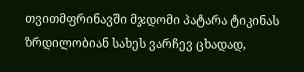თვითმფრინავში მჯდომი პატარა ტიკინას ზრდილობიან სახეს ვარჩევ ცხადად,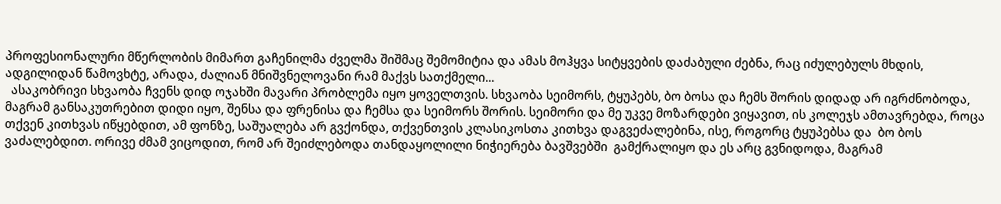პროფესიონალური მწერლობის მიმართ გაჩენილმა ძველმა შიშმაც შემომიტია და ამას მოჰყვა სიტყვების დაძაბული ძებნა, რაც იძულებულს მხდის, ადგილიდან წამოვხტე, არადა, ძალიან მნიშვნელოვანი რამ მაქვს სათქმელი...
  ასაკობრივი სხვაობა ჩვენს დიდ ოჯახში მავარი პრობლემა იყო ყოველთვის. სხვაობა სეიმორს, ტყუპებს, ბო ბოსა და ჩემს შორის დიდად არ იგრძნობოდა, მაგრამ განსაკუთრებით დიდი იყო, შენსა და ფრენისა და ჩემსა და სეიმორს შორის. სეიმორი და მე უკვე მოზარდები ვიყავით, ის კოლეჯს ამთავრებდა, როცა თქვენ კითხვას იწყებდით, ამ ფონზე, საშუალება არ გვქონდა, თქვენთვის კლასიკოსთა კითხვა დაგვეძალებინა, ისე, როგორც ტყუპებსა და  ბო ბოს ვაძალებდით. ორივე ძმამ ვიცოდით, რომ არ შეიძლებოდა თანდაყოლილი ნიჭიერება ბავშვებში  გამქრალიყო და ეს არც გვნიდოდა, მაგრამ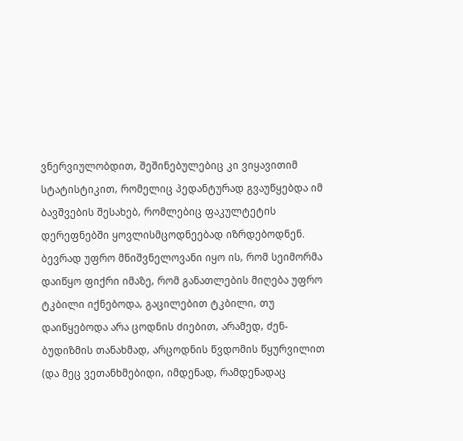ვნერვიულობდით, შეშინებულებიც კი ვიყავითიმ სტატისტიკით, რომელიც პედანტურად გვაუწყებდა იმ ბავშვების შესახებ, რომლებიც ფაკულტეტის დერეფნებში ყოვლისმცოდნეებად იზრდებოდნენ. ბევრად უფრო მნიშვნელოვანი იყო ის, რომ სეიმორმა დაიწყო ფიქრი იმაზე, რომ განათლების მიღება უფრო ტკბილი იქნებოდა, გაცილებით ტკბილი, თუ  დაიწყებოდა არა ცოდნის ძიებით, არამედ, ძენ-ბუდიზმის თანახმად, არცოდნის წვდომის წყურვილით (და მეც ვეთანხმებიდი, იმდენად, რამდენადაც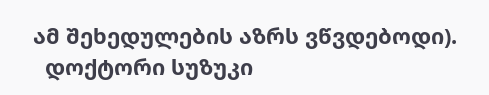ამ შეხედულების აზრს ვწვდებოდი).
  დოქტორი სუზუკი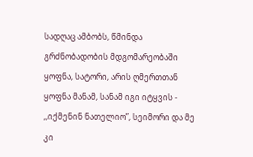სადღაც ამბობს, წმინდა გრძნობადობის მდგომარეობაში ყოფნა, სატორი, არის ღმერთთან ყოფნა მანამ, სანამ იგი იტყვის - ,,იქმენინ ნათელიო”, სეიმორი და მე კი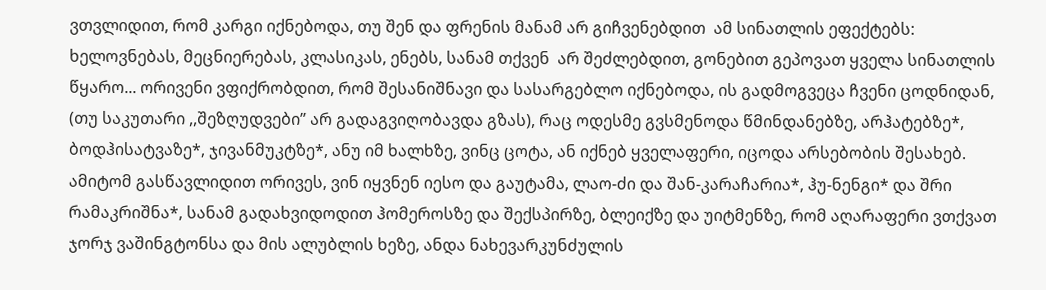ვთვლიდით, რომ კარგი იქნებოდა, თუ შენ და ფრენის მანამ არ გიჩვენებდით  ამ სინათლის ეფექტებს: ხელოვნებას, მეცნიერებას, კლასიკას, ენებს, სანამ თქვენ  არ შეძლებდით, გონებით გეპოვათ ყველა სინათლის წყარო... ორივენი ვფიქრობდით, რომ შესანიშნავი და სასარგებლო იქნებოდა, ის გადმოგვეცა ჩვენი ცოდნიდან, (თუ საკუთარი ,,შეზღუდვები” არ გადაგვიღობავდა გზას), რაც ოდესმე გვსმენოდა წმინდანებზე, არჰატებზე*, ბოდჰისატვაზე*, ჯივანმუკტზე*, ანუ იმ ხალხზე, ვინც ცოტა, ან იქნებ ყველაფერი, იცოდა არსებობის შესახებ. ამიტომ გასწავლიდით ორივეს, ვინ იყვნენ იესო და გაუტამა, ლაო-ძი და შან-კარაჩარია*, ჰუ-ნენგი* და შრი რამაკრიშნა*, სანამ გადახვიდოდით ჰომეროსზე და შექსპირზე, ბლეიქზე და უიტმენზე, რომ აღარაფერი ვთქვათ ჯორჯ ვაშინგტონსა და მის ალუბლის ხეზე, ანდა ნახევარკუნძულის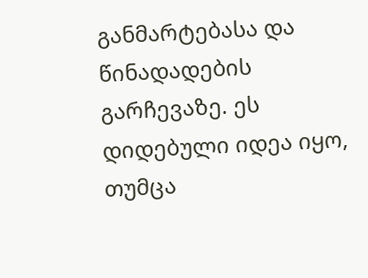განმარტებასა და წინადადების გარჩევაზე. ეს დიდებული იდეა იყო, თუმცა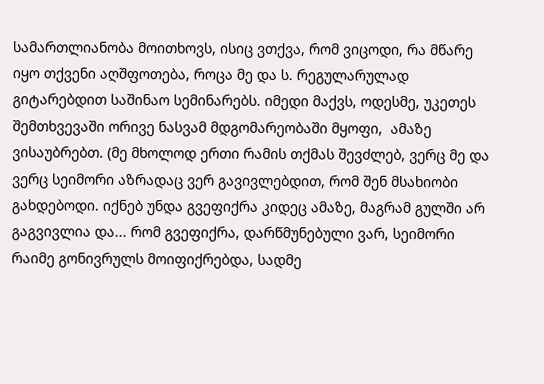სამართლიანობა მოითხოვს, ისიც ვთქვა, რომ ვიცოდი, რა მწარე იყო თქვენი აღშფოთება, როცა მე და ს. რეგულარულად გიტარებდით საშინაო სემინარებს. იმედი მაქვს, ოდესმე, უკეთეს შემთხვევაში ორივე ნასვამ მდგომარეობაში მყოფი,  ამაზე ვისაუბრებთ. (მე მხოლოდ ერთი რამის თქმას შევძლებ, ვერც მე და ვერც სეიმორი აზრადაც ვერ გავივლებდით, რომ შენ მსახიობი გახდებოდი. იქნებ უნდა გვეფიქრა კიდეც ამაზე, მაგრამ გულში არ გაგვივლია და... რომ გვეფიქრა, დარწმუნებული ვარ, სეიმორი რაიმე გონივრულს მოიფიქრებდა, სადმე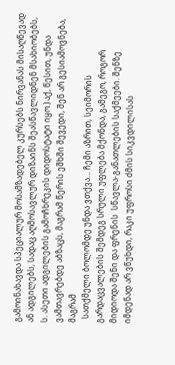გამოინახავდა სპეციალურ მოსამზადებელ კურსებს ნირვანას მისაღწევად ან ადგილებს, სადაც აღმოსავლურ დიზაინს შეასწავლიდნენ მსახიობებს, ს. ასეთი ადგილების გამოჩხრეკის დიდოსტატი იყო.) აქ, წესით, უნდა ვამთავრებდე აბზაცს, მაგრამ წერის ეშხში შევედი, შენ არ გესიამოვნება, მაგრამ
  სათქმელი ბოლომდე უნდა ვთქვა... ჩემი აზრით, სეიმორის გარდაცვალების შემდეგ სრული უფლება მქონდა, გამეგო, როგორ მიდიოდა შენი და ფრენის  სწავლა-განათლების საქმეები. შენზე იმდენად არ ვწუხდი, რაკი უფროსი ძმის სიკვდილისას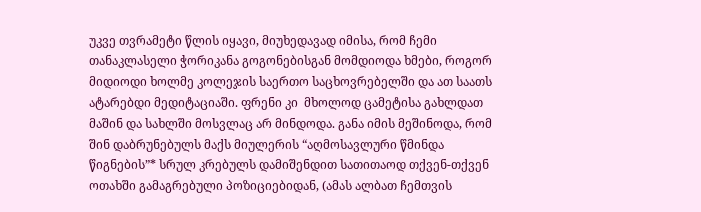უკვე თვრამეტი წლის იყავი, მიუხედავად იმისა, რომ ჩემი თანაკლასელი ჭორიკანა გოგონებისგან მომდიოდა ხმები, როგორ მიდიოდი ხოლმე კოლეჯის საერთო საცხოვრებელში და ათ საათს ატარებდი მედიტაციაში. ფრენი კი  მხოლოდ ცამეტისა გახლდათ მაშინ და სახლში მოსვლაც არ მინდოდა. განა იმის მეშინოდა, რომ შინ დაბრუნებულს მაქს მიულერის “აღმოსავლური წმინდა წიგნების”* სრულ კრებულს დამიშენდით სათითაოდ თქვენ-თქვენ ოთახში გამაგრებული პოზიციებიდან, (ამას ალბათ ჩემთვის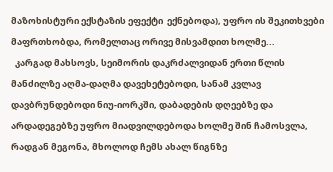მაზოხისტური ექსტაზის ეფექტი  ექნებოდა), უფრო ის შეკითხვები მაფრთხობდა, რომელთაც ორივე მისვამდით ხოლმე...
  კარგად მახსოვს, სეიმორის დაკრძალვიდან ერთი წლის მანძილზე აღმა-დაღმა დავეხეტებოდი, სანამ კვლავ დავბრუნდებოდი ნიუ-იორკში, დაბადების დღეებზე და არდადეგებზე უფრო მიადვილდებოდა ხოლმე შინ ჩამოსვლა, რადგან მეგონა, მხოლოდ ჩემს ახალ წიგნზე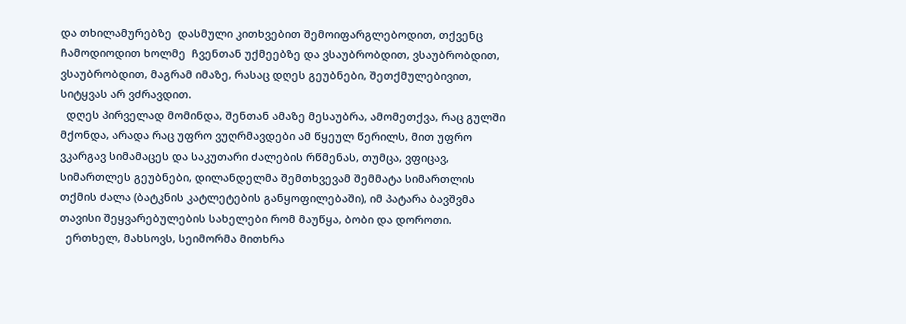და თხილამურებზე  დასმული კითხვებით შემოიფარგლებოდით, თქვენც ჩამოდიოდით ხოლმე  ჩვენთან უქმეებზე და ვსაუბრობდით, ვსაუბრობდით, ვსაუბრობდით, მაგრამ იმაზე, რასაც დღეს გეუბნები, შეთქმულებივით, სიტყვას არ ვძრავდით.
  დღეს პირველად მომინდა, შენთან ამაზე მესაუბრა, ამომეთქვა, რაც გულში მქონდა, არადა რაც უფრო ვუღრმავდები ამ წყეულ წერილს, მით უფრო  ვკარგავ სიმამაცეს და საკუთარი ძალების რწმენას, თუმცა, ვფიცავ, სიმართლეს გეუბნები, დილანდელმა შემთხვევამ შემმატა სიმართლის თქმის ძალა (ბატკნის კატლეტების განყოფილებაში), იმ პატარა ბავშვმა თავისი შეყვარებულების სახელები რომ მაუწყა, ბობი და დოროთი.
  ერთხელ, მახსოვს, სეიმორმა მითხრა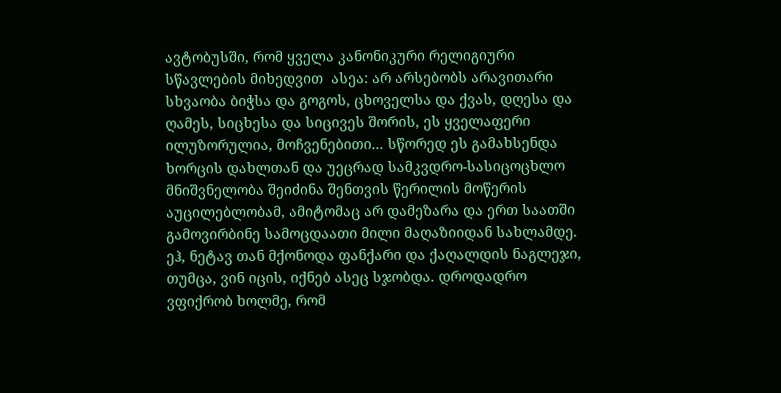ავტობუსში, რომ ყველა კანონიკური რელიგიური სწავლების მიხედვით  ასეა: არ არსებობს არავითარი სხვაობა ბიჭსა და გოგოს, ცხოველსა და ქვას, დღესა და ღამეს, სიცხესა და სიცივეს შორის, ეს ყველაფერი ილუზორულია, მოჩვენებითი... სწორედ ეს გამახსენდა ხორცის დახლთან და უეცრად სამკვდრო-სასიცოცხლო მნიშვნელობა შეიძინა შენთვის წერილის მოწერის აუცილებლობამ, ამიტომაც არ დამეზარა და ერთ საათში გამოვირბინე სამოცდაათი მილი მაღაზიიდან სახლამდე. ეჰ, ნეტავ თან მქონოდა ფანქარი და ქაღალდის ნაგლეჯი, თუმცა, ვინ იცის, იქნებ ასეც სჯობდა. დროდადრო ვფიქრობ ხოლმე, რომ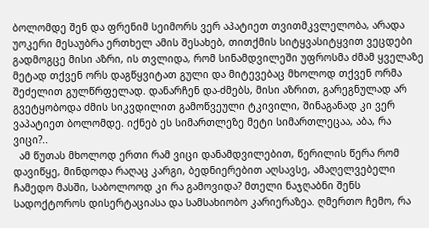ბოლომდე შენ და ფრენიმ სეიმორს ვერ აპატიეთ თვითმკვლელობა, არადა უოკერი მესაუბრა ერთხელ ამის შესახებ, თითქმის სიტყვასიტყვით ვეცდები გადმოგცე მისი აზრი, ის თვლიდა, რომ სინამდვილეში უფროსმა ძმამ ყველაზე მეტად თქვენ ორს დაგწყვიტათ გული და მიტევებაც მხოლოდ თქვენ ორმა შეძელით გულწრფელად. დანარჩენ და-ძმებს, მისი აზრით, გარეგნულად არ გვეტყობოდა ძმის სიკვდილით გამოწვეული ტკივილი, შინაგანად კი ვერ ვაპატიეთ ბოლომდე. იქნებ ეს სიმართლეზე მეტი სიმართლეცაა, აბა, რა ვიცი?..
  ამ წუთას მხოლოდ ერთი რამ ვიცი დანამდვილებით, წერილის წერა რომ დავიწყე, მინდოდა რაღაც კარგი, ბედნიერებით აღსავსე, ამაღელვებელი ჩამედო მასში, საბოლოოდ კი რა გამოვიდა? მთელი ნაჯღაბნი შენს სადოქტოროს დისერტაციასა და სამსახიობო კარიერაზეა. ღმერთო ჩემო, რა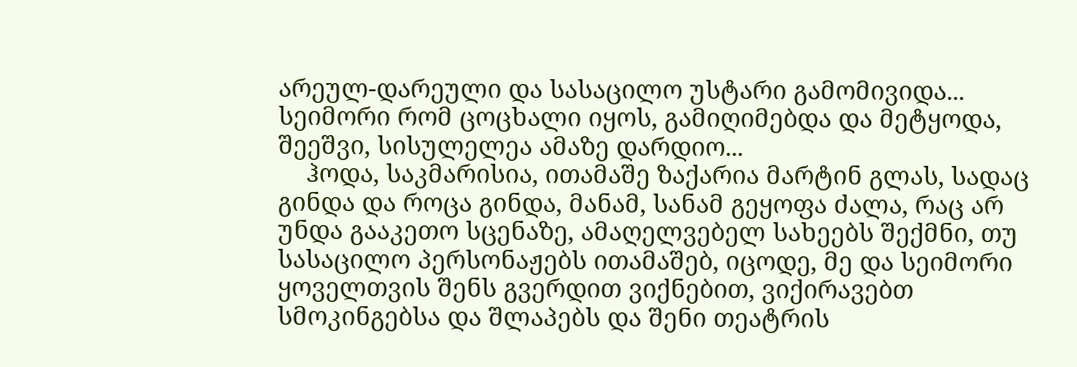არეულ-დარეული და სასაცილო უსტარი გამომივიდა... სეიმორი რომ ცოცხალი იყოს, გამიღიმებდა და მეტყოდა, შეეშვი, სისულელეა ამაზე დარდიო...
    ჰოდა, საკმარისია, ითამაშე ზაქარია მარტინ გლას, სადაც გინდა და როცა გინდა, მანამ, სანამ გეყოფა ძალა, რაც არ უნდა გააკეთო სცენაზე, ამაღელვებელ სახეებს შექმნი, თუ სასაცილო პერსონაჟებს ითამაშებ, იცოდე, მე და სეიმორი ყოველთვის შენს გვერდით ვიქნებით, ვიქირავებთ სმოკინგებსა და შლაპებს და შენი თეატრის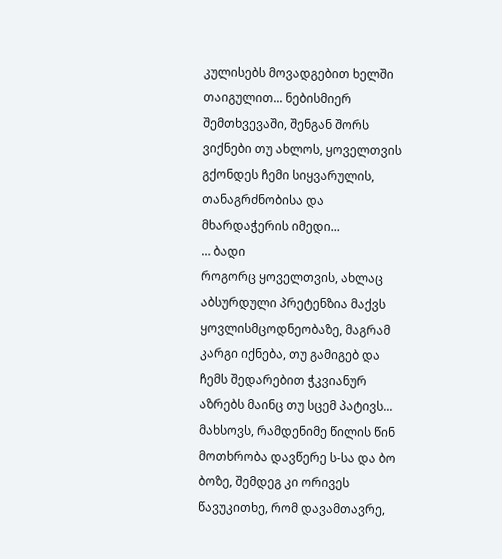კულისებს მოვადგებით ხელში თაიგულით... ნებისმიერ შემთხვევაში, შენგან შორს ვიქნები თუ ახლოს, ყოველთვის გქონდეს ჩემი სიყვარულის, თანაგრძნობისა და მხარდაჭერის იმედი...
… ბადი
როგორც ყოველთვის, ახლაც აბსურდული პრეტენზია მაქვს ყოვლისმცოდნეობაზე, მაგრამ კარგი იქნება, თუ გამიგებ და ჩემს შედარებით ჭკვიანურ აზრებს მაინც თუ სცემ პატივს... მახსოვს, რამდენიმე წილის წინ მოთხრობა დავწერე ს-სა და ბო ბოზე, შემდეგ კი ორივეს წავუკითხე, რომ დავამთავრე,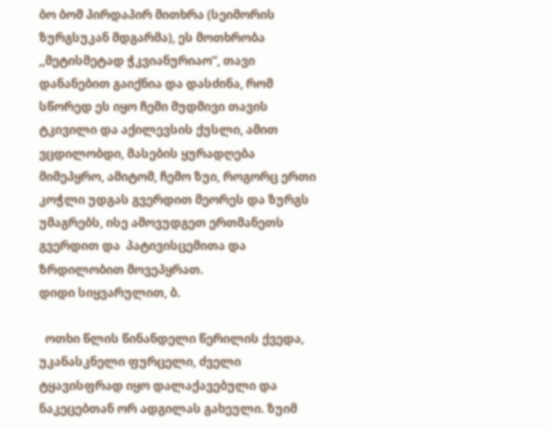ბო ბომ პირდაპირ მითხრა (სეიმორის ზურგსუკან მდგარმა), ეს მოთხრობა ,,მეტისმეტად ჭკვიანურიაო”, თავი დანანებით გაიქნია და დასძინა, რომ სწორედ ეს იყო ჩემი მუდმივი თავის ტკივილი და აქილევსის ქუსლი, ამით ვცდილობდი, მასების ყურადღება მიმეპყრო, ამიტომ, ჩემო ზუი, როგორც ერთი კოჭლი უდგას გვერდით მეორეს და ზურგს უმაგრებს, ისე ამოვუდგეთ ერთმანეთს გვერდით და  პატივისცემითა და ზრდილობით მოვეპყრათ.
დიდი სიყვარულით, ბ.

  ოთხი წლის წინანდელი წერილის ქვედა, უკანასკნელი ფურცელი, ძველი ტყავისფრად იყო დალაქავებული და ნაკეცებთან ორ ადგილას გახეული. ზუიმ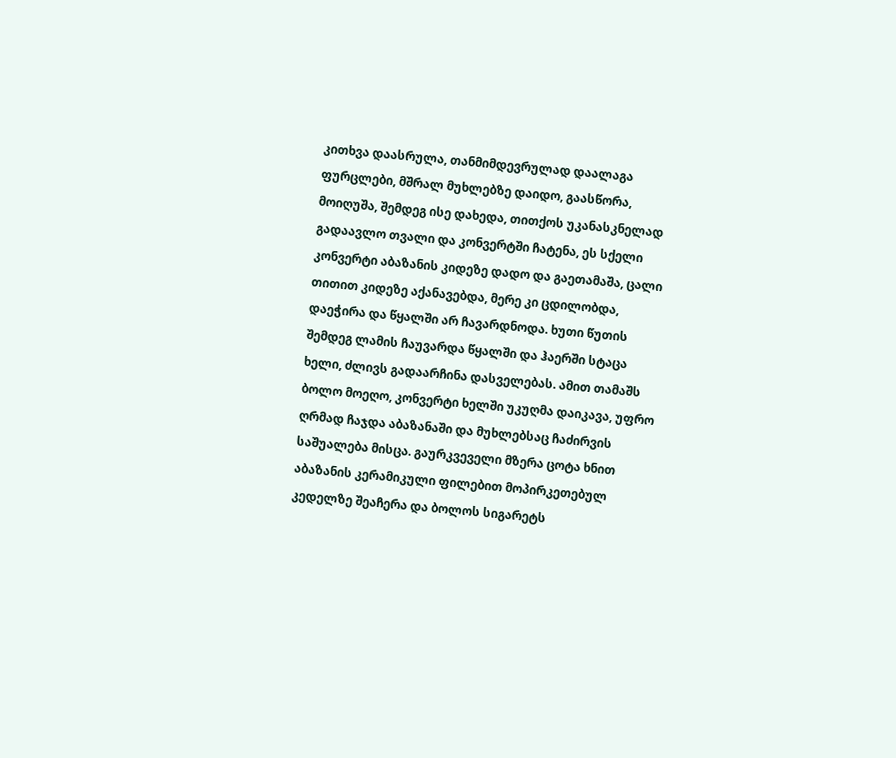კითხვა დაასრულა, თანმიმდევრულად დაალაგა ფურცლები, მშრალ მუხლებზე დაიდო, გაასწორა, მოიღუშა, შემდეგ ისე დახედა, თითქოს უკანასკნელად გადაავლო თვალი და კონვერტში ჩატენა, ეს სქელი კონვერტი აბაზანის კიდეზე დადო და გაეთამაშა, ცალი თითით კიდეზე აქანავებდა, მერე კი ცდილობდა, დაეჭირა და წყალში არ ჩავარდნოდა. ხუთი წუთის შემდეგ ლამის ჩაუვარდა წყალში და ჰაერში სტაცა ხელი, ძლივს გადაარჩინა დასველებას. ამით თამაშს ბოლო მოეღო, კონვერტი ხელში უკუღმა დაიკავა, უფრო ღრმად ჩაჯდა აბაზანაში და მუხლებსაც ჩაძირვის საშუალება მისცა. გაურკვეველი მზერა ცოტა ხნით აბაზანის კერამიკული ფილებით მოპირკეთებულ კედელზე შეაჩერა და ბოლოს სიგარეტს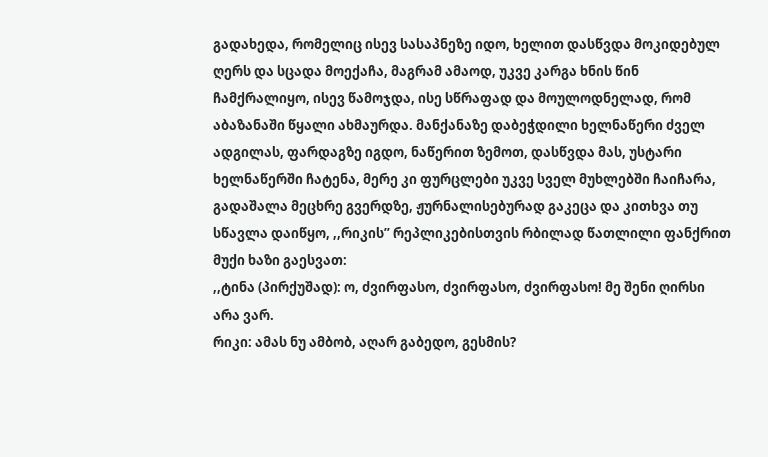გადახედა, რომელიც ისევ სასაპნეზე იდო, ხელით დასწვდა მოკიდებულ ღერს და სცადა მოექაჩა, მაგრამ ამაოდ, უკვე კარგა ხნის წინ ჩამქრალიყო, ისევ წამოჯდა, ისე სწრაფად და მოულოდნელად, რომ აბაზანაში წყალი ახმაურდა. მანქანაზე დაბეჭდილი ხელნაწერი ძველ ადგილას, ფარდაგზე იგდო, ნაწერით ზემოთ, დასწვდა მას, უსტარი ხელნაწერში ჩატენა, მერე კი ფურცლები უკვე სველ მუხლებში ჩაიჩარა, გადაშალა მეცხრე გვერდზე, ჟურნალისებურად გაკეცა და კითხვა თუ სწავლა დაიწყო, ,,რიკის” რეპლიკებისთვის რბილად წათლილი ფანქრით მუქი ხაზი გაესვათ:
,,ტინა (პირქუშად): ო, ძვირფასო, ძვირფასო, ძვირფასო! მე შენი ღირსი არა ვარ.
რიკი: ამას ნუ ამბობ, აღარ გაბედო, გესმის?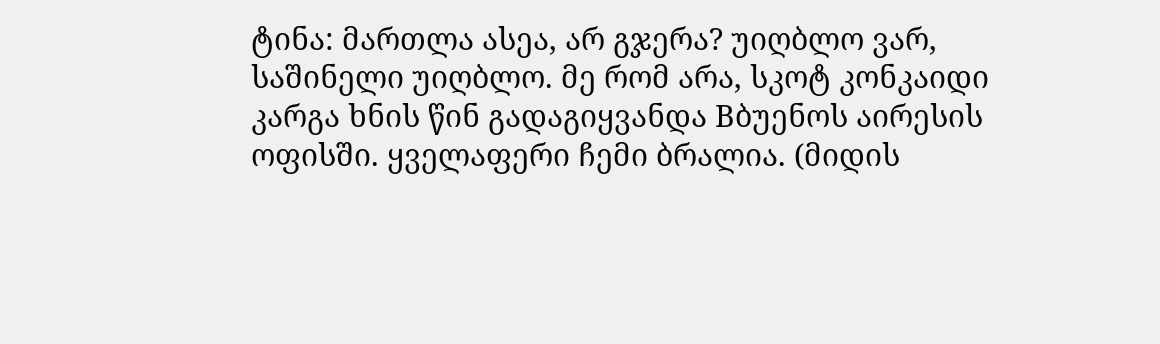ტინა: მართლა ასეა, არ გჯერა? უიღბლო ვარ, საშინელი უიღბლო. მე რომ არა, სკოტ კონკაიდი კარგა ხნის წინ გადაგიყვანდა Bბუენოს აირესის ოფისში. ყველაფერი ჩემი ბრალია. (მიდის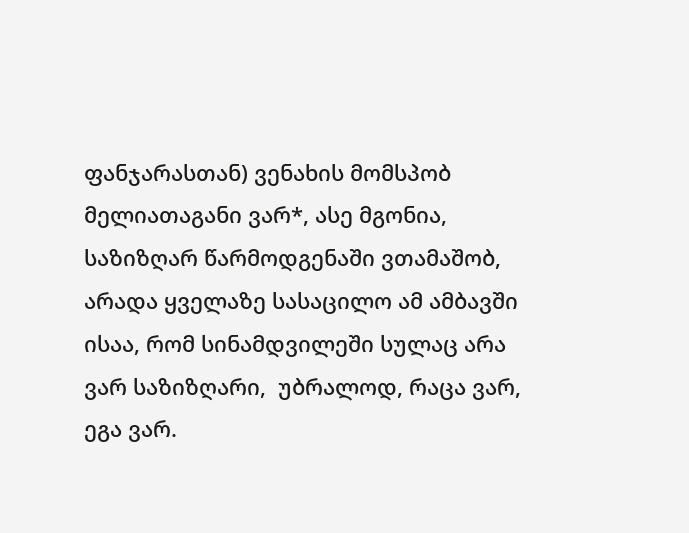ფანჯარასთან) ვენახის მომსპობ მელიათაგანი ვარ*, ასე მგონია, საზიზღარ წარმოდგენაში ვთამაშობ, არადა ყველაზე სასაცილო ამ ამბავში ისაა, რომ სინამდვილეში სულაც არა ვარ საზიზღარი,  უბრალოდ, რაცა ვარ, ეგა ვარ.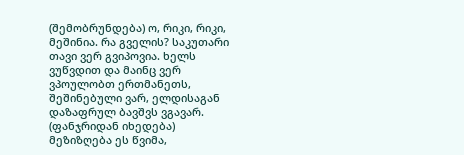(შემობრუნდება) ო, რიკი, რიკი, მეშინია. რა გველის? საკუთარი თავი ვერ გვიპოვია. ხელს ვუწვდით და მაინც ვერ ვპოულობთ ერთმანეთს, შეშინებული ვარ, ელდისაგან დაზაფრულ ბავშვს ვგავარ. (ფანჯრიდან იხედება) მეზიზღება ეს წვიმა,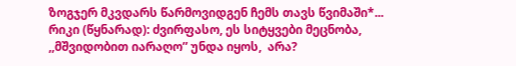ზოგჯერ მკვდარს წარმოვიდგენ ჩემს თავს წვიმაში*...
რიკი (წყნარად): ძვირფასო, ეს სიტყვები მეცნობა, ,,მშვიდობით იარაღო” უნდა იყოს,  არა?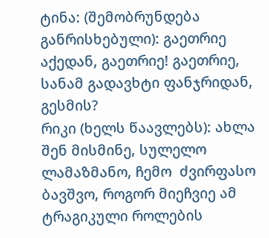ტინა: (შემობრუნდება განრისხებული): გაეთრიე აქედან, გაეთრიე! გაეთრიე, სანამ გადავხტი ფანჯრიდან, გესმის?
რიკი (ხელს წაავლებს): ახლა შენ მისმინე, სულელო  ლამაზმანო, ჩემო  ძვირფასო ბავშვო, როგორ მიეჩვიე ამ ტრაგიკული როლების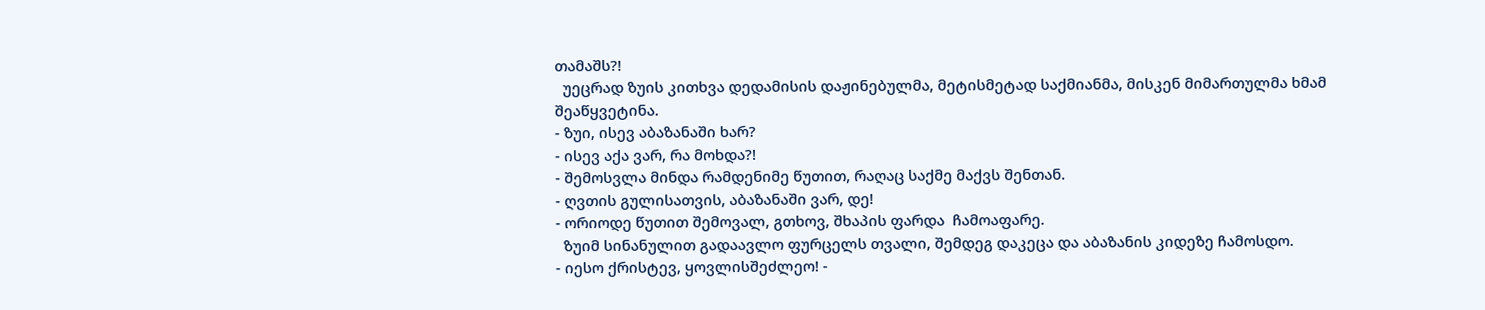თამაშს?!
  უეცრად ზუის კითხვა დედამისის დაჟინებულმა, მეტისმეტად საქმიანმა, მისკენ მიმართულმა ხმამ შეაწყვეტინა.
- ზუი, ისევ აბაზანაში ხარ?
- ისევ აქა ვარ, რა მოხდა?!
- შემოსვლა მინდა რამდენიმე წუთით, რაღაც საქმე მაქვს შენთან.
- ღვთის გულისათვის, აბაზანაში ვარ, დე!
- ორიოდე წუთით შემოვალ, გთხოვ, შხაპის ფარდა  ჩამოაფარე.
  ზუიმ სინანულით გადაავლო ფურცელს თვალი, შემდეგ დაკეცა და აბაზანის კიდეზე ჩამოსდო.
- იესო ქრისტევ, ყოვლისშეძლეო! -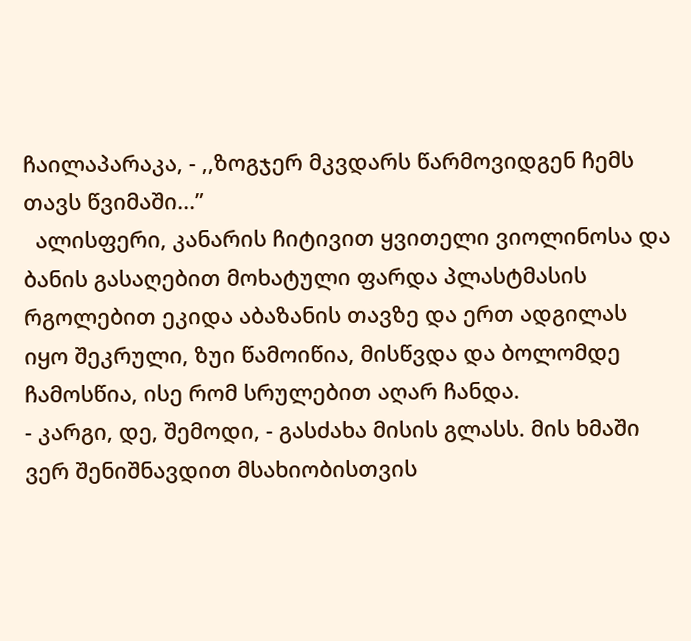ჩაილაპარაკა, - ,,ზოგჯერ მკვდარს წარმოვიდგენ ჩემს თავს წვიმაში...”
  ალისფერი, კანარის ჩიტივით ყვითელი ვიოლინოსა და ბანის გასაღებით მოხატული ფარდა პლასტმასის რგოლებით ეკიდა აბაზანის თავზე და ერთ ადგილას იყო შეკრული, ზუი წამოიწია, მისწვდა და ბოლომდე ჩამოსწია, ისე რომ სრულებით აღარ ჩანდა.
- კარგი, დე, შემოდი, - გასძახა მისის გლასს. მის ხმაში ვერ შენიშნავდით მსახიობისთვის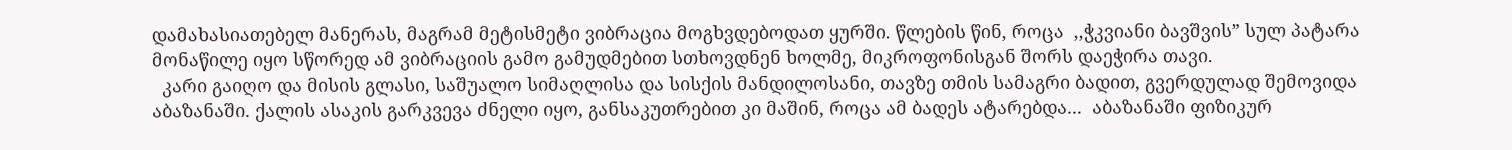დამახასიათებელ მანერას, მაგრამ მეტისმეტი ვიბრაცია მოგხვდებოდათ ყურში. წლების წინ, როცა  ,,ჭკვიანი ბავშვის” სულ პატარა მონაწილე იყო სწორედ ამ ვიბრაციის გამო გამუდმებით სთხოვდნენ ხოლმე, მიკროფონისგან შორს დაეჭირა თავი.
  კარი გაიღო და მისის გლასი, საშუალო სიმაღლისა და სისქის მანდილოსანი, თავზე თმის სამაგრი ბადით, გვერდულად შემოვიდა აბაზანაში. ქალის ასაკის გარკვევა ძნელი იყო, განსაკუთრებით კი მაშინ, როცა ამ ბადეს ატარებდა...  აბაზანაში ფიზიკურ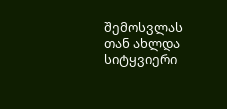შემოსვლას თან ახლდა სიტყვიერი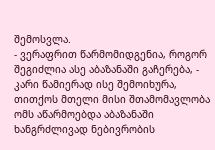შემოსვლა.
- ვერაფრით წარმომიდგენია, როგორ შეგიძლია ასე აბაზანაში გაჩერება, - კარი წამიერად ისე შემოიხურა, თითქოს მთელი მისი შთამომავლობა ომს აწარმოებდა აბაზანაში ხანგრძლივად ნებივრობის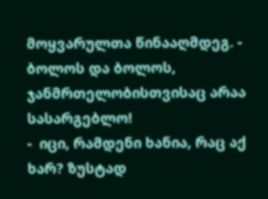მოყვარულთა წინააღმდეგ. - ბოლოს და ბოლოს, ჯანმრთელობისთვისაც არაა სასარგებლო!
-  იცი, რამდენი ხანია, რაც აქ ხარ? ზუსტად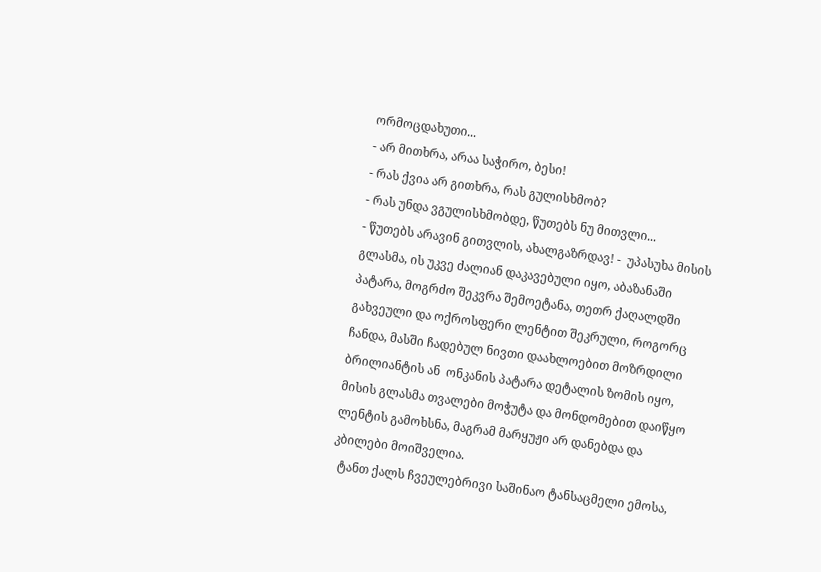ორმოცდახუთი...
- არ მითხრა, არაა საჭირო, ბესი!
- რას ქვია არ გითხრა, რას გულისხმობ?
- რას უნდა ვგულისხმობდე, წუთებს ნუ მითვლი...
- წუთებს არავინ გითვლის, ახალგაზრდავ! -  უპასუხა მისის გლასმა, ის უკვე ძალიან დაკავებული იყო, აბაზანაში პატარა, მოგრძო შეკვრა შემოეტანა, თეთრ ქაღალდში გახვეული და ოქროსფერი ლენტით შეკრული, როგორც ჩანდა, მასში ჩადებულ ნივთი დაახლოებით მოზრდილი ბრილიანტის ან  ონკანის პატარა დეტალის ზომის იყო, მისის გლასმა თვალები მოჭუტა და მონდომებით დაიწყო ლენტის გამოხსნა, მაგრამ მარყუჟი არ დანებდა და კბილები მოიშველია.
  ტანთ ქალს ჩვეულებრივი საშინაო ტანსაცმელი ემოსა,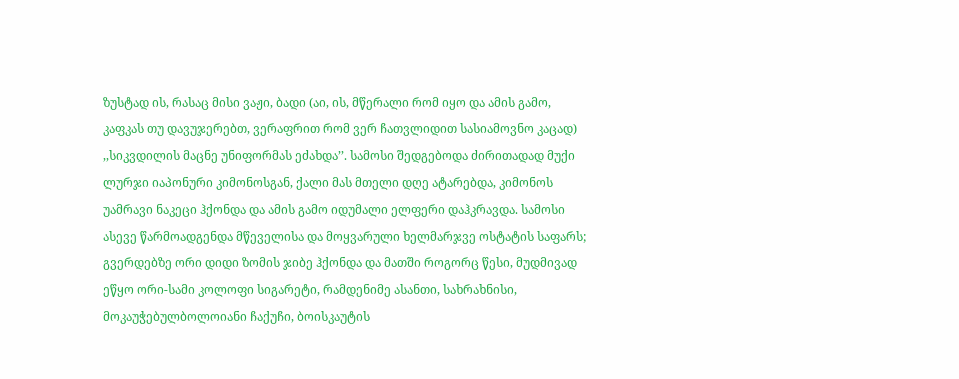ზუსტად ის, რასაც მისი ვაჟი, ბადი (აი, ის, მწერალი რომ იყო და ამის გამო, კაფკას თუ დავუჯერებთ, ვერაფრით რომ ვერ ჩათვლიდით სასიამოვნო კაცად) ,,სიკვდილის მაცნე უნიფორმას ეძახდა’’. სამოსი შედგებოდა ძირითადად მუქი ლურჯი იაპონური კიმონოსგან, ქალი მას მთელი დღე ატარებდა, კიმონოს უამრავი ნაკეცი ჰქონდა და ამის გამო იდუმალი ელფერი დაჰკრავდა. სამოსი ასევე წარმოადგენდა მწეველისა და მოყვარული ხელმარჯვე ოსტატის საფარს; გვერდებზე ორი დიდი ზომის ჯიბე ჰქონდა და მათში როგორც წესი, მუდმივად ეწყო ორი-სამი კოლოფი სიგარეტი, რამდენიმე ასანთი, სახრახნისი, მოკაუჭებულბოლოიანი ჩაქუჩი, ბოისკაუტის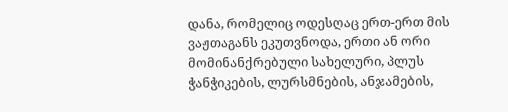დანა, რომელიც ოდესღაც ერთ-ერთ მის ვაჟთაგანს ეკუთვნოდა, ერთი ან ორი მომინანქრებული სახელური, პლუს ჭანჭიკების, ლურსმნების, ანჯამების,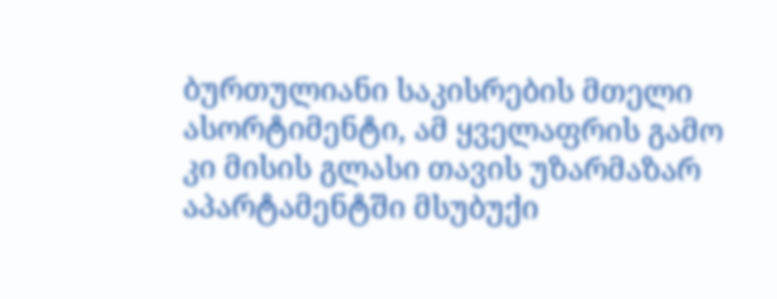ბურთულიანი საკისრების მთელი ასორტიმენტი, ამ ყველაფრის გამო კი მისის გლასი თავის უზარმაზარ აპარტამენტში მსუბუქი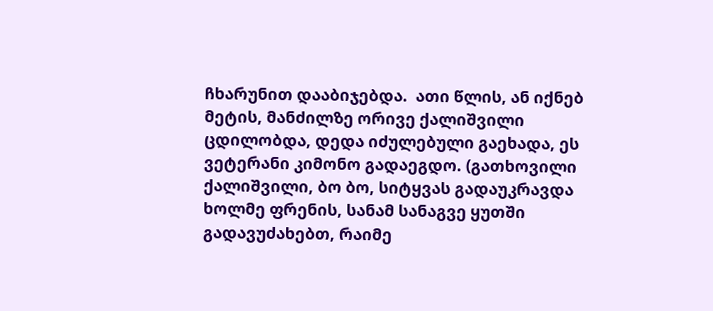ჩხარუნით დააბიჯებდა.  ათი წლის, ან იქნებ მეტის, მანძილზე ორივე ქალიშვილი ცდილობდა, დედა იძულებული გაეხადა, ეს ვეტერანი კიმონო გადაეგდო. (გათხოვილი ქალიშვილი, ბო ბო, სიტყვას გადაუკრავდა ხოლმე ფრენის, სანამ სანაგვე ყუთში გადავუძახებთ, რაიმე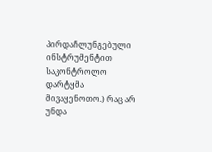პირდაჩლუნგებული ინსტრუმენტით საკონტროლო დარტყმა მივაყენოთო.) რაც არ უნდა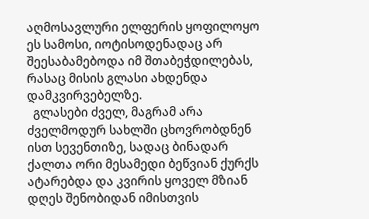აღმოსავლური ელფერის ყოფილოყო ეს სამოსი, იოტისოდენადაც არ შეესაბამებოდა იმ შთაბეჭდილებას, რასაც მისის გლასი ახდენდა დამკვირვებელზე.
  გლასები ძველ, მაგრამ არა ძველმოდურ სახლში ცხოვრობდნენ ისთ სევენთიზე, სადაც ბინადარ ქალთა ორი მესამედი ბეწვიან ქურქს ატარებდა და კვირის ყოველ მზიან დღეს შენობიდან იმისთვის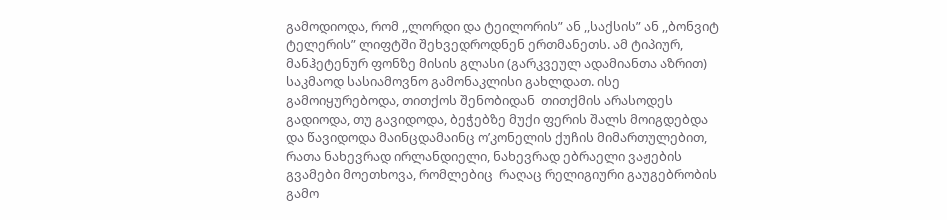გამოდიოდა, რომ ,,ლორდი და ტეილორის” ან ,,საქსის” ან ,,ბონვიტ ტელერის” ლიფტში შეხვედროდნენ ერთმანეთს. ამ ტიპიურ,  მანჰეტენურ ფონზე მისის გლასი (გარკვეულ ადამიანთა აზრით)  საკმაოდ სასიამოვნო გამონაკლისი გახლდათ. ისე გამოიყურებოდა, თითქოს შენობიდან  თითქმის არასოდეს გადიოდა, თუ გავიდოდა, ბეჭებზე მუქი ფერის შალს მოიგდებდა და წავიდოდა მაინცდამაინც ო’კონელის ქუჩის მიმართულებით, რათა ნახევრად ირლანდიელი, ნახევრად ებრაელი ვაჟების გვამები მოეთხოვა, რომლებიც  რაღაც რელიგიური გაუგებრობის გამო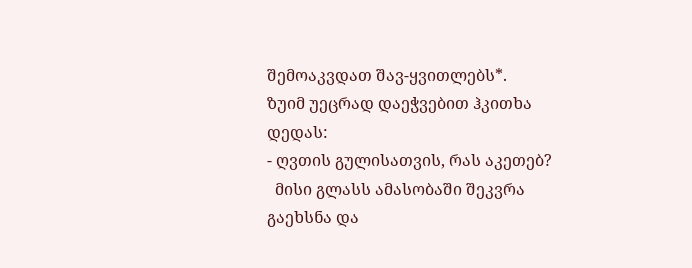შემოაკვდათ შავ-ყვითლებს*.
ზუიმ უეცრად დაეჭვებით ჰკითხა დედას:
- ღვთის გულისათვის, რას აკეთებ?
  მისი გლასს ამასობაში შეკვრა გაეხსნა და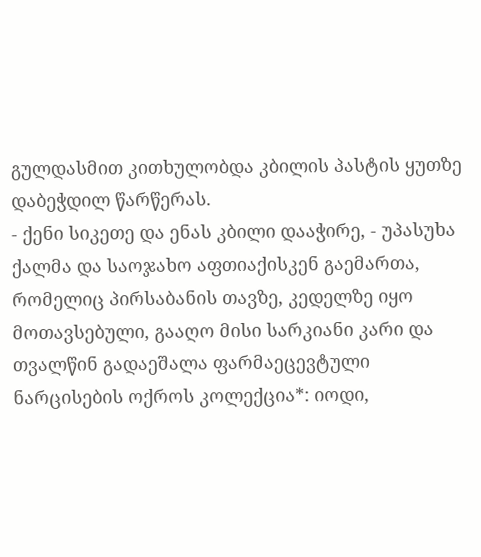გულდასმით კითხულობდა კბილის პასტის ყუთზე დაბეჭდილ წარწერას.
- ქენი სიკეთე და ენას კბილი დააჭირე, - უპასუხა ქალმა და საოჯახო აფთიაქისკენ გაემართა, რომელიც პირსაბანის თავზე, კედელზე იყო მოთავსებული, გააღო მისი სარკიანი კარი და თვალწინ გადაეშალა ფარმაეცევტული ნარცისების ოქროს კოლექცია*: იოდი,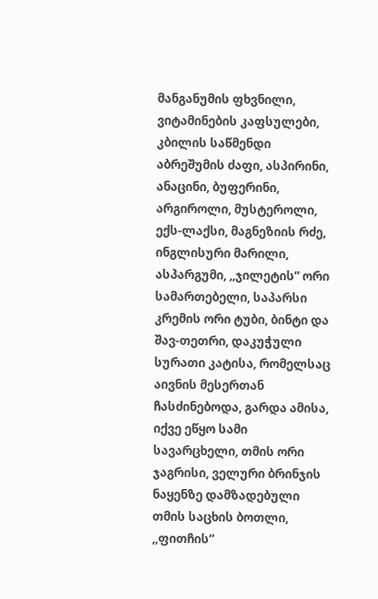მანგანუმის ფხვნილი, ვიტამინების კაფსულები, კბილის საწმენდი აბრეშუმის ძაფი, ასპირინი, ანაცინი, ბუფერინი, არგიროლი, მუსტეროლი, ექს-ლაქსი, მაგნეზიის რძე, ინგლისური მარილი, ასპარგუმი, ,,ჯილეტის” ორი სამართებელი, საპარსი კრემის ორი ტუბი, ბინტი და შავ-თეთრი, დაკუჭული სურათი კატისა, რომელსაც აივნის მესერთან ჩასძინებოდა, გარდა ამისა, იქვე ეწყო სამი სავარცხელი, თმის ორი ჯაგრისი, ველური ბრინჯის ნაყენზე დამზადებული თმის საცხის ბოთლი, ,,ფითჩის”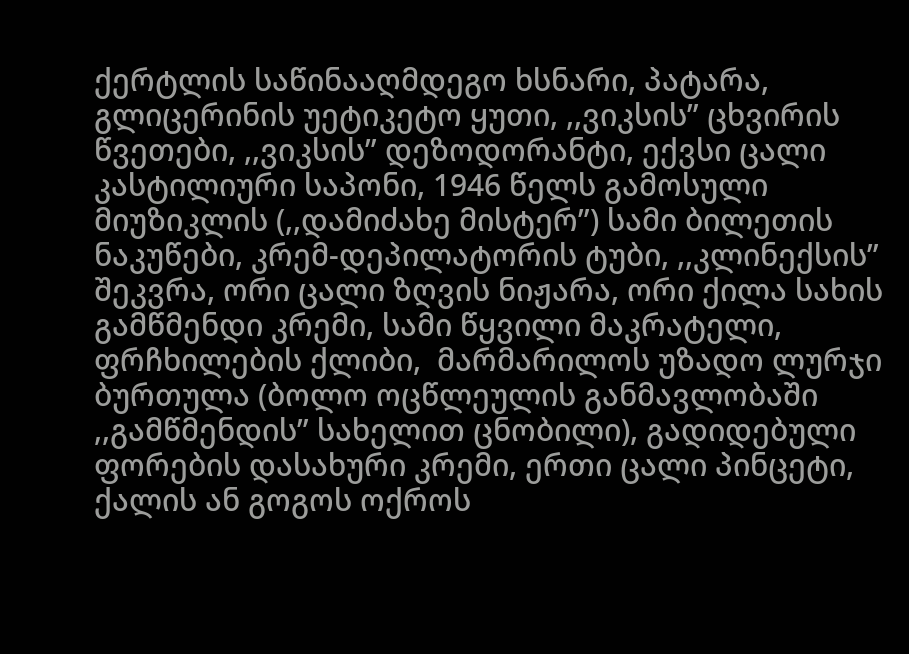ქერტლის საწინააღმდეგო ხსნარი, პატარა, გლიცერინის უეტიკეტო ყუთი, ,,ვიკსის” ცხვირის წვეთები, ,,ვიკსის” დეზოდორანტი, ექვსი ცალი კასტილიური საპონი, 1946 წელს გამოსული მიუზიკლის (,,დამიძახე მისტერ”) სამი ბილეთის ნაკუწები, კრემ-დეპილატორის ტუბი, ,,კლინექსის” შეკვრა, ორი ცალი ზღვის ნიჟარა, ორი ქილა სახის გამწმენდი კრემი, სამი წყვილი მაკრატელი, ფრჩხილების ქლიბი,  მარმარილოს უზადო ლურჯი ბურთულა (ბოლო ოცწლეულის განმავლობაში ,,გამწმენდის” სახელით ცნობილი), გადიდებული ფორების დასახური კრემი, ერთი ცალი პინცეტი, ქალის ან გოგოს ოქროს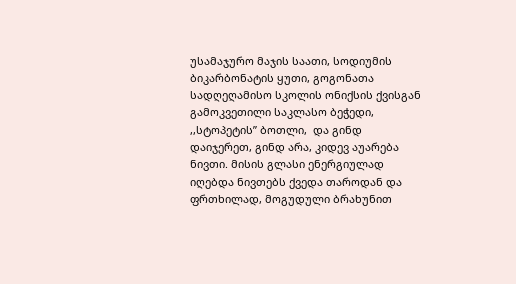უსამაჯურო მაჯის საათი, სოდიუმის ბიკარბონატის ყუთი, გოგონათა სადღეღამისო სკოლის ონიქსის ქვისგან გამოკვეთილი საკლასო ბეჭედი, ,,სტოპეტის” ბოთლი,  და გინდ დაიჯერეთ, გინდ არა, კიდევ აუარება ნივთი. მისის გლასი ენერგიულად იღებდა ნივთებს ქვედა თაროდან და ფრთხილად, მოგუდული ბრახუნით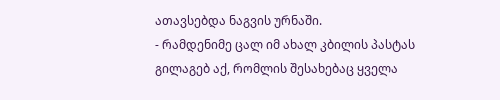ათავსებდა ნაგვის ურნაში.
- რამდენიმე ცალ იმ ახალ კბილის პასტას გილაგებ აქ, რომლის შესახებაც ყველა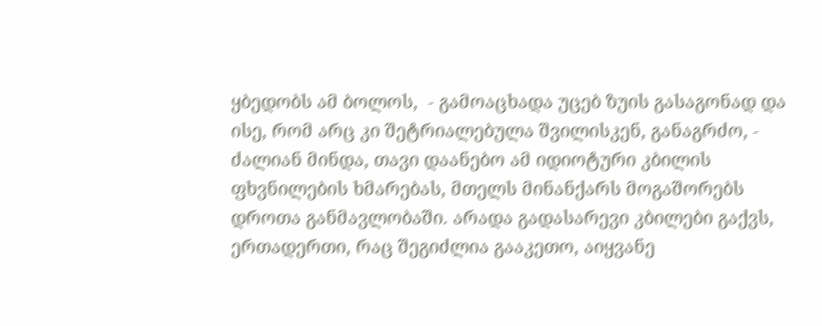ყბედობს ამ ბოლოს,  - გამოაცხადა უცებ ზუის გასაგონად და ისე, რომ არც კი შეტრიალებულა შვილისკენ, განაგრძო, - ძალიან მინდა, თავი დაანებო ამ იდიოტური კბილის ფხვნილების ხმარებას, მთელს მინანქარს მოგაშორებს დროთა განმავლობაში. არადა გადასარევი კბილები გაქვს, ერთადერთი, რაც შეგიძლია გააკეთო, აიყვანე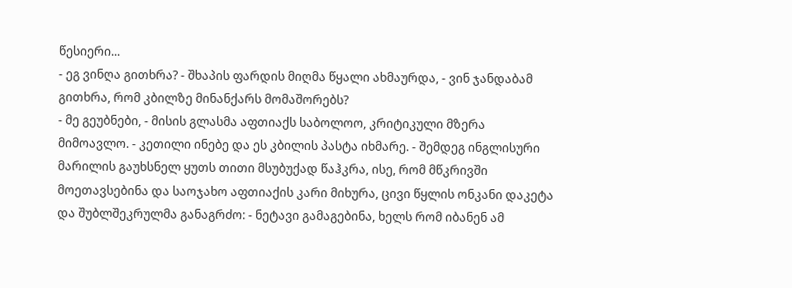წესიერი...
- ეგ ვინღა გითხრა? - შხაპის ფარდის მიღმა წყალი ახმაურდა, - ვინ ჯანდაბამ გითხრა, რომ კბილზე მინანქარს მომაშორებს?
- მე გეუბნები, - მისის გლასმა აფთიაქს საბოლოო, კრიტიკული მზერა მიმოავლო. - კეთილი ინებე და ეს კბილის პასტა იხმარე. - შემდეგ ინგლისური მარილის გაუხსნელ ყუთს თითი მსუბუქად წაჰკრა, ისე, რომ მწკრივში მოეთავსებინა და საოჯახო აფთიაქის კარი მიხურა, ცივი წყლის ონკანი დაკეტა და შუბლშეკრულმა განაგრძო: - ნეტავი გამაგებინა, ხელს რომ იბანენ ამ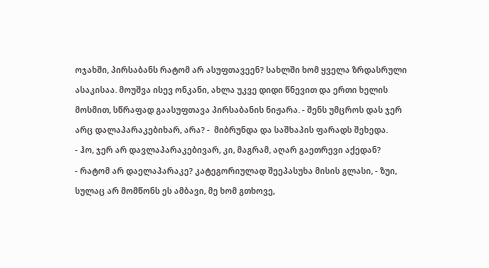ოჯახში, პირსაბანს რატომ არ ასუფთავეენ? სახლში ხომ ყველა ზრდასრული ასაკისაა. მოუშვა ისევ ონკანი, ახლა უკვე დიდი წნევით და ერთი ხელის მოსმით, სწრაფად გაასუფთავა პირსაბანის ნიჟარა. - შენს უმცროს დას ჯერ არც დალაპარაკებიხარ, არა? -  მიბრუნდა და საშხაპის ფარადს შეხედა.
- ჰო, ჯერ არ დავლაპარაკებივარ, კი, მაგრამ, აღარ გაეთრევი აქედან?
- რატომ არ დაელაპარაკე? კატეგორიულად შეეპასუხა მისის გლასი, - ზუი, სულაც არ მომწონს ეს ამბავი, მე ხომ გთხოვე,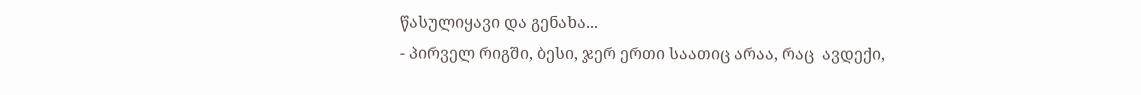წასულიყავი და გენახა...
- პირველ რიგში, ბესი, ჯერ ერთი საათიც არაა, რაც  ავდექი,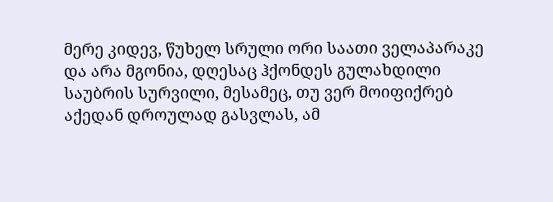მერე კიდევ, წუხელ სრული ორი საათი ველაპარაკე და არა მგონია, დღესაც ჰქონდეს გულახდილი საუბრის სურვილი, მესამეც, თუ ვერ მოიფიქრებ აქედან დროულად გასვლას, ამ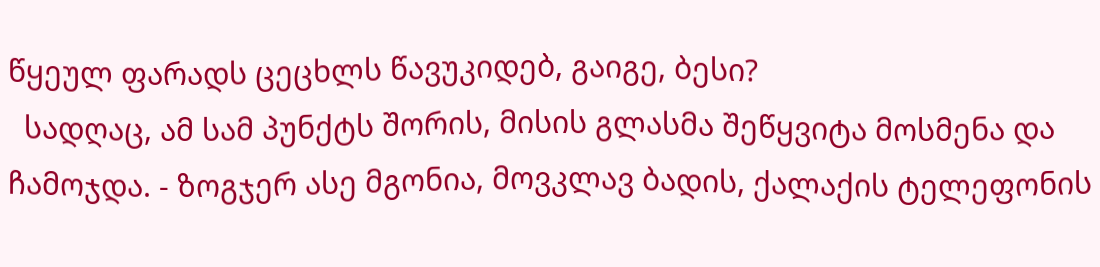წყეულ ფარადს ცეცხლს წავუკიდებ, გაიგე, ბესი?
  სადღაც, ამ სამ პუნქტს შორის, მისის გლასმა შეწყვიტა მოსმენა და ჩამოჯდა. - ზოგჯერ ასე მგონია, მოვკლავ ბადის, ქალაქის ტელეფონის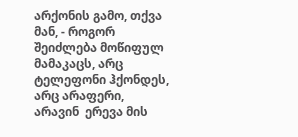არქონის გამო, თქვა მან, - როგორ შეიძლება მოწიფულ მამაკაცს, არც ტელეფონი ჰქონდეს, არც არაფერი, არავინ  ერევა მის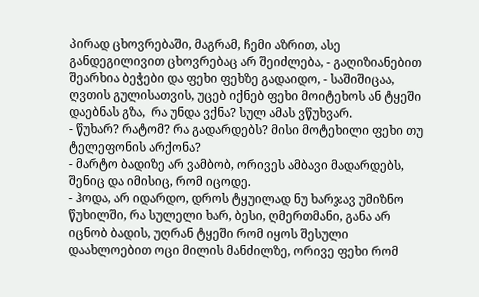პირად ცხოვრებაში, მაგრამ, ჩემი აზრით, ასე განდეგილივით ცხოვრებაც არ შეიძლება, - გაღიზიანებით შეარხია ბეჭები და ფეხი ფეხზე გადაიდო, - საშიშიცაა, ღვთის გულისათვის, უცებ იქნებ ფეხი მოიტეხოს ან ტყეში დაებნას გზა,  რა უნდა ვქნა? სულ ამას ვწუხვარ.
- წუხარ? რატომ? რა გადარდებს? მისი მოტეხილი ფეხი თუ ტელეფონის არქონა?
- მარტო ბადიზე არ ვამბობ, ორივეს ამბავი მადარდებს, შენიც და იმისიც, რომ იცოდე.
- ჰოდა, არ იდარდო, დროს ტყუილად ნუ ხარჯავ უმიზნო წუხილში, რა სულელი ხარ, ბესი, ღმერთმანი, განა არ იცნობ ბადის, უღრან ტყეში რომ იყოს შესული დაახლოებით ოცი მილის მანძილზე, ორივე ფეხი რომ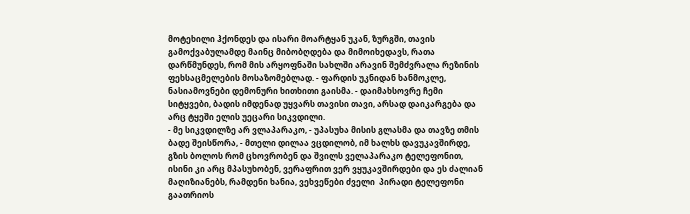მოტეხილი ჰქონდეს და ისარი მოარტყან უკან, ზურგში, თავის გამოქვაბულამდე მაინც მიბობღდება და მიმოიხედავს, რათა დარწმუნდეს, რომ მის არყოფნაში სახლში არავინ შემძვრალა რეზინის ფეხსაცმელების მოსაზომებლად. - ფარდის უკნიდან ხანმოკლე, ნასიამოვნები დემონური ხითხითი გაისმა. - დაიმახსოვრე ჩემი სიტყვები, ბადის იმდენად უყვარს თავისი თავი, არსად დაიკარგება და არც ტყეში ელის უეცარი სიკვდილი.
- მე სიკვდილზე არ ვლაპარაკო, - უპასუხა მისის გლასმა და თავზე თმის ბადე შეისწორა, - მთელი დილაა ვცდილობ, იმ ხალხს დავუკავშირდე, გზის ბოლოს რომ ცხოვრობენ და შვილს ველაპარაკო ტელეფონით, ისინი კი არც მპასუხობენ, ვერაფრით ვერ ვყუკავშირდები და ეს ძალიან მაღიზიანებს, რამდენი ხანია, ვეხვეწები ძველი  პირადი ტელეფონი გაათრიოს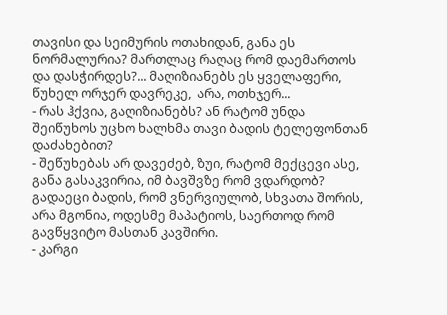თავისი და სეიმურის ოთახიდან, განა ეს ნორმალურია? მართლაც რაღაც რომ დაემართოს და დასჭირდეს?... მაღიზიანებს ეს ყველაფერი, წუხელ ორჯერ დავრეკე,  არა, ოთხჯერ...
- რას ჰქვია, გაღიზიანებს? ან რატომ უნდა შეიწუხოს უცხო ხალხმა თავი ბადის ტელეფონთან დაძახებით?
- შეწუხებას არ დავეძებ, ზუი, რატომ მექცევი ასე, განა გასაკვირია, იმ ბავშვზე რომ ვდარდობ? გადაეცი ბადის, რომ ვნერვიულობ, სხვათა შორის, არა მგონია, ოდესმე მაპატიოს, საერთოდ რომ გავწყვიტო მასთან კავშირი.
- კარგი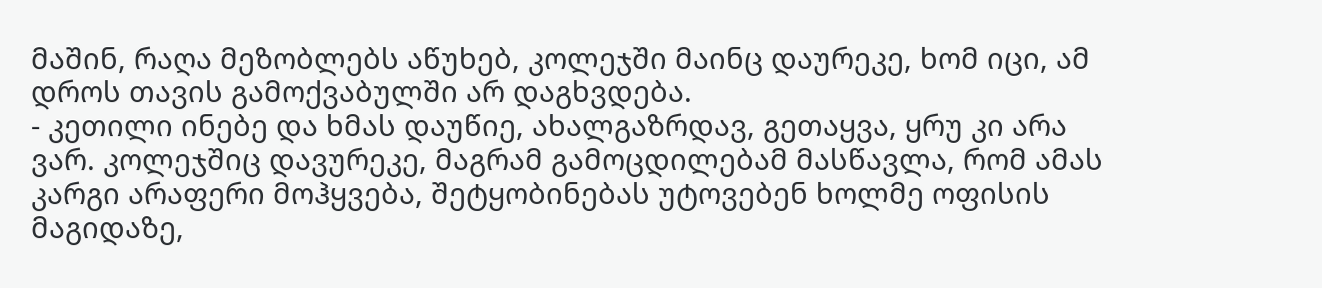მაშინ, რაღა მეზობლებს აწუხებ, კოლეჯში მაინც დაურეკე, ხომ იცი, ამ დროს თავის გამოქვაბულში არ დაგხვდება.
- კეთილი ინებე და ხმას დაუწიე, ახალგაზრდავ, გეთაყვა, ყრუ კი არა ვარ. კოლეჯშიც დავურეკე, მაგრამ გამოცდილებამ მასწავლა, რომ ამას კარგი არაფერი მოჰყვება, შეტყობინებას უტოვებენ ხოლმე ოფისის მაგიდაზე,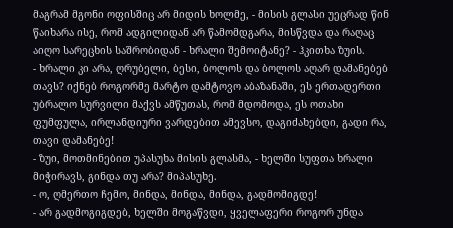მაგრამ მგონი ოფისშიც არ მიდის ხოლმე, - მისის გლასი უეცრად წინ წაიხარა ისე, რომ ადგილიდან არ წამომდგარა, მისწვდა და რაღაც აიღო სარეცხის საშრობიდან - ხრალი შემოიტანე? - ჰკითხა ზუის.
- ხრალი კი არა, ღრუბელი, ბესი, ბოლოს და ბოლოს აღარ დამანებებ თავს? იქნებ როგორმე მარტო დამტოვო აბაზანაში, ეს ერთადერთი უბრალო სურვილი მაქვს ამწუთას, რომ მდომოდა, ეს ოთახი ფუმფულა, ირლანდიური ვარდებით ამევსო, დაგიძახებდი, გადი რა, თავი დამანებე!
- ზუი, მოთმინებით უპასუხა მისის გლასმა, - ხელში სუფთა ხრალი მიჭირავს, გინდა თუ არა? მიპასუხე.
- ო, ღმერთო ჩემო, მინდა, მინდა, მინდა, გადმომიგდე!
- არ გადმოგიგდებ, ხელში მოგაწვდი, ყველაფერი როგორ უნდა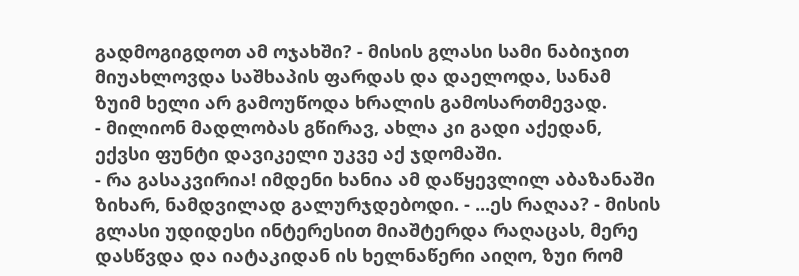გადმოგიგდოთ ამ ოჯახში? - მისის გლასი სამი ნაბიჯით მიუახლოვდა საშხაპის ფარდას და დაელოდა, სანამ ზუიმ ხელი არ გამოუწოდა ხრალის გამოსართმევად.
- მილიონ მადლობას გწირავ, ახლა კი გადი აქედან, ექვსი ფუნტი დავიკელი უკვე აქ ჯდომაში.
- რა გასაკვირია! იმდენი ხანია ამ დაწყევლილ აბაზანაში ზიხარ, ნამდვილად გალურჯდებოდი. - ...ეს რაღაა? - მისის გლასი უდიდესი ინტერესით მიაშტერდა რაღაცას, მერე დასწვდა და იატაკიდან ის ხელნაწერი აიღო, ზუი რომ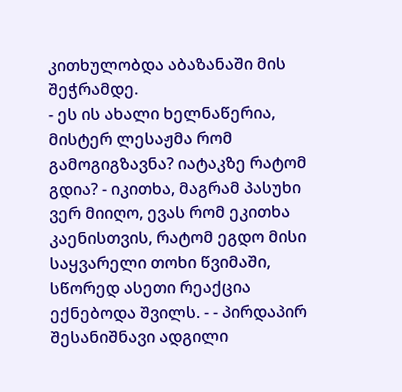კითხულობდა აბაზანაში მის შეჭრამდე.
- ეს ის ახალი ხელნაწერია, მისტერ ლესაჟმა რომ გამოგიგზავნა? იატაკზე რატომ გდია? - იკითხა, მაგრამ პასუხი ვერ მიიღო, ევას რომ ეკითხა კაენისთვის, რატომ ეგდო მისი საყვარელი თოხი წვიმაში, სწორედ ასეთი რეაქცია ექნებოდა შვილს. - - პირდაპირ შესანიშნავი ადგილი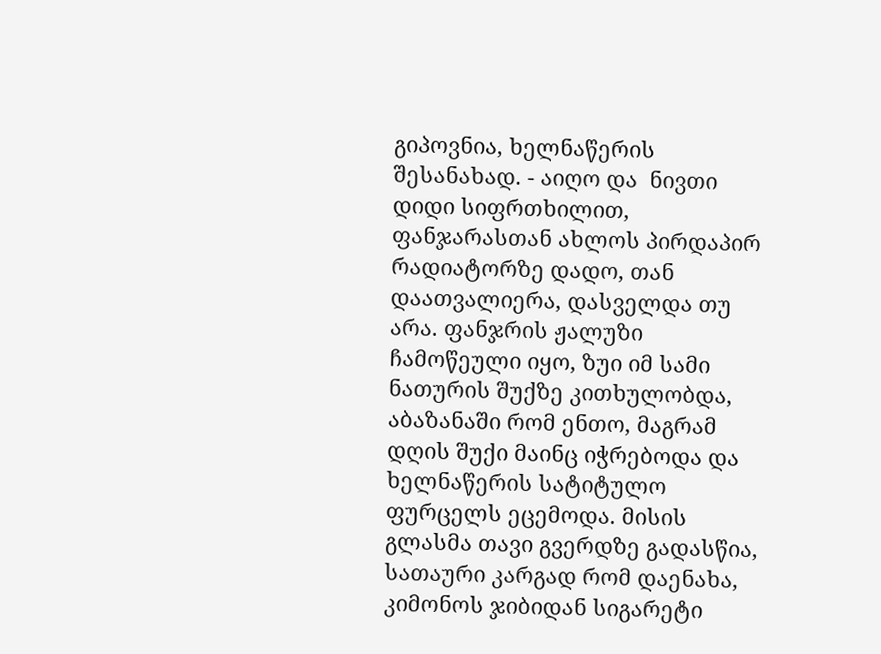გიპოვნია, ხელნაწერის შესანახად. - აიღო და  ნივთი  დიდი სიფრთხილით, ფანჯარასთან ახლოს პირდაპირ რადიატორზე დადო, თან დაათვალიერა, დასველდა თუ არა. ფანჯრის ჟალუზი ჩამოწეული იყო, ზუი იმ სამი ნათურის შუქზე კითხულობდა, აბაზანაში რომ ენთო, მაგრამ დღის შუქი მაინც იჭრებოდა და ხელნაწერის სატიტულო ფურცელს ეცემოდა. მისის გლასმა თავი გვერდზე გადასწია, სათაური კარგად რომ დაენახა, კიმონოს ჯიბიდან სიგარეტი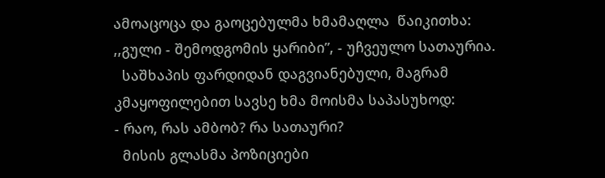ამოაცოცა და გაოცებულმა ხმამაღლა  წაიკითხა: ,,გული - შემოდგომის ყარიბი”, - უჩვეულო სათაურია.
  საშხაპის ფარდიდან დაგვიანებული, მაგრამ კმაყოფილებით სავსე ხმა მოისმა საპასუხოდ:
- რაო, რას ამბობ? რა სათაური?
  მისის გლასმა პოზიციები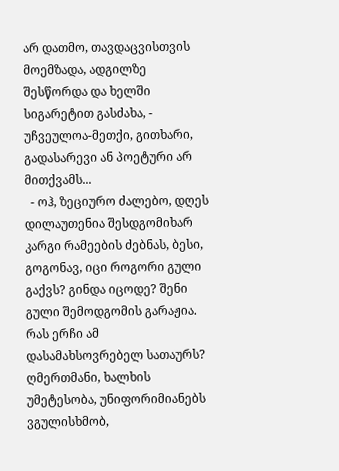არ დათმო, თავდაცვისთვის მოემზადა, ადგილზე შესწორდა და ხელში სიგარეტით გასძახა, - უჩვეულოა-მეთქი, გითხარი, გადასარევი ან პოეტური არ მითქვამს...
  - ოჰ, ზეციურო ძალებო, დღეს დილაუთენია შესდგომიხარ კარგი რამეების ძებნას, ბესი, გოგონავ, იცი როგორი გული გაქვს? გინდა იცოდე? შენი გული შემოდგომის გარაჟია. რას ერჩი ამ დასამახსოვრებელ სათაურს? ღმერთმანი, ხალხის უმეტესობა, უნიფორიმიანებს ვგულისხმობ,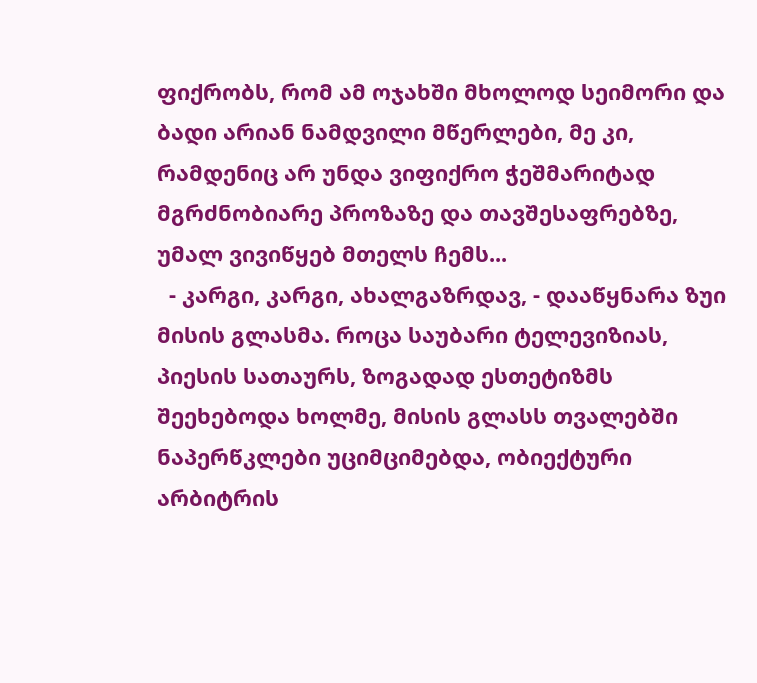ფიქრობს, რომ ამ ოჯახში მხოლოდ სეიმორი და ბადი არიან ნამდვილი მწერლები, მე კი, რამდენიც არ უნდა ვიფიქრო ჭეშმარიტად მგრძნობიარე პროზაზე და თავშესაფრებზე, უმალ ვივიწყებ მთელს ჩემს...
  - კარგი, კარგი, ახალგაზრდავ, - დააწყნარა ზუი მისის გლასმა. როცა საუბარი ტელევიზიას, პიესის სათაურს, ზოგადად ესთეტიზმს შეეხებოდა ხოლმე, მისის გლასს თვალებში ნაპერწკლები უციმციმებდა, ობიექტური არბიტრის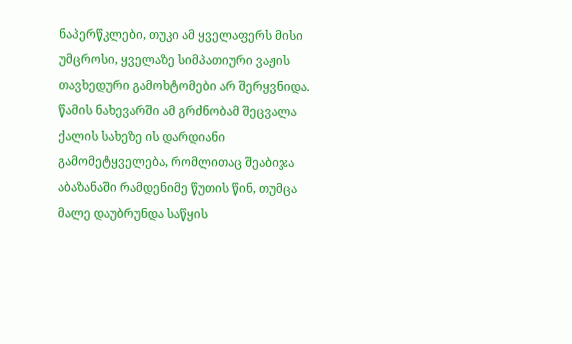ნაპერწკლები, თუკი ამ ყველაფერს მისი უმცროსი, ყველაზე სიმპათიური ვაჟის თავხედური გამოხტომები არ შერყვნიდა. წამის ნახევარში ამ გრძნობამ შეცვალა ქალის სახეზე ის დარდიანი გამომეტყველება, რომლითაც შეაბიჯა აბაზანაში რამდენიმე წუთის წინ, თუმცა მალე დაუბრუნდა საწყის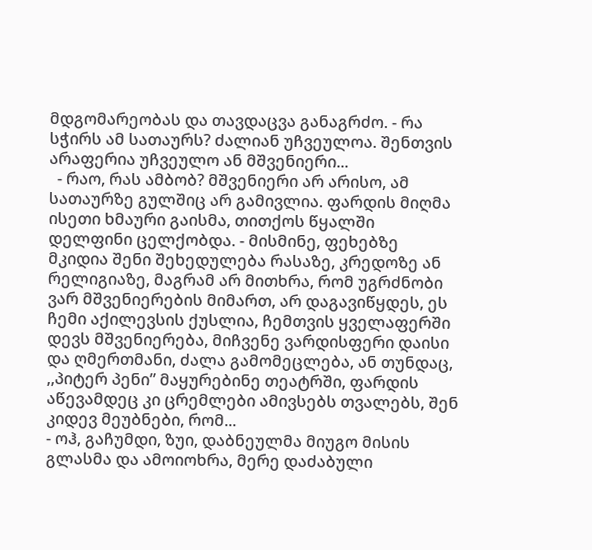მდგომარეობას და თავდაცვა განაგრძო. - რა სჭირს ამ სათაურს? ძალიან უჩვეულოა. შენთვის არაფერია უჩვეულო ან მშვენიერი...
  - რაო, რას ამბობ? მშვენიერი არ არისო, ამ სათაურზე გულშიც არ გამივლია. ფარდის მიღმა  ისეთი ხმაური გაისმა, თითქოს წყალში დელფინი ცელქობდა. - მისმინე, ფეხებზე მკიდია შენი შეხედულება რასაზე, კრედოზე ან რელიგიაზე, მაგრამ არ მითხრა, რომ უგრძნობი ვარ მშვენიერების მიმართ, არ დაგავიწყდეს, ეს ჩემი აქილევსის ქუსლია, ჩემთვის ყველაფერში დევს მშვენიერება, მიჩვენე ვარდისფერი დაისი და ღმერთმანი, ძალა გამომეცლება, ან თუნდაც, ,,პიტერ პენი” მაყურებინე თეატრში, ფარდის აწევამდეც კი ცრემლები ამივსებს თვალებს, შენ კიდევ მეუბნები, რომ...
- ოჰ, გაჩუმდი, ზუი, დაბნეულმა მიუგო მისის გლასმა და ამოიოხრა, მერე დაძაბული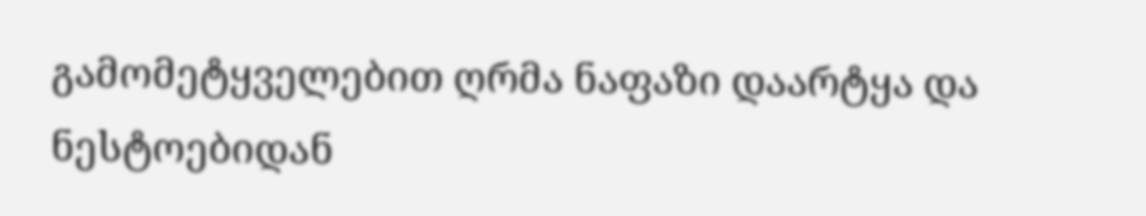გამომეტყველებით ღრმა ნაფაზი დაარტყა და ნესტოებიდან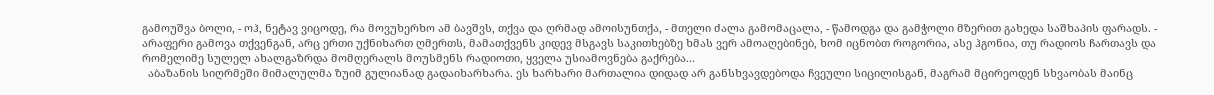გამოუშვა ბოლი, - ოჰ, ნეტავ ვიცოდე, რა მოვუხერხო ამ ბავშვს, თქვა და ღრმად ამოისუნთქა, - მთელი ძალა გამომაცალა, - წამოდგა და გამჭოლი მზერით გახედა საშხაპის ფარადს. - არაფერი გამოვა თქვენგან, არც ერთი უქნიხართ ღმერთს, მამათქვენს კიდევ მსგავს საკითხებზე ხმას ვერ ამოაღებინებ, ხომ იცნობთ როგორია, ასე ჰგონია, თუ რადიოს ჩართავს და რომელიმე სულელ ახალგაზრდა მომღერალს მოუსმენს რადიოთი, ყველა უსიამოვნება გაქრება...
  აბაზანის სიღრმეში მიმალულმა ზუიმ გულიანად გადაიხარხარა. ეს ხარხარი მართალია დიდად არ განსხვავდებოდა ჩვეული სიცილისგან, მაგრამ მცირეოდენ სხვაობას მაინც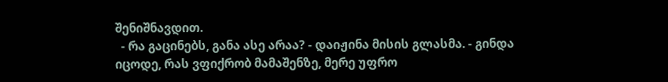შენიშნავდით.
  - რა გაცინებს, განა ასე არაა? - დაიჟინა მისის გლასმა. - გინდა იცოდე, რას ვფიქრობ მამაშენზე, მერე უფრო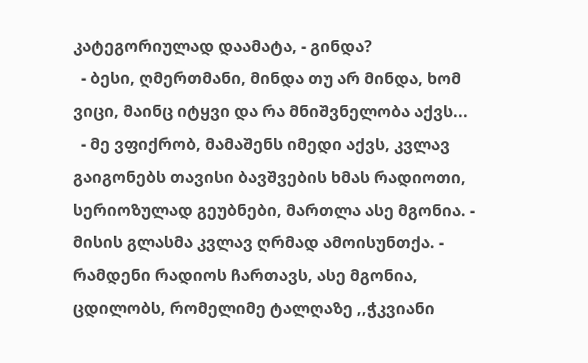კატეგორიულად დაამატა, - გინდა?
  - ბესი, ღმერთმანი, მინდა თუ არ მინდა, ხომ ვიცი, მაინც იტყვი და რა მნიშვნელობა აქვს...
  - მე ვფიქრობ, მამაშენს იმედი აქვს, კვლავ გაიგონებს თავისი ბავშვების ხმას რადიოთი, სერიოზულად გეუბნები, მართლა ასე მგონია. - მისის გლასმა კვლავ ღრმად ამოისუნთქა. - რამდენი რადიოს ჩართავს, ასე მგონია, ცდილობს, რომელიმე ტალღაზე ,,ჭკვიანი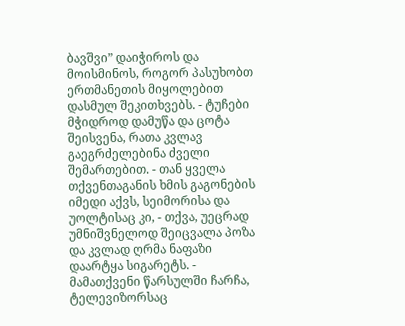ბავშვი” დაიჭიროს და მოისმინოს, როგორ პასუხობთ ერთმანეთის მიყოლებით დასმულ შეკითხვებს. - ტუჩები მჭიდროდ დამუწა და ცოტა შეისვენა, რათა კვლავ გაეგრძელებინა ძველი შემართებით. - თან ყველა თქვენთაგანის ხმის გაგონების იმედი აქვს, სეიმორისა და უოლტისაც კი, - თქვა, უეცრად უმნიშვნელოდ შეიცვალა პოზა და კვლად ღრმა ნაფაზი დაარტყა სიგარეტს. - მამათქვენი წარსულში ჩარჩა, ტელევიზორსაც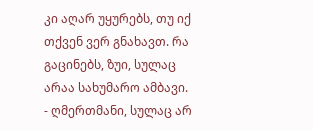კი აღარ უყურებს, თუ იქ თქვენ ვერ გნახავთ. რა გაცინებს, ზუი, სულაც არაა სახუმარო ამბავი.
- ღმერთმანი, სულაც არ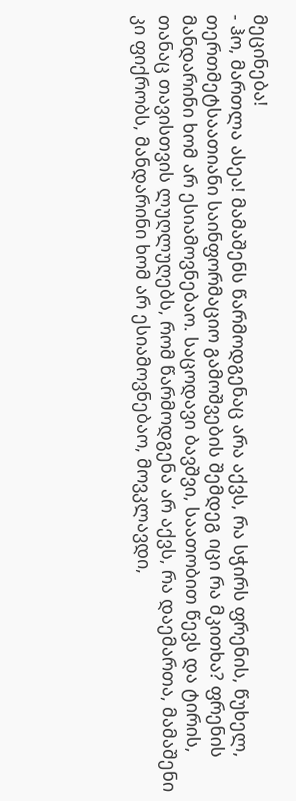მეცინება!
- ჰო, მართლა ასეა! მამაშენს წარმოდგენაც არა აქვს, რა სჭირს ფრენის, წუხელ, თერთმეტსაათიანი საინფორმაციო გამოშვების შემდეგ იცი რა მკითხა? ფრენის მანდარინი ხომ არ ესიამოვნებაო. საცოდავი ბავშვი, საათობით წევს და ტირის, თანაც თავისთვის ლუღლუღებს, რომ წარმოდგენა არ აქვს, რა დაემართა, მამაშენი კი ფიქრობს, მანდარინი ხომ არ ესიამოვნებაო, მოვკლავდი,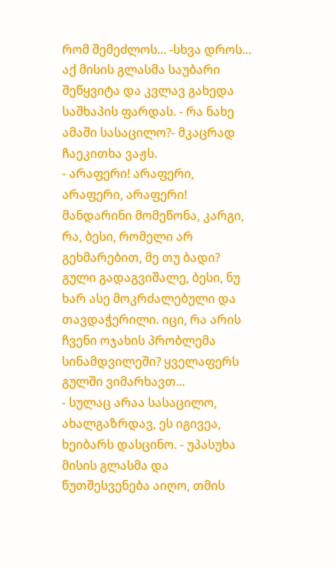რომ შემეძლოს... -სხვა დროს... აქ მისის გლასმა საუბარი შეწყვიტა და კვლავ გახედა საშხაპის ფარდას. - რა ნახე ამაში სასაცილო?- მკაცრად ჩაეკითხა ვაჟს.
- არაფერი! არაფერი, არაფერი, არაფერი! მანდარინი მომეწონა, კარგი, რა, ბესი, რომელი არ გეხმარებით, მე თუ ბადი? გული გადაგვიშალე, ბესი, ნუ ხარ ასე მოკრძალებული და თავდაჭერილი. იცი, რა არის ჩვენი ოჯახის პრობლემა სინამდვილეში? ყველაფერს გულში ვიმარხავთ...
- სულაც არაა სასაცილო, ახალგაზრდავ, ეს იგივეა, ხეიბარს დასცინო. - უპასუხა მისის გლასმა და წუთშესვენება აიღო, თმის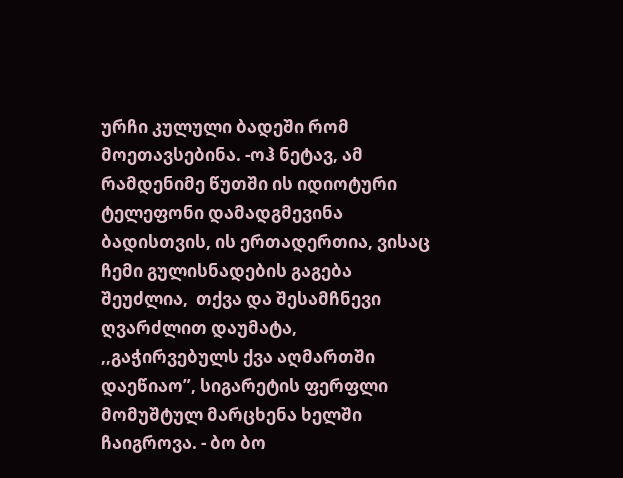ურჩი კულული ბადეში რომ მოეთავსებინა. -ოჰ ნეტავ, ამ რამდენიმე წუთში ის იდიოტური ტელეფონი დამადგმევინა ბადისთვის, ის ერთადერთია, ვისაც ჩემი გულისნადების გაგება შეუძლია,  თქვა და შესამჩნევი ღვარძლით დაუმატა, ,,გაჭირვებულს ქვა აღმართში  დაეწიაო”, სიგარეტის ფერფლი მომუშტულ მარცხენა ხელში ჩაიგროვა. - ბო ბო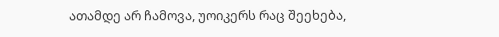ათამდე არ ჩამოვა, უოიკერს რაც შეეხება,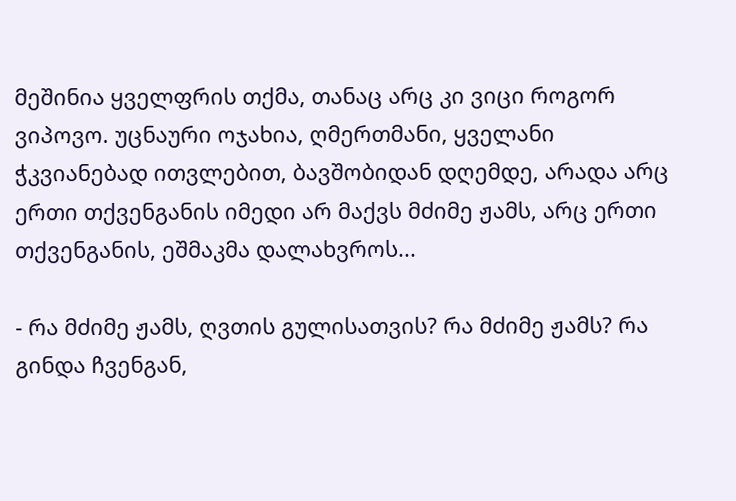მეშინია ყველფრის თქმა, თანაც არც კი ვიცი როგორ ვიპოვო. უცნაური ოჯახია, ღმერთმანი, ყველანი ჭკვიანებად ითვლებით, ბავშობიდან დღემდე, არადა არც ერთი თქვენგანის იმედი არ მაქვს მძიმე ჟამს, არც ერთი თქვენგანის, ეშმაკმა დალახვროს...

- რა მძიმე ჟამს, ღვთის გულისათვის? რა მძიმე ჟამს? რა გინდა ჩვენგან,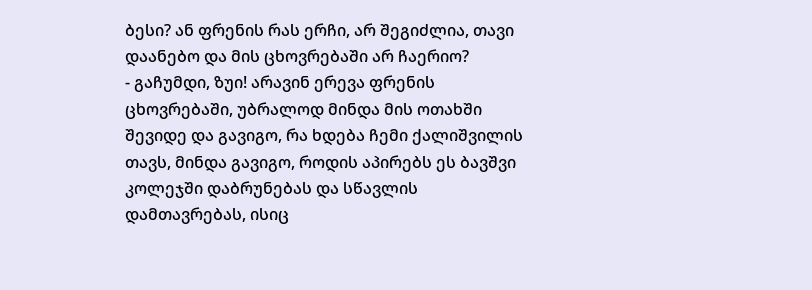ბესი? ან ფრენის რას ერჩი, არ შეგიძლია, თავი დაანებო და მის ცხოვრებაში არ ჩაერიო?
- გაჩუმდი, ზუი! არავინ ერევა ფრენის ცხოვრებაში, უბრალოდ მინდა მის ოთახში შევიდე და გავიგო, რა ხდება ჩემი ქალიშვილის თავს, მინდა გავიგო, როდის აპირებს ეს ბავშვი კოლეჯში დაბრუნებას და სწავლის დამთავრებას, ისიც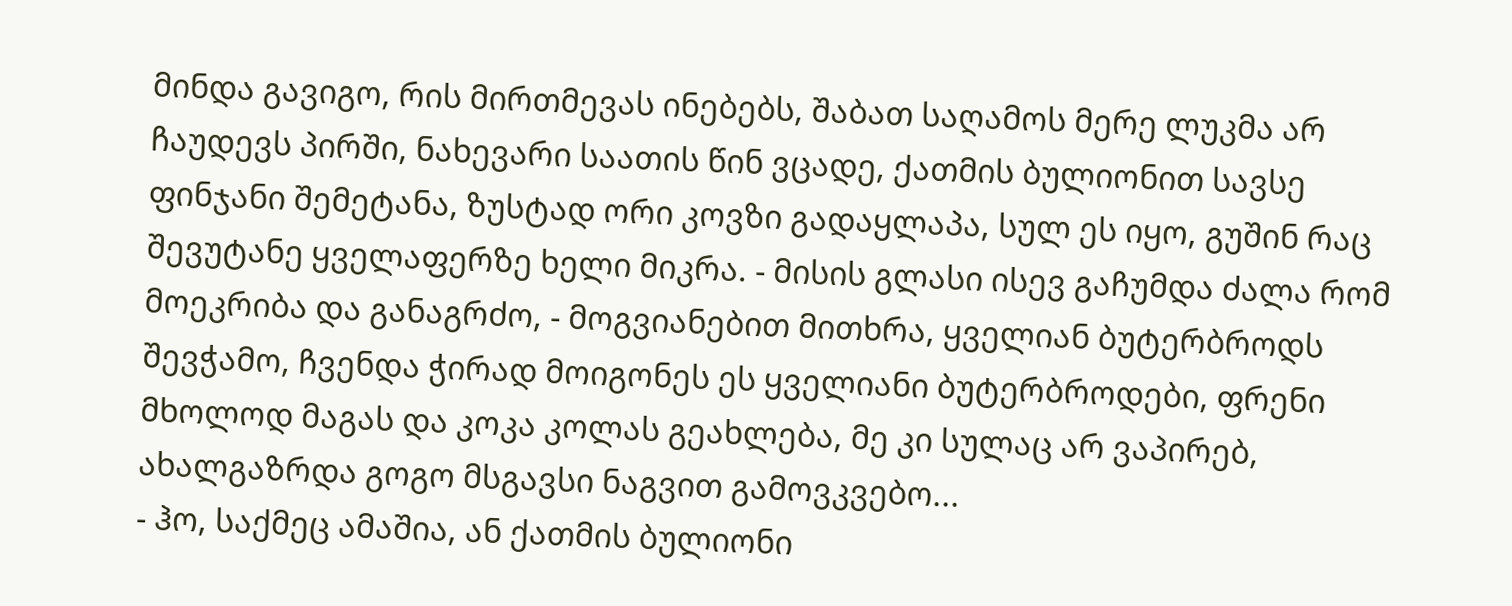მინდა გავიგო, რის მირთმევას ინებებს, შაბათ საღამოს მერე ლუკმა არ ჩაუდევს პირში, ნახევარი საათის წინ ვცადე, ქათმის ბულიონით სავსე ფინჯანი შემეტანა, ზუსტად ორი კოვზი გადაყლაპა, სულ ეს იყო, გუშინ რაც შევუტანე ყველაფერზე ხელი მიკრა. - მისის გლასი ისევ გაჩუმდა ძალა რომ მოეკრიბა და განაგრძო, - მოგვიანებით მითხრა, ყველიან ბუტერბროდს შევჭამო, ჩვენდა ჭირად მოიგონეს ეს ყველიანი ბუტერბროდები, ფრენი მხოლოდ მაგას და კოკა კოლას გეახლება, მე კი სულაც არ ვაპირებ, ახალგაზრდა გოგო მსგავსი ნაგვით გამოვკვებო...
- ჰო, საქმეც ამაშია, ან ქათმის ბულიონი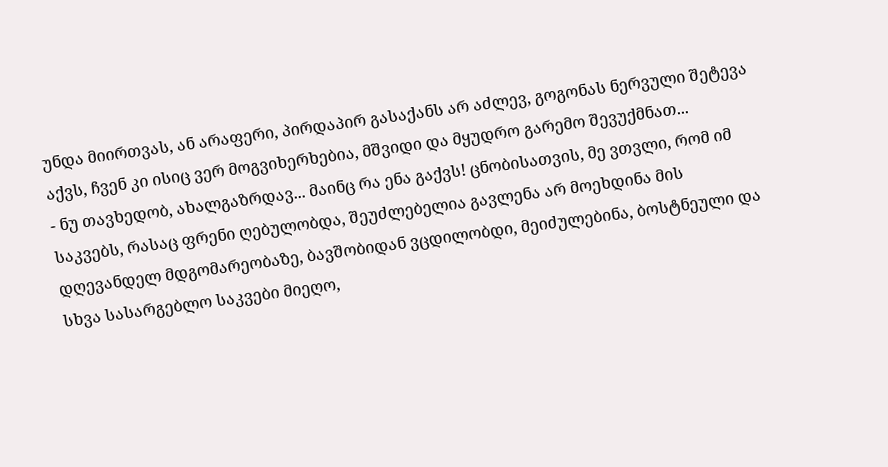უნდა მიირთვას, ან არაფერი, პირდაპირ გასაქანს არ აძლევ, გოგონას ნერვული შეტევა აქვს, ჩვენ კი ისიც ვერ მოგვიხერხებია, მშვიდი და მყუდრო გარემო შევუქმნათ...
- ნუ თავხედობ, ახალგაზრდავ... მაინც რა ენა გაქვს! ცნობისათვის, მე ვთვლი, რომ იმ საკვებს, რასაც ფრენი ღებულობდა, შეუძლებელია გავლენა არ მოეხდინა მის დღევანდელ მდგომარეობაზე, ბავშობიდან ვცდილობდი, მეიძულებინა, ბოსტნეული და სხვა სასარგებლო საკვები მიეღო,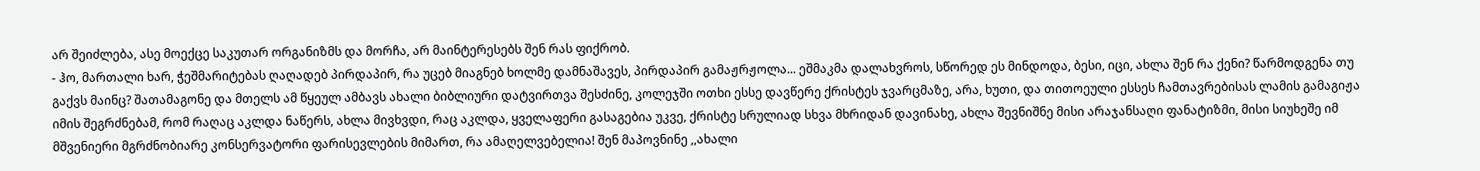არ შეიძლება, ასე მოექცე საკუთარ ორგანიზმს და მორჩა, არ მაინტერესებს შენ რას ფიქრობ.
- ჰო, მართალი ხარ, ჭეშმარიტებას ღაღადებ პირდაპირ, რა უცებ მიაგნებ ხოლმე დამნაშავეს, პირდაპირ გამაჟრჟოლა... ეშმაკმა დალახვროს, სწორედ ეს მინდოდა, ბესი, იცი, ახლა შენ რა ქენი? წარმოდგენა თუ გაქვს მაინც? შათამაგონე და მთელს ამ წყეულ ამბავს ახალი ბიბლიური დატვირთვა შესძინე, კოლეჯში ოთხი ესსე დავწერე ქრისტეს ჯვარცმაზე, არა, ხუთი, და თითოეული ესსეს ჩამთავრებისას ლამის გამაგიჟა იმის შეგრძნებამ, რომ რაღაც აკლდა ნაწერს, ახლა მივხვდი, რაც აკლდა, ყველაფერი გასაგებია უკვე, ქრისტე სრულიად სხვა მხრიდან დავინახე, ახლა შევნიშნე მისი არაჯანსაღი ფანატიზმი, მისი სიუხეშე იმ მშვენიერი მგრძნობიარე კონსერვატორი ფარისევლების მიმართ, რა ამაღელვებელია! შენ მაპოვნინე ,,ახალი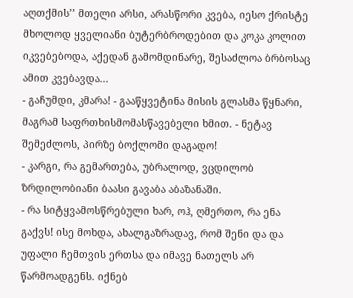აღთქმის’’ მთელი არსი, არასწორი კვება, იესო ქრისტე მხოლოდ ყველიანი ბუტერბროდებით და კოკა კოლით იკვებებოდა, აქედან გამომდინარე, შესაძლოა ბრბოსაც ამით კვებავდა...
- გაჩუმდი, კმარა! - გააწყვეტინა მისის გლასმა წყნარი, მაგრამ საფრთხისმომასწავებელი ხმით. - ნეტავ შემეძლოს, პირზე ბოქლომი დაგადო!
- კარგი, რა გემართება, უბრალოდ, ვცდილობ ზრდილობიანი ბაასი გავაბა აბაზანაში.
- რა სიტყვამოსწრებული ხარ, ოჰ, ღმერთო, რა ენა გაქვს! ისე მოხდა, ახალგაზრადავ, რომ შენი და და უფალი ჩემთვის ერთსა და იმავე ნათელს არ წარმოადგენს. იქნებ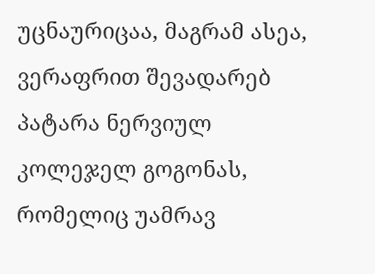უცნაურიცაა, მაგრამ ასეა, ვერაფრით შევადარებ პატარა ნერვიულ კოლეჯელ გოგონას, რომელიც უამრავ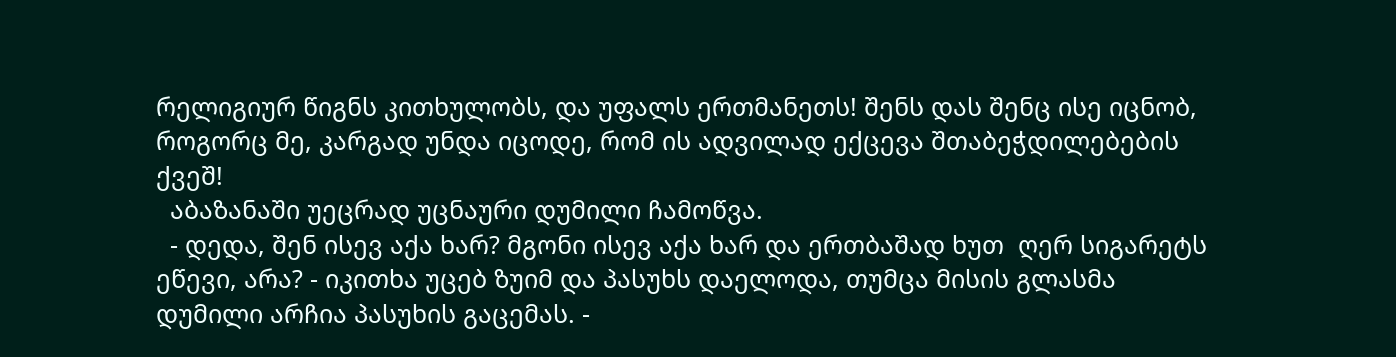რელიგიურ წიგნს კითხულობს, და უფალს ერთმანეთს! შენს დას შენც ისე იცნობ, როგორც მე, კარგად უნდა იცოდე, რომ ის ადვილად ექცევა შთაბეჭდილებების ქვეშ!
  აბაზანაში უეცრად უცნაური დუმილი ჩამოწვა.
  - დედა, შენ ისევ აქა ხარ? მგონი ისევ აქა ხარ და ერთბაშად ხუთ  ღერ სიგარეტს ეწევი, არა? - იკითხა უცებ ზუიმ და პასუხს დაელოდა, თუმცა მისის გლასმა დუმილი არჩია პასუხის გაცემას. -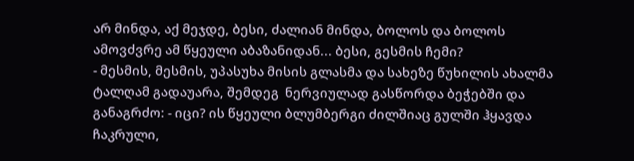არ მინდა, აქ მეჯდე, ბესი, ძალიან მინდა, ბოლოს და ბოლოს ამოვძვრე ამ წყეული აბაზანიდან... ბესი, გესმის ჩემი?
- მესმის, მესმის, უპასუხა მისის გლასმა და სახეზე წუხილის ახალმა ტალღამ გადაუარა, შემდეგ  ნერვიულად გასწორდა ბეჭებში და განაგრძო: - იცი? ის წყეული ბლუმბერგი ძილშიაც გულში ჰყავდა ჩაკრული,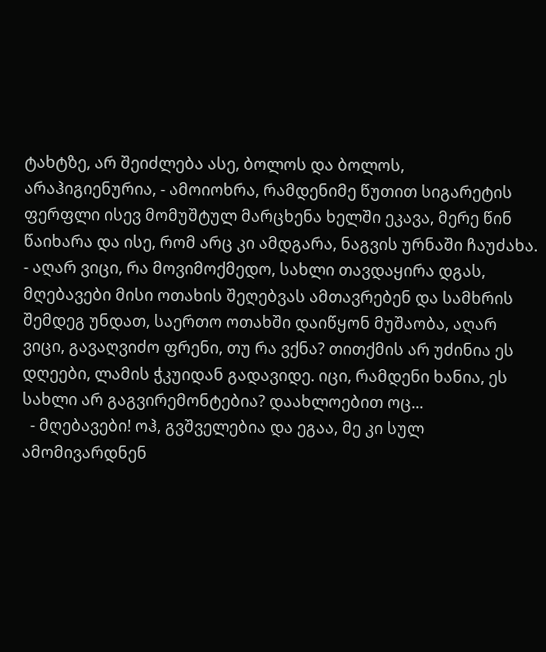ტახტზე, არ შეიძლება ასე, ბოლოს და ბოლოს, არაჰიგიენურია, - ამოიოხრა, რამდენიმე წუთით სიგარეტის ფერფლი ისევ მომუშტულ მარცხენა ხელში ეკავა, მერე წინ წაიხარა და ისე, რომ არც კი ამდგარა, ნაგვის ურნაში ჩაუძახა. - აღარ ვიცი, რა მოვიმოქმედო, სახლი თავდაყირა დგას, მღებავები მისი ოთახის შეღებვას ამთავრებენ და სამხრის შემდეგ უნდათ, საერთო ოთახში დაიწყონ მუშაობა, აღარ ვიცი, გავაღვიძო ფრენი, თუ რა ვქნა? თითქმის არ უძინია ეს დღეები, ლამის ჭკუიდან გადავიდე. იცი, რამდენი ხანია, ეს სახლი არ გაგვირემონტებია? დაახლოებით ოც...
  - მღებავები! ოჰ, გვშველებია და ეგაა, მე კი სულ ამომივარდნენ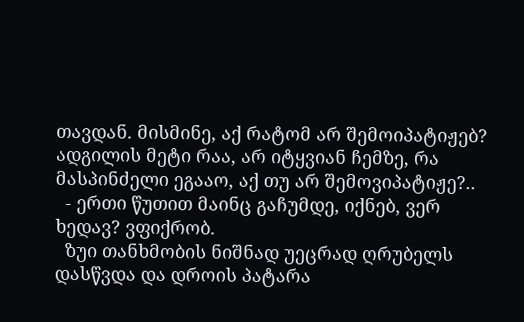თავდან. მისმინე, აქ რატომ არ შემოიპატიჟებ? ადგილის მეტი რაა, არ იტყვიან ჩემზე, რა მასპინძელი ეგააო, აქ თუ არ შემოვიპატიჟე?..
  - ერთი წუთით მაინც გაჩუმდე, იქნებ, ვერ ხედავ? ვფიქრობ.
  ზუი თანხმობის ნიშნად უეცრად ღრუბელს დასწვდა და დროის პატარა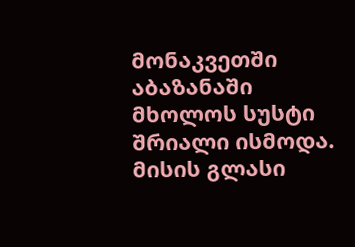მონაკვეთში აბაზანაში მხოლოს სუსტი შრიალი ისმოდა. მისის გლასი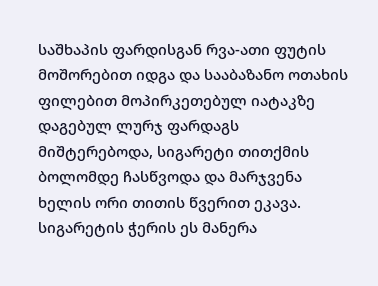საშხაპის ფარდისგან რვა-ათი ფუტის მოშორებით იდგა და სააბაზანო ოთახის ფილებით მოპირკეთებულ იატაკზე დაგებულ ლურჯ ფარდაგს მიშტერებოდა, სიგარეტი თითქმის ბოლომდე ჩასწვოდა და მარჯვენა ხელის ორი თითის წვერით ეკავა. სიგარეტის ჭერის ეს მანერა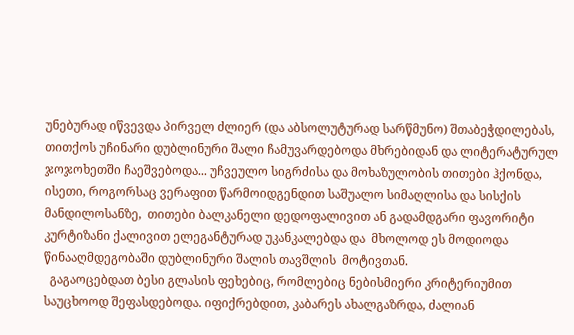უნებურად იწვევდა პირველ ძლიერ (და აბსოლუტურად სარწმუნო) შთაბეჭდილებას, თითქოს უჩინარი დუბლინური შალი ჩამუვარდებოდა მხრებიდან და ლიტერატურულ ჯოჯოხეთში ჩაეშვებოდა... უჩვეულო სიგრძისა და მოხაზულობის თითები ჰქონდა, ისეთი, როგორსაც ვერაფით წარმოიდგენდით საშუალო სიმაღლისა და სისქის მანდილოსანზე,  თითები ბალკანელი დედოფალივით ან გადამდგარი ფავორიტი კურტიზანი ქალივით ელეგანტურად უკანკალებდა და  მხოლოდ ეს მოდიოდა წინააღმდეგობაში დუბლინური შალის თავშლის  მოტივთან.
  გაგაოცებდათ ბესი გლასის ფეხებიც, რომლებიც ნებისმიერი კრიტერიუმით საუცხოოდ შეფასდებოდა. იფიქრებდით, კაბარეს ახალგაზრდა, ძალიან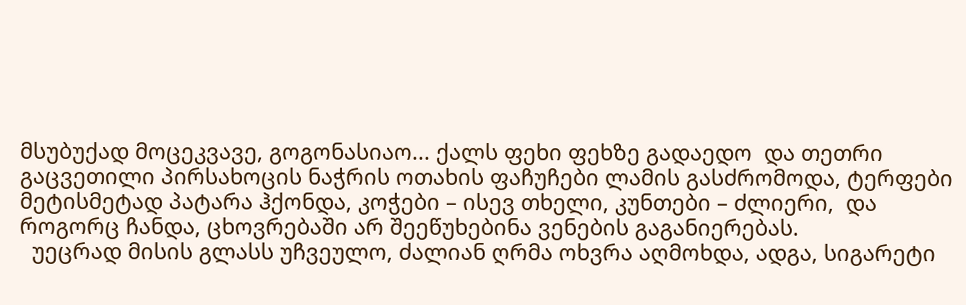მსუბუქად მოცეკვავე, გოგონასიაო... ქალს ფეხი ფეხზე გადაედო  და თეთრი გაცვეთილი პირსახოცის ნაჭრის ოთახის ფაჩუჩები ლამის გასძრომოდა, ტერფები მეტისმეტად პატარა ჰქონდა, კოჭები – ისევ თხელი, კუნთები – ძლიერი,  და როგორც ჩანდა, ცხოვრებაში არ შეეწუხებინა ვენების გაგანიერებას.
  უეცრად მისის გლასს უჩვეულო, ძალიან ღრმა ოხვრა აღმოხდა, ადგა, სიგარეტი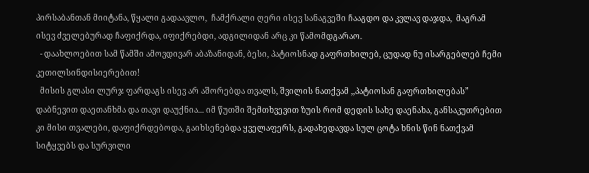პირსაბანთან მიიტანა, წყალი გადაავლო,  ჩამქრალი ღერი ისევ სანაგვეში ჩააგდო და კვლავ დაჯდა,  მაგრამ ისევ ძველებურად ჩაფიქრდა, იფიქრებდი, ადგილიდან არც კი წამომდგარაო.
  - დაახლოებით სამ წამში ამოვდივარ აბაზანიდან, ბესი, პატიოსნად გაფრთხილებ, ცუდად ნუ ისარგებლებ ჩემი კეთილსინდისიერებით!
  მისის გლასი ლურჯ ფარდაგს ისევ არ აშორებდა თვალს, შვილის ნათქვამ ,,პატიოსან გაფრთხილებას” დაბნევით დაეთანხმა და თავი დაუქნია... იმ წუთში შემთხვევით ზუის რომ დედის სახე დაენახა, განსაკუთრებით კი მისი თვალები, დაფიქრდებოდა, გაიხსენებდა ყველაფერს, გადახედავდა სულ ცოტა ხნის წინ ნათქვამ სიტყვებს და სურვილი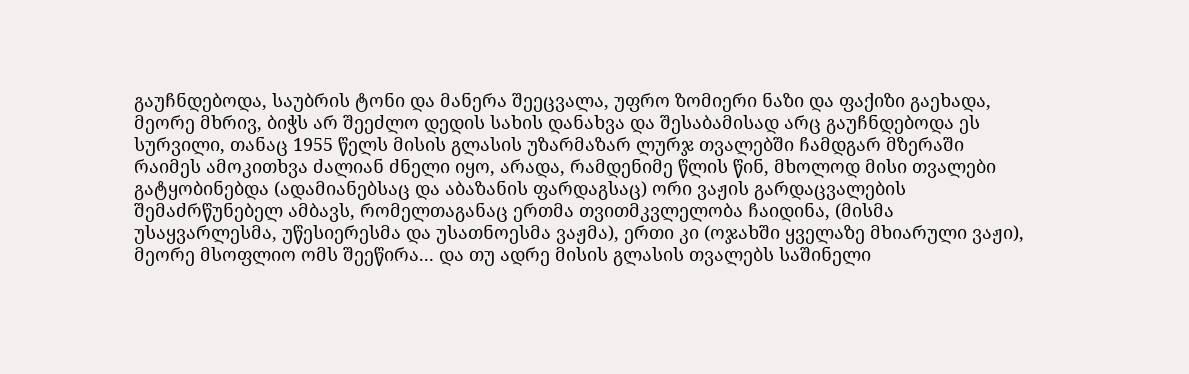გაუჩნდებოდა, საუბრის ტონი და მანერა შეეცვალა, უფრო ზომიერი ნაზი და ფაქიზი გაეხადა, მეორე მხრივ, ბიჭს არ შეეძლო დედის სახის დანახვა და შესაბამისად არც გაუჩნდებოდა ეს სურვილი, თანაც 1955 წელს მისის გლასის უზარმაზარ ლურჯ თვალებში ჩამდგარ მზერაში რაიმეს ამოკითხვა ძალიან ძნელი იყო, არადა, რამდენიმე წლის წინ, მხოლოდ მისი თვალები გატყობინებდა (ადამიანებსაც და აბაზანის ფარდაგსაც) ორი ვაჟის გარდაცვალების შემაძრწუნებელ ამბავს, რომელთაგანაც ერთმა თვითმკვლელობა ჩაიდინა, (მისმა უსაყვარლესმა, უწესიერესმა და უსათნოესმა ვაჟმა), ერთი კი (ოჯახში ყველაზე მხიარული ვაჟი), მეორე მსოფლიო ომს შეეწირა... და თუ ადრე მისის გლასის თვალებს საშინელი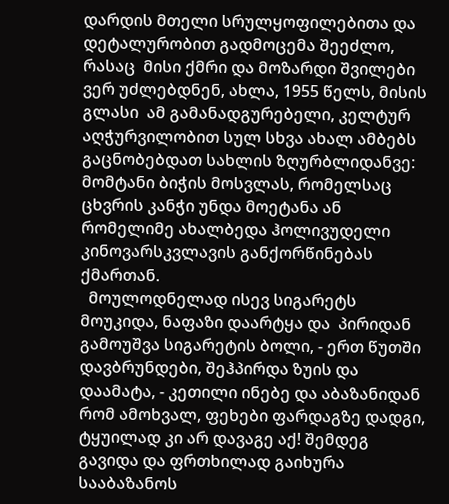დარდის მთელი სრულყოფილებითა და დეტალურობით გადმოცემა შეეძლო, რასაც  მისი ქმრი და მოზარდი შვილები ვერ უძლებდნენ, ახლა, 1955 წელს, მისის გლასი  ამ გამანადგურებელი, კელტურ აღჭურვილობით სულ სხვა ახალ ამბებს გაცნობებდათ სახლის ზღურბლიდანვე: მომტანი ბიჭის მოსვლას, რომელსაც ცხვრის კანჭი უნდა მოეტანა ან რომელიმე ახალბედა ჰოლივუდელი კინოვარსკვლავის განქორწინებას ქმართან.
  მოულოდნელად ისევ სიგარეტს მოუკიდა, ნაფაზი დაარტყა და  პირიდან გამოუშვა სიგარეტის ბოლი, - ერთ წუთში დავბრუნდები, შეჰპირდა ზუის და დაამატა, - კეთილი ინებე და აბაზანიდან რომ ამოხვალ, ფეხები ფარდაგზე დადგი, ტყუილად კი არ დავაგე აქ! შემდეგ გავიდა და ფრთხილად გაიხურა სააბაზანოს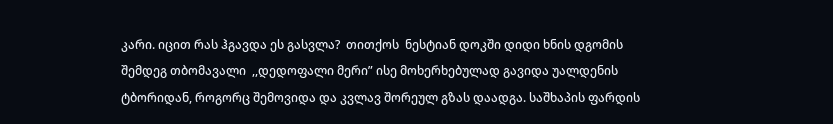კარი. იცით რას ჰგავდა ეს გასვლა?  თითქოს  ნესტიან დოკში დიდი ხნის დგომის შემდეგ თბომავალი  ,,დედოფალი მერი” ისე მოხერხებულად გავიდა უალდენის ტბორიდან, როგორც შემოვიდა და კვლავ შორეულ გზას დაადგა. საშხაპის ფარდის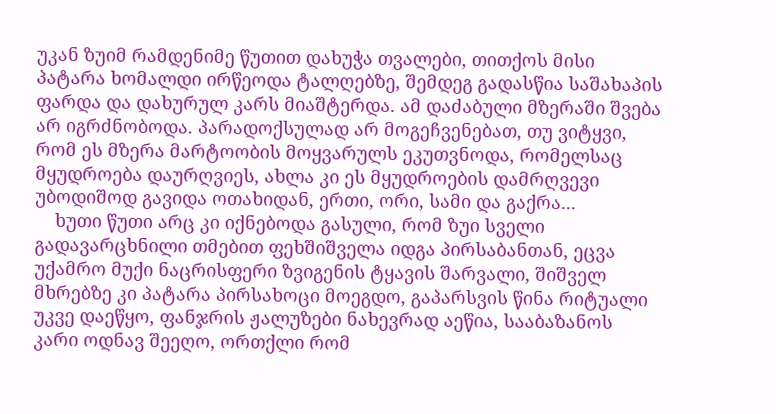უკან ზუიმ რამდენიმე წუთით დახუჭა თვალები, თითქოს მისი პატარა ხომალდი ირწეოდა ტალღებზე, შემდეგ გადასწია საშახაპის ფარდა და დახურულ კარს მიაშტერდა. ამ დაძაბული მზერაში შვება არ იგრძნობოდა. პარადოქსულად არ მოგეჩვენებათ, თუ ვიტყვი, რომ ეს მზერა მარტოობის მოყვარულს ეკუთვნოდა, რომელსაც მყუდროება დაურღვიეს, ახლა კი ეს მყუდროების დამრღვევი უბოდიშოდ გავიდა ოთახიდან, ერთი, ორი, სამი და გაქრა...
    ხუთი წუთი არც კი იქნებოდა გასული, რომ ზუი სველი გადავარცხნილი თმებით ფეხშიშველა იდგა პირსაბანთან, ეცვა უქამრო მუქი ნაცრისფერი ზვიგენის ტყავის შარვალი, შიშველ მხრებზე კი პატარა პირსახოცი მოეგდო, გაპარსვის წინა რიტუალი უკვე დაეწყო, ფანჯრის ჟალუზები ნახევრად აეწია, სააბაზანოს კარი ოდნავ შეეღო, ორთქლი რომ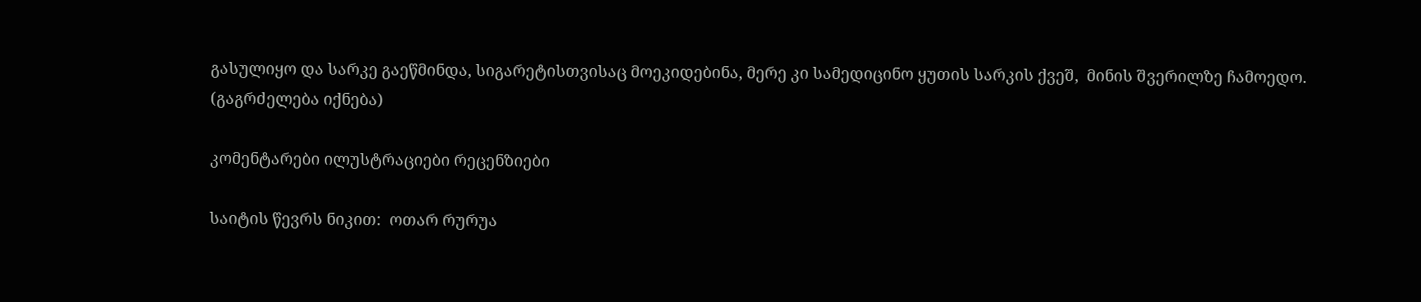გასულიყო და სარკე გაეწმინდა, სიგარეტისთვისაც მოეკიდებინა, მერე კი სამედიცინო ყუთის სარკის ქვეშ,  მინის შვერილზე ჩამოედო.
(გაგრძელება იქნება)

კომენტარები ილუსტრაციები რეცენზიები

საიტის წევრს ნიკით:  ოთარ რურუა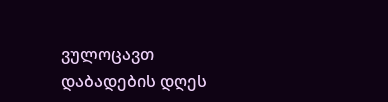ვულოცავთ დაბადების დღეს